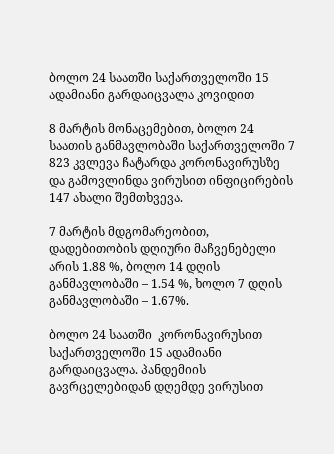ბოლო 24 საათში საქართველოში 15 ადამიანი გარდაიცვალა კოვიდით

8 მარტის მონაცემებით, ბოლო 24 საათის განმავლობაში საქართველოში 7 823 კვლევა ჩატარდა კორონავირუსზე და გამოვლინდა ვირუსით ინფიცირების 147 ახალი შემთხვევა.

7 მარტის მდგომარეობით, დადებითობის დღიური მაჩვენებელი არის 1.88 %, ბოლო 14 დღის განმავლობაში – 1.54 %, ხოლო 7 დღის განმავლობაში – 1.67%.

ბოლო 24 საათში  კორონავირუსით საქართველოში 15 ადამიანი გარდაიცვალა. პანდემიის გავრცელებიდან დღემდე ვირუსით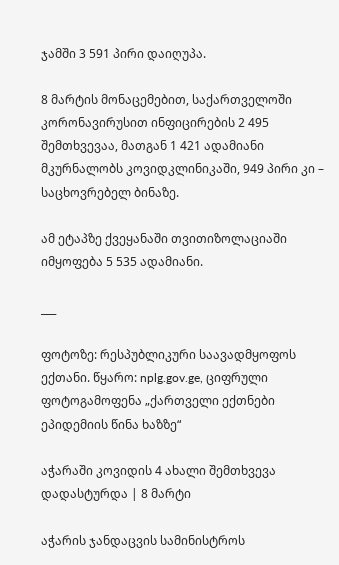ჯამში 3 591 პირი დაიღუპა.

8 მარტის მონაცემებით, საქართველოში კორონავირუსით ინფიცირების 2 495 შემთხვევაა, მათგან 1 421 ადამიანი მკურნალობს კოვიდკლინიკაში, 949 პირი კი – საცხოვრებელ ბინაზე.

ამ ეტაპზე ქვეყანაში თვითიზოლაციაში იმყოფება 5 535 ადამიანი.

___

ფოტოზე: რესპუბლიკური საავადმყოფოს ექთანი. წყარო: nplg.gov.ge, ციფრული ფოტოგამოფენა „ქართველი ექთნები ეპიდემიის წინა ხაზზე“

აჭარაში კოვიდის 4 ახალი შემთხვევა დადასტურდა | 8 მარტი

აჭარის ჯანდაცვის სამინისტროს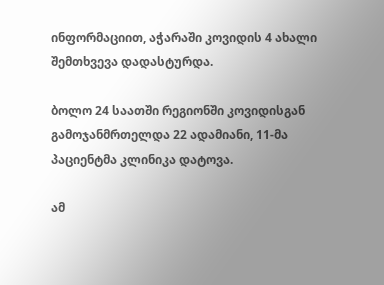ინფორმაციით, აჭარაში კოვიდის 4 ახალი შემთხვევა დადასტურდა.

ბოლო 24 საათში რეგიონში კოვიდისგან გამოჯანმრთელდა 22 ადამიანი, 11-მა პაციენტმა კლინიკა დატოვა.

ამ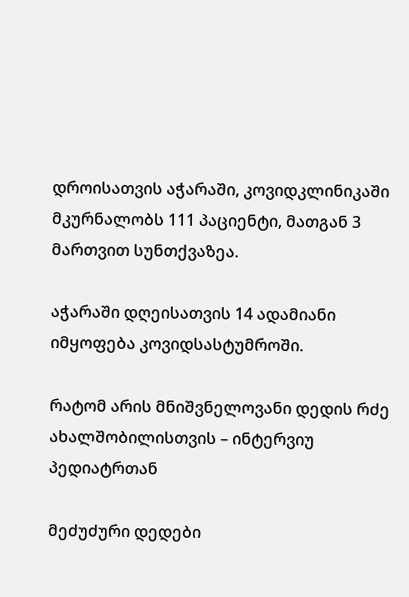დროისათვის აჭარაში, კოვიდკლინიკაში მკურნალობს 111 პაციენტი, მათგან 3 მართვით სუნთქვაზეა.

აჭარაში დღეისათვის 14 ადამიანი იმყოფება კოვიდსასტუმროში.

რატომ არის მნიშვნელოვანი დედის რძე ახალშობილისთვის – ინტერვიუ პედიატრთან

მეძუძური დედები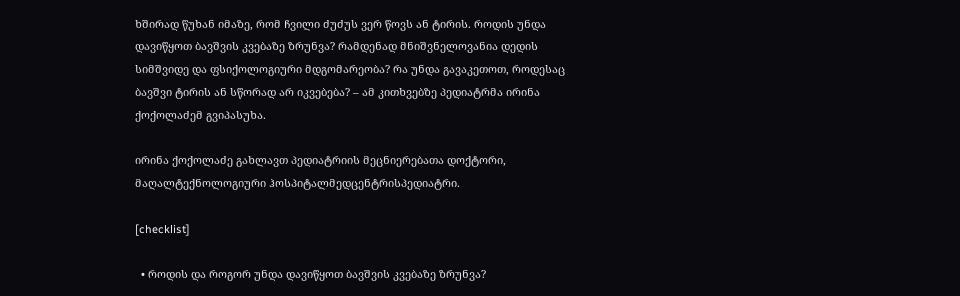ხშირად წუხან იმაზე, რომ ჩვილი ძუძუს ვერ წოვს ან ტირის. როდის უნდა დავიწყოთ ბავშვის კვებაზე ზრუნვა? რამდენად მნიშვნელოვანია დედის სიმშვიდე და ფსიქოლოგიური მდგომარეობა? რა უნდა გავაკეთოთ, როდესაც ბავშვი ტირის ან სწორად არ იკვებება? – ამ კითხვებზე პედიატრმა ირინა ქოქოლაძემ გვიპასუხა.

ირინა ქოქოლაძე გახლავთ პედიატრიის მეცნიერებათა დოქტორი, მაღალტექნოლოგიური ჰოსპიტალმედცენტრისპედიატრი.

[checklist]

  • როდის და როგორ უნდა დავიწყოთ ბავშვის კვებაზე ზრუნვა?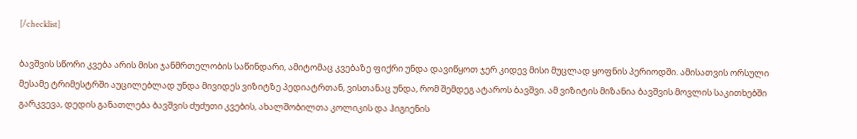[/checklist]

ბავშვის სწორი კვება არის მისი ჯანმრთელობის საწინდარი, ამიტომაც კვებაზე ფიქრი უნდა დავიწყოთ ჯერ კიდევ მისი მუცლად ყოფნის პერიოდში. ამისათვის ორსული მესამე ტრიმესტრში აუცილებლად უნდა მივიდეს ვიზიტზე პედიატრთან, ვისთანაც უნდა, რომ შემდეგ ატაროს ბავშვი. ამ ვიზიტის მიზანია ბავშვის მოვლის საკითხებში გარკვევა, დედის განათლება ბავშვის ძუძუთი კვების, ახალშობილთა კოლიკის და ჰიგიენის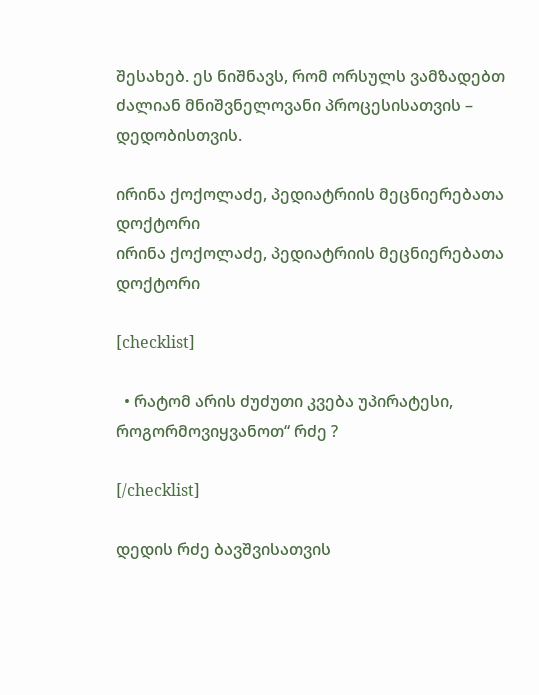შესახებ. ეს ნიშნავს, რომ ორსულს ვამზადებთ ძალიან მნიშვნელოვანი პროცესისათვის – დედობისთვის.

ირინა ქოქოლაძე, პედიატრიის მეცნიერებათა დოქტორი
ირინა ქოქოლაძე, პედიატრიის მეცნიერებათა დოქტორი

[checklist]

  • რატომ არის ძუძუთი კვება უპირატესი, როგორმოვიყვანოთ“ რძე ?

[/checklist]

დედის რძე ბავშვისათვის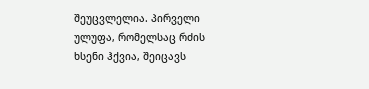შეუცვლელია. პირველი ულუფა, რომელსაც რძის ხსენი ჰქვია, შეიცავს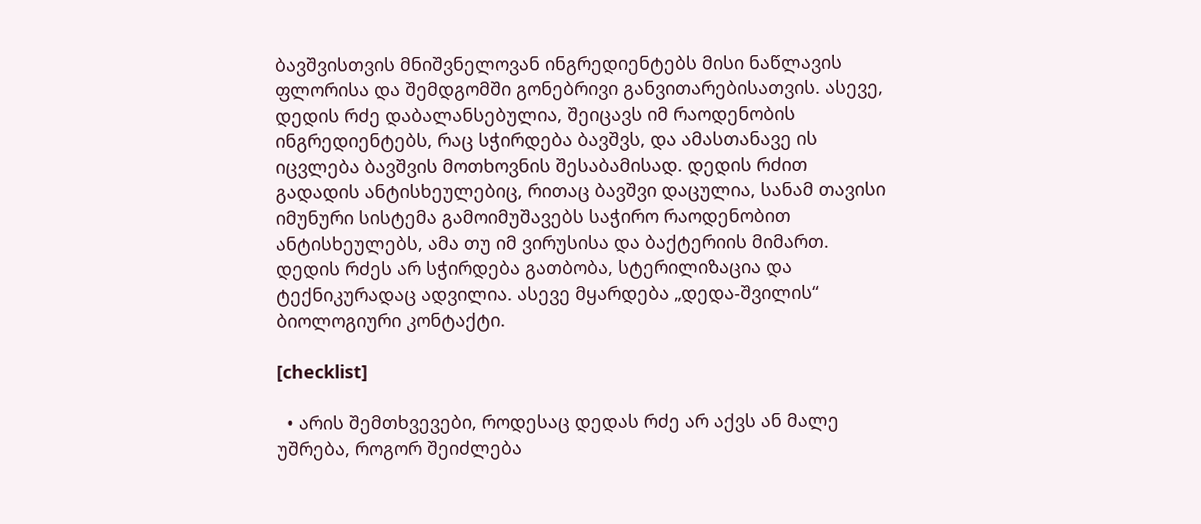ბავშვისთვის მნიშვნელოვან ინგრედიენტებს მისი ნაწლავის ფლორისა და შემდგომში გონებრივი განვითარებისათვის. ასევე, დედის რძე დაბალანსებულია, შეიცავს იმ რაოდენობის ინგრედიენტებს, რაც სჭირდება ბავშვს, და ამასთანავე ის იცვლება ბავშვის მოთხოვნის შესაბამისად. დედის რძით გადადის ანტისხეულებიც, რითაც ბავშვი დაცულია, სანამ თავისი იმუნური სისტემა გამოიმუშავებს საჭირო რაოდენობით ანტისხეულებს, ამა თუ იმ ვირუსისა და ბაქტერიის მიმართ. დედის რძეს არ სჭირდება გათბობა, სტერილიზაცია და ტექნიკურადაც ადვილია. ასევე მყარდება „დედა-შვილის“ ბიოლოგიური კონტაქტი.

[checklist]

  • არის შემთხვევები, როდესაც დედას რძე არ აქვს ან მალე უშრება, როგორ შეიძლება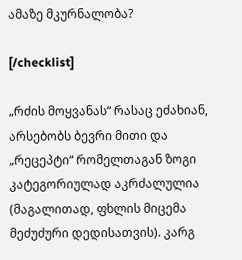ამაზე მკურნალობა?

[/checklist]

„რძის მოყვანას“ რასაც ეძახიან, არსებობს ბევრი მითი და „რეცეპტი“ რომელთაგან ზოგი კატეგორიულად აკრძალულია (მაგალითად, ფხლის მიცემა მეძუძური დედისათვის). კარგ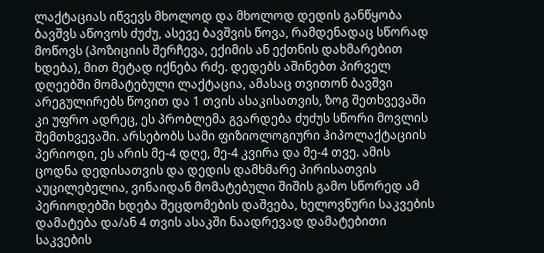ლაქტაციას იწვევს მხოლოდ და მხოლოდ დედის განწყობა ბავშვს აწოვოს ძუძუ, ასევე ბავშვის წოვა, რამდენადაც სწორად მოწოვს (პოზიციის შერჩევა, ექიმის ან ექთნის დახმარებით ხდება), მით მეტად იქნება რძე. დედებს აშინებთ პირველ დღეებში მომატებული ლაქტაცია, ამასაც თვითონ ბავშვი არეგულირებს წოვით და 1 თვის ასაკისათვის, ზოგ შეთხვევაში კი უფრო ადრეც, ეს პრობლემა გვარდება ძუძუს სწორი მოვლის შემთხვევაში. არსებობს სამი ფიზიოლოგიური ჰიპოლაქტაციის პერიოდი, ეს არის მე-4 დღე, მე-4 კვირა და მე-4 თვე. ამის ცოდნა დედისათვის და დედის დამხმარე პირისათვის აუცილებელია, ვინაიდან მომატებული შიშის გამო სწორედ ამ პერიოდებში ხდება შეცდომების დაშვება, ხელოვნური საკვების დამატება და/ან 4 თვის ასაკში ნაადრევად დამატებითი საკვების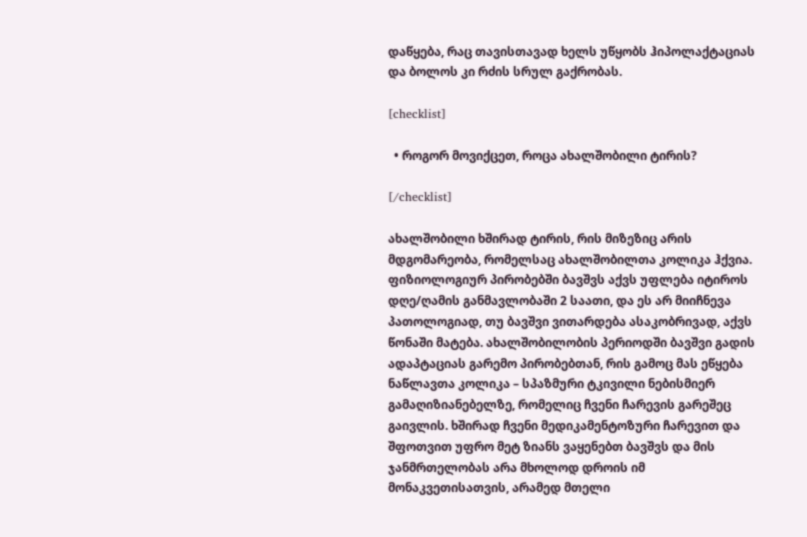დაწყება, რაც თავისთავად ხელს უწყობს ჰიპოლაქტაციას და ბოლოს კი რძის სრულ გაქრობას.

[checklist]

  • როგორ მოვიქცეთ, როცა ახალშობილი ტირის?

[/checklist]

ახალშობილი ხშირად ტირის, რის მიზეზიც არის მდგომარეობა, რომელსაც ახალშობილთა კოლიკა ჰქვია. ფიზიოლოგიურ პირობებში ბავშვს აქვს უფლება იტიროს დღე/ღამის განმავლობაში 2 საათი, და ეს არ მიიჩნევა პათოლოგიად, თუ ბავშვი ვითარდება ასაკობრივად, აქვს წონაში მატება. ახალშობილობის პერიოდში ბავშვი გადის ადაპტაციას გარემო პირობებთან, რის გამოც მას ეწყება ნაწლავთა კოლიკა – სპაზმური ტკივილი ნებისმიერ გამაღიზიანებელზე, რომელიც ჩვენი ჩარევის გარეშეც გაივლის. ხშირად ჩვენი მედიკამენტოზური ჩარევით და შფოთვით უფრო მეტ ზიანს ვაყენებთ ბავშვს და მის ჯანმრთელობას არა მხოლოდ დროის იმ მონაკვეთისათვის, არამედ მთელი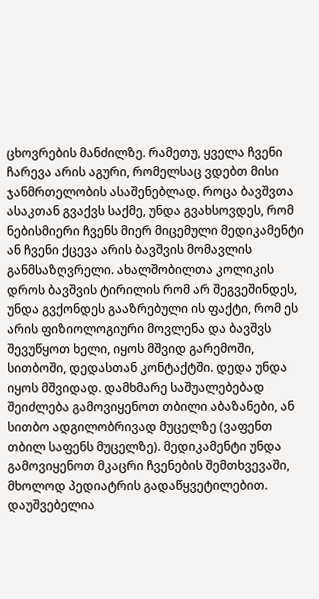ცხოვრების მანძილზე. რამეთუ, ყველა ჩვენი ჩარევა არის აგური, რომელსაც ვდებთ მისი ჯანმრთელობის ასაშენებლად. როცა ბავშვთა ასაკთან გვაქვს საქმე, უნდა გვახსოვდეს, რომ ნებისმიერი ჩვენს მიერ მიცემული მედიკამენტი ან ჩვენი ქცევა არის ბავშვის მომავლის განმსაზღვრელი. ახალშობილთა კოლიკის დროს ბავშვის ტირილის რომ არ შეგვეშინდეს, უნდა გვქონდეს გააზრებული ის ფაქტი, რომ ეს არის ფიზიოლოგიური მოვლენა და ბავშვს შევუწყოთ ხელი, იყოს მშვიდ გარემოში, სითბოში, დედასთან კონტაქტში. დედა უნდა იყოს მშვიდად. დამხმარე საშუალებებად შეიძლება გამოვიყენოთ თბილი აბაზანები, ან სითბო ადგილობრივად მუცელზე (ვაფენთ თბილ საფენს მუცელზე). მედიკამენტი უნდა გამოვიყენოთ მკაცრი ჩვენების შემთხვევაში, მხოლოდ პედიატრის გადაწყვეტილებით. დაუშვებელია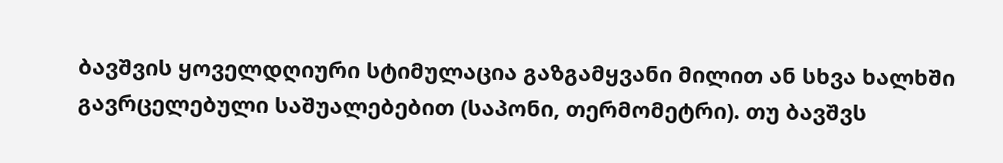ბავშვის ყოველდღიური სტიმულაცია გაზგამყვანი მილით ან სხვა ხალხში გავრცელებული საშუალებებით (საპონი, თერმომეტრი). თუ ბავშვს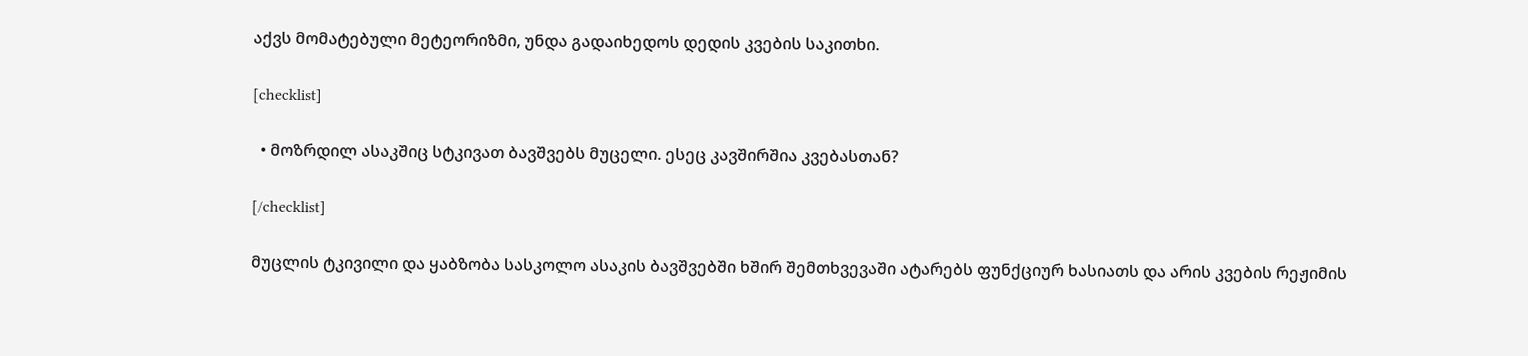აქვს მომატებული მეტეორიზმი, უნდა გადაიხედოს დედის კვების საკითხი.

[checklist]

  • მოზრდილ ასაკშიც სტკივათ ბავშვებს მუცელი. ესეც კავშირშია კვებასთან?

[/checklist]

მუცლის ტკივილი და ყაბზობა სასკოლო ასაკის ბავშვებში ხშირ შემთხვევაში ატარებს ფუნქციურ ხასიათს და არის კვების რეჟიმის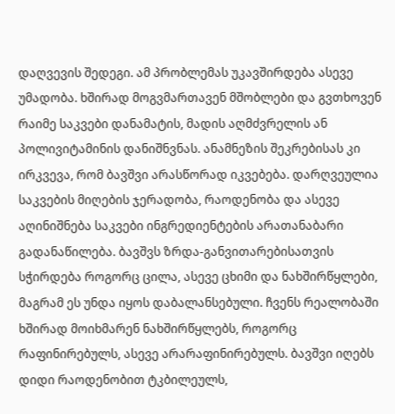დაღვევის შედეგი. ამ პრობლემას უკავშირდება ასევე უმადობა. ხშირად მოგვმართავენ მშობლები და გვთხოვენ რაიმე საკვები დანამატის, მადის აღმძვრელის ან პოლივიტამინის დანიშნვნას. ანამნეზის შეკრებისას კი ირკვევა, რომ ბავშვი არასწორად იკვებება. დარღვეულია საკვების მიღების ჯერადობა, რაოდენობა და ასევე აღინიშნება საკვები ინგრედიენტების არათანაბარი გადანაწილება. ბავშვს ზრდა-განვითარებისათვის სჭირდება როგორც ცილა, ასევე ცხიმი და ნახშირწყლები, მაგრამ ეს უნდა იყოს დაბალანსებული. ჩვენს რეალობაში ხშირად მოიხმარენ ნახშირწყლებს, როგორც რაფინირებულს, ასევე არარაფინირებულს. ბავშვი იღებს დიდი რაოდენობით ტკბილეულს,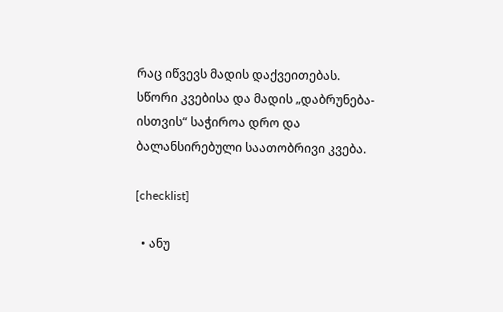რაც იწვევს მადის დაქვეითებას. სწორი კვებისა და მადის „დაბრუნება-ისთვის“ საჭიროა დრო და ბალანსირებული საათობრივი კვება.

[checklist]

  • ანუ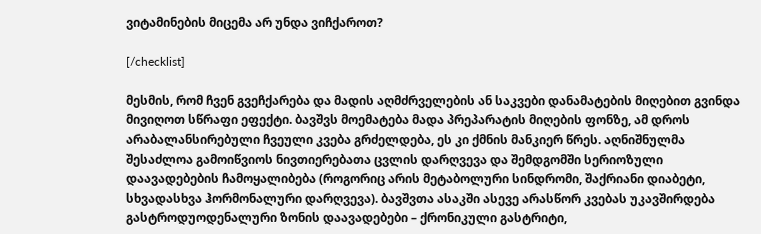ვიტამინების მიცემა არ უნდა ვიჩქაროთ?

[/checklist]

მესმის, რომ ჩვენ გვეჩქარება და მადის აღმძრველების ან საკვები დანამატების მიღებით გვინდა მივიღოთ სწრაფი ეფექტი. ბავშვს მოემატება მადა პრეპარატის მიღების ფონზე, ამ დროს არაბალანსირებული ჩვეული კვება გრძელდება, ეს კი ქმნის მანკიერ წრეს. აღნიშნულმა შესაძლოა გამოიწვიოს ნივთიერებათა ცვლის დარღვევა და შემდგომში სერიოზული დაავადებების ჩამოყალიბება (როგორიც არის მეტაბოლური სინდრომი, შაქრიანი დიაბეტი, სხვადასხვა ჰორმონალური დარღვევა). ბავშვთა ასაკში ასევე არასწორ კვებას უკავშირდება გასტროდუოდენალური ზონის დაავადებები – ქრონიკული გასტრიტი,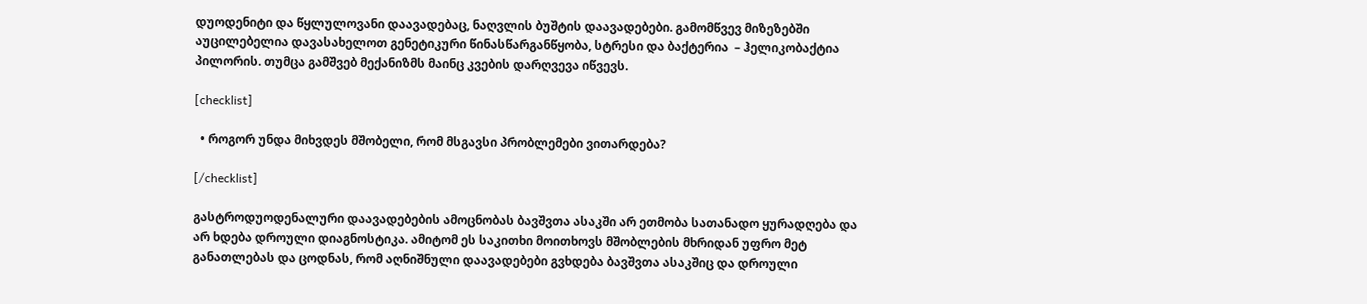დუოდენიტი და წყლულოვანი დაავადებაც, ნაღვლის ბუშტის დაავადებები. გამომწვევ მიზეზებში აუცილებელია დავასახელოთ გენეტიკური წინასწარგანწყობა, სტრესი და ბაქტერია  – ჰელიკობაქტია პილორის. თუმცა გამშვებ მექანიზმს მაინც კვების დარღვევა იწვევს.

[checklist]

  • როგორ უნდა მიხვდეს მშობელი, რომ მსგავსი პრობლემები ვითარდება?

[/checklist]

გასტროდუოდენალური დაავადებების ამოცნობას ბავშვთა ასაკში არ ეთმობა სათანადო ყურადღება და არ ხდება დროული დიაგნოსტიკა. ამიტომ ეს საკითხი მოითხოვს მშობლების მხრიდან უფრო მეტ განათლებას და ცოდნას, რომ აღნიშნული დაავადებები გვხდება ბავშვთა ასაკშიც და დროული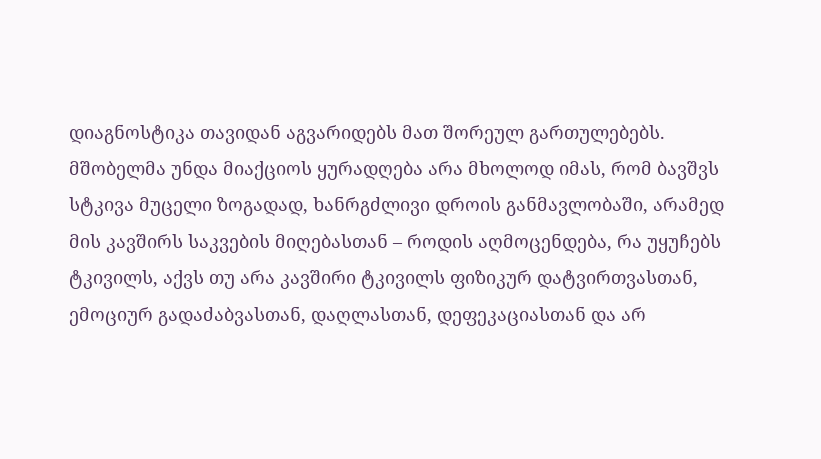დიაგნოსტიკა თავიდან აგვარიდებს მათ შორეულ გართულებებს. მშობელმა უნდა მიაქციოს ყურადღება არა მხოლოდ იმას, რომ ბავშვს სტკივა მუცელი ზოგადად, ხანრგძლივი დროის განმავლობაში, არამედ მის კავშირს საკვების მიღებასთან – როდის აღმოცენდება, რა უყუჩებს ტკივილს, აქვს თუ არა კავშირი ტკივილს ფიზიკურ დატვირთვასთან, ემოციურ გადაძაბვასთან, დაღლასთან, დეფეკაციასთან და არ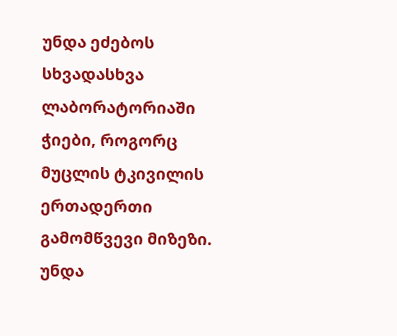უნდა ეძებოს სხვადასხვა ლაბორატორიაში ჭიები, როგორც მუცლის ტკივილის ერთადერთი გამომწვევი მიზეზი. უნდა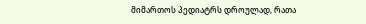მიმართოს პედიატრს დროულად, რათა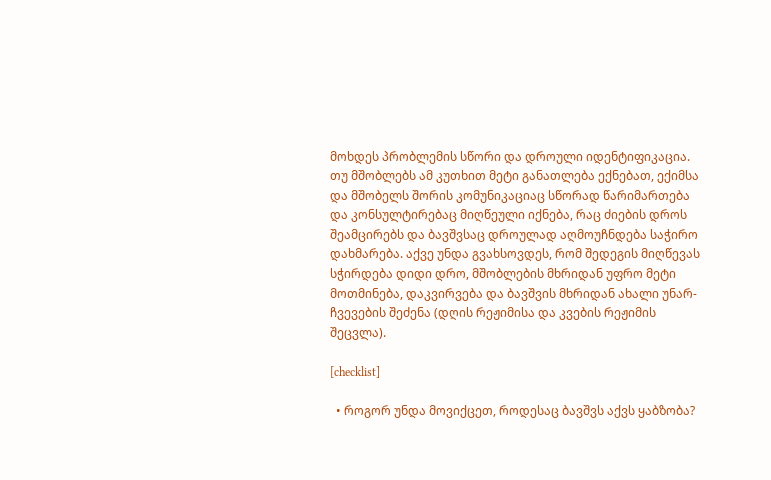მოხდეს პრობლემის სწორი და დროული იდენტიფიკაცია. თუ მშობლებს ამ კუთხით მეტი განათლება ექნებათ, ექიმსა და მშობელს შორის კომუნიკაციაც სწორად წარიმართება და კონსულტირებაც მიღწეული იქნება, რაც ძიების დროს შეამცირებს და ბავშვსაც დროულად აღმოუჩნდება საჭირო დახმარება. აქვე უნდა გვახსოვდეს, რომ შედეგის მიღწევას სჭირდება დიდი დრო, მშობლების მხრიდან უფრო მეტი მოთმინება, დაკვირვება და ბავშვის მხრიდან ახალი უნარ-ჩვევების შეძენა (დღის რეჟიმისა და კვების რეჟიმის შეცვლა).

[checklist]

  • როგორ უნდა მოვიქცეთ, როდესაც ბავშვს აქვს ყაბზობა?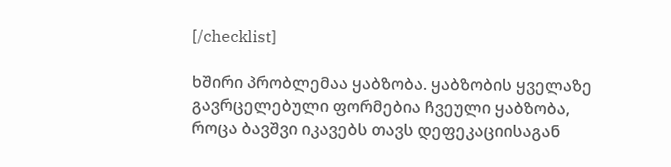[/checklist]

ხშირი პრობლემაა ყაბზობა. ყაბზობის ყველაზე გავრცელებული ფორმებია ჩვეული ყაბზობა, როცა ბავშვი იკავებს თავს დეფეკაციისაგან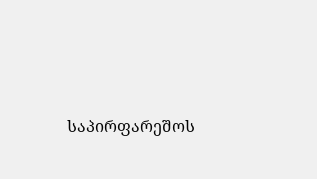საპირფარეშოს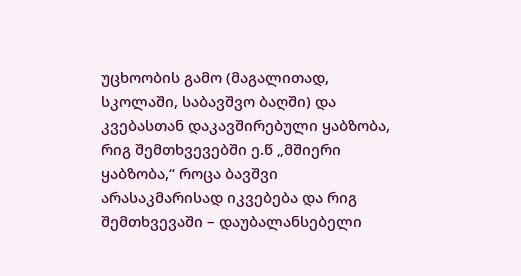უცხოობის გამო (მაგალითად, სკოლაში, საბავშვო ბაღში) და კვებასთან დაკავშირებული ყაბზობა, რიგ შემთხვევებში ე.წ „მშიერი ყაბზობა,“ როცა ბავშვი არასაკმარისად იკვებება და რიგ შემთხვევაში – დაუბალანსებელი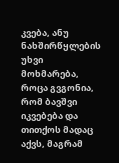კვება, ანუ ნახშირწყლების უხვი მოხმარება, როცა გვგონია, რომ ბავშვი იკვებება და თითქოს მადაც აქვს, მაგრამ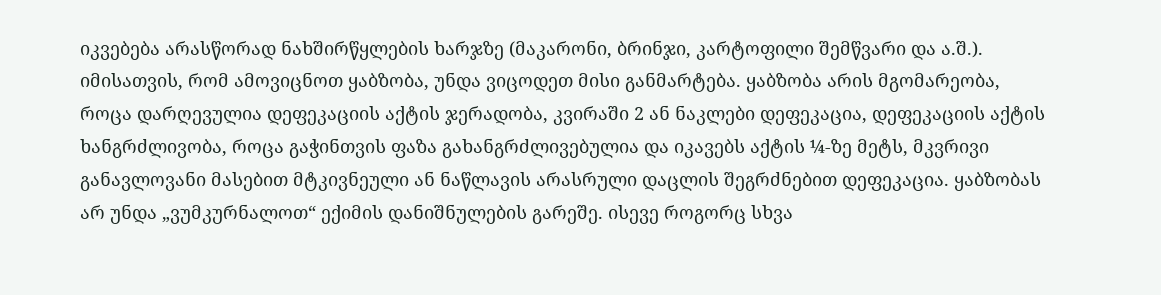იკვებება არასწორად ნახშირწყლების ხარჯზე (მაკარონი, ბრინჯი, კარტოფილი შემწვარი და ა.შ.). იმისათვის, რომ ამოვიცნოთ ყაბზობა, უნდა ვიცოდეთ მისი განმარტება. ყაბზობა არის მგომარეობა, როცა დარღევულია დეფეკაციის აქტის ჯერადობა, კვირაში 2 ან ნაკლები დეფეკაცია, დეფეკაციის აქტის ხანგრძლივობა, როცა გაჭინთვის ფაზა გახანგრძლივებულია და იკავებს აქტის ¼-ზე მეტს, მკვრივი განავლოვანი მასებით მტკივნეული ან ნაწლავის არასრული დაცლის შეგრძნებით დეფეკაცია. ყაბზობას არ უნდა „ვუმკურნალოთ“ ექიმის დანიშნულების გარეშე. ისევე როგორც სხვა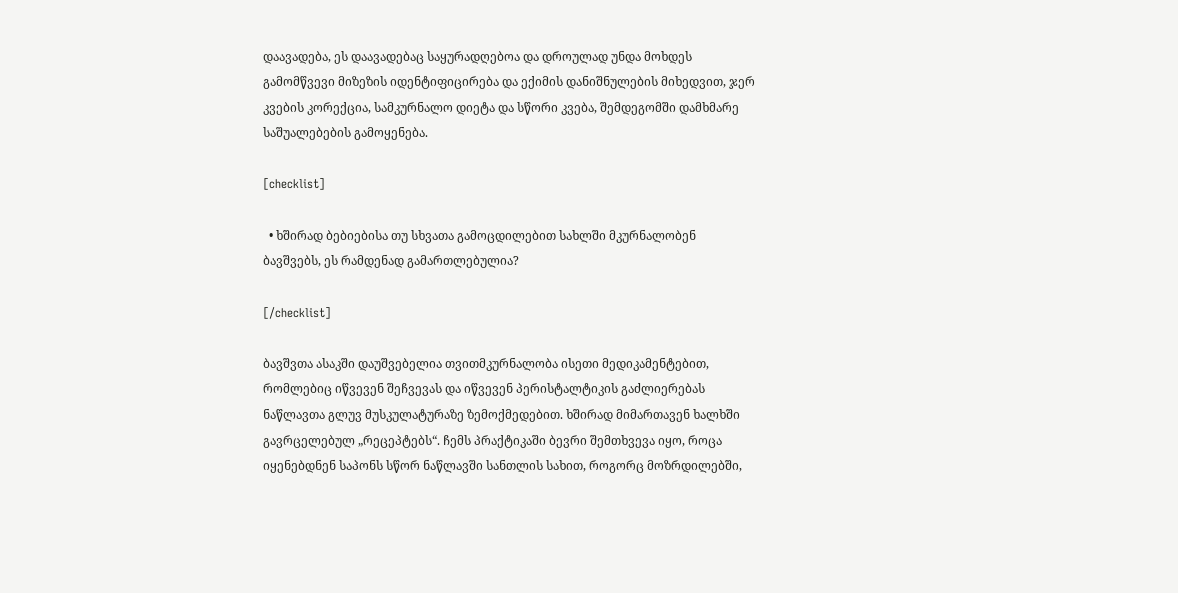დაავადება, ეს დაავადებაც საყურადღებოა და დროულად უნდა მოხდეს გამომწვევი მიზეზის იდენტიფიცირება და ექიმის დანიშნულების მიხედვით, ჯერ კვების კორექცია, სამკურნალო დიეტა და სწორი კვება, შემდეგომში დამხმარე საშუალებების გამოყენება.

[checklist]

  • ხშირად ბებიებისა თუ სხვათა გამოცდილებით სახლში მკურნალობენ ბავშვებს, ეს რამდენად გამართლებულია?

[/checklist]

ბავშვთა ასაკში დაუშვებელია თვითმკურნალობა ისეთი მედიკამენტებით, რომლებიც იწვევენ შეჩვევას და იწვევენ პერისტალტიკის გაძლიერებას ნაწლავთა გლუვ მუსკულატურაზე ზემოქმედებით. ხშირად მიმართავენ ხალხში გავრცელებულ „რეცეპტებს“. ჩემს პრაქტიკაში ბევრი შემთხვევა იყო, როცა იყენებდნენ საპონს სწორ ნაწლავში სანთლის სახით, როგორც მოზრდილებში,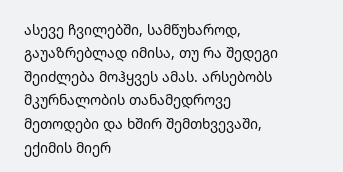ასევე ჩვილებში, სამწუხაროდ, გაუაზრებლად იმისა, თუ რა შედეგი შეიძლება მოჰყვეს ამას. არსებობს მკურნალობის თანამედროვე მეთოდები და ხშირ შემთხვევაში, ექიმის მიერ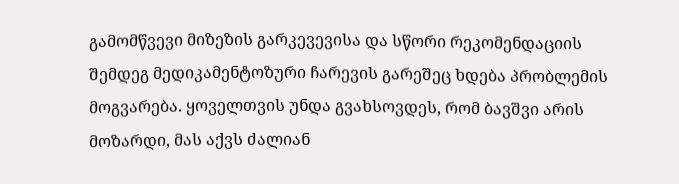გამომწვევი მიზეზის გარკევევისა და სწორი რეკომენდაციის შემდეგ მედიკამენტოზური ჩარევის გარეშეც ხდება პრობლემის მოგვარება. ყოველთვის უნდა გვახსოვდეს, რომ ბავშვი არის მოზარდი, მას აქვს ძალიან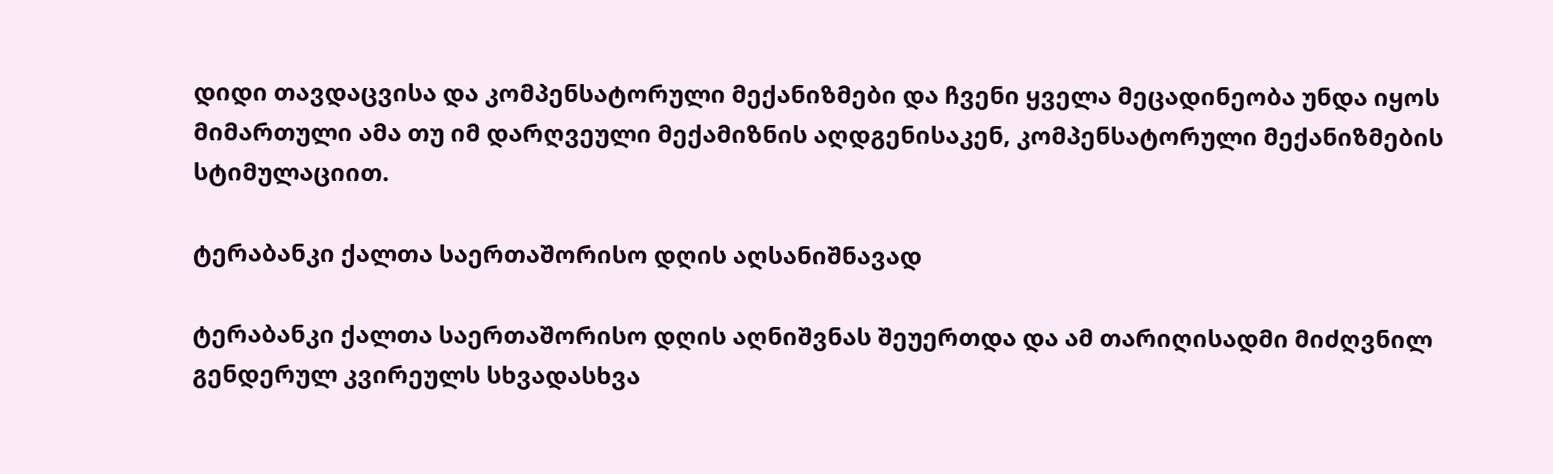დიდი თავდაცვისა და კომპენსატორული მექანიზმები და ჩვენი ყველა მეცადინეობა უნდა იყოს მიმართული ამა თუ იმ დარღვეული მექამიზნის აღდგენისაკენ, კომპენსატორული მექანიზმების სტიმულაციით.

ტერაბანკი ქალთა საერთაშორისო დღის აღსანიშნავად

ტერაბანკი ქალთა საერთაშორისო დღის აღნიშვნას შეუერთდა და ამ თარიღისადმი მიძღვნილ გენდერულ კვირეულს სხვადასხვა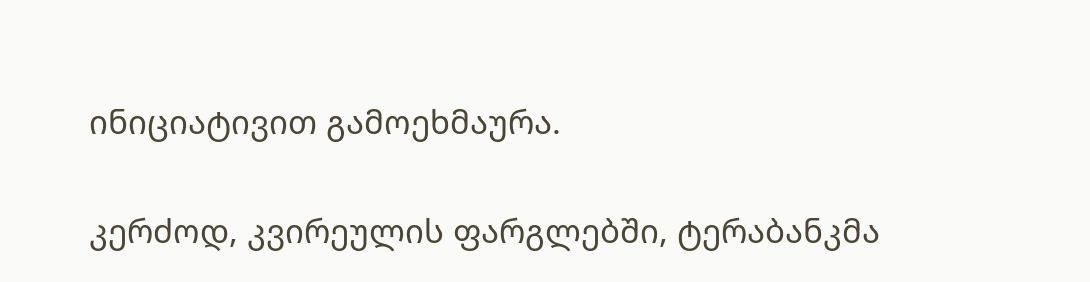ინიციატივით გამოეხმაურა.

კერძოდ, კვირეულის ფარგლებში, ტერაბანკმა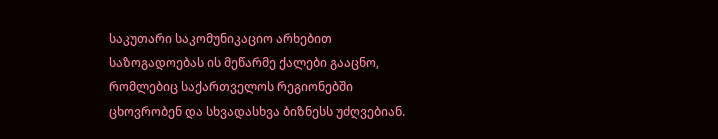საკუთარი საკომუნიკაციო არხებით საზოგადოებას ის მეწარმე ქალები გააცნო, რომლებიც საქართველოს რეგიონებში ცხოვრობენ და სხვადასხვა ბიზნესს უძღვებიან.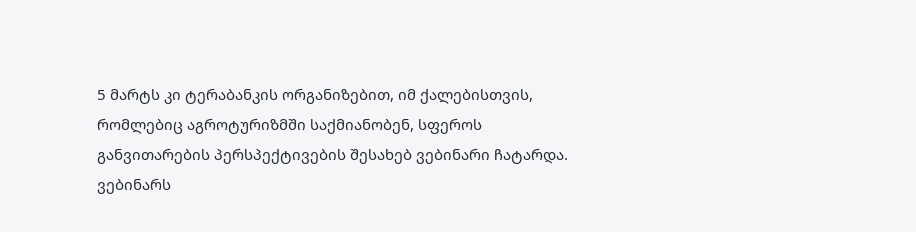5 მარტს კი ტერაბანკის ორგანიზებით, იმ ქალებისთვის, რომლებიც აგროტურიზმში საქმიანობენ, სფეროს განვითარების პერსპექტივების შესახებ ვებინარი ჩატარდა. ვებინარს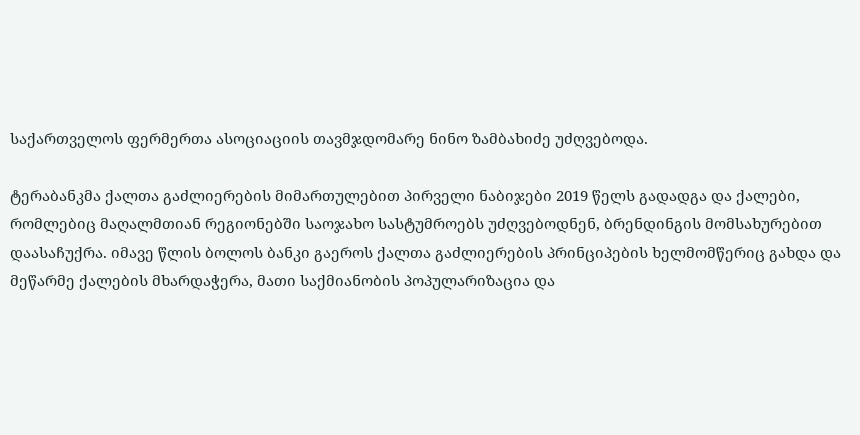საქართველოს ფერმერთა ასოციაციის თავმჯდომარე ნინო ზამბახიძე უძღვებოდა.

ტერაბანკმა ქალთა გაძლიერების მიმართულებით პირველი ნაბიჯები 2019 წელს გადადგა და ქალები, რომლებიც მაღალმთიან რეგიონებში საოჯახო სასტუმროებს უძღვებოდნენ, ბრენდინგის მომსახურებით დაასაჩუქრა. იმავე წლის ბოლოს ბანკი გაეროს ქალთა გაძლიერების პრინციპების ხელმომწერიც გახდა და მეწარმე ქალების მხარდაჭერა, მათი საქმიანობის პოპულარიზაცია და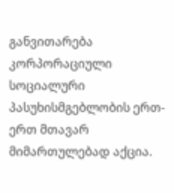განვითარება კორპორაციული სოციალური პასუხისმგებლობის ერთ-ერთ მთავარ მიმართულებად აქცია.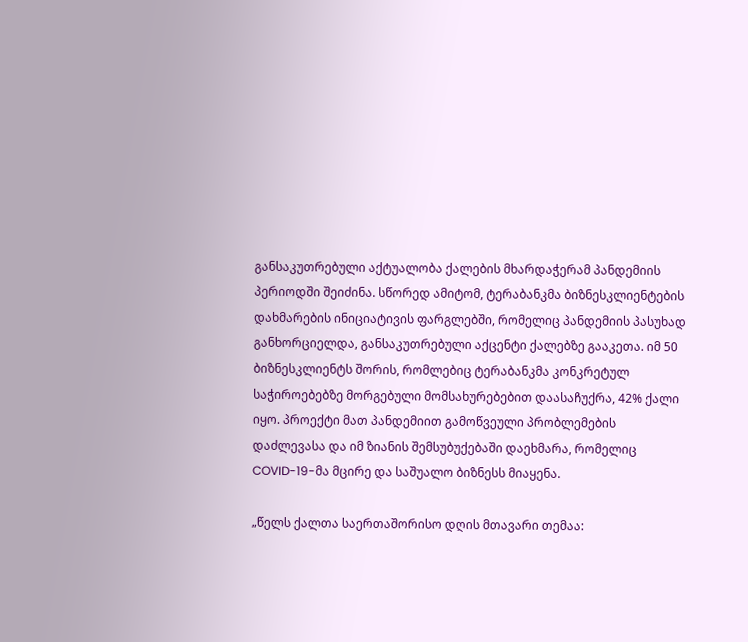განსაკუთრებული აქტუალობა ქალების მხარდაჭერამ პანდემიის პერიოდში შეიძინა. სწორედ ამიტომ, ტერაბანკმა ბიზნესკლიენტების დახმარების ინიციატივის ფარგლებში, რომელიც პანდემიის პასუხად განხორციელდა, განსაკუთრებული აქცენტი ქალებზე გააკეთა. იმ 50 ბიზნესკლიენტს შორის, რომლებიც ტერაბანკმა კონკრეტულ საჭიროებებზე მორგებული მომსახურებებით დაასაჩუქრა, 42% ქალი იყო. პროექტი მათ პანდემიით გამოწვეული პრობლემების დაძლევასა და იმ ზიანის შემსუბუქებაში დაეხმარა, რომელიც COVID-19-მა მცირე და საშუალო ბიზნესს მიაყენა.

„წელს ქალთა საერთაშორისო დღის მთავარი თემაა: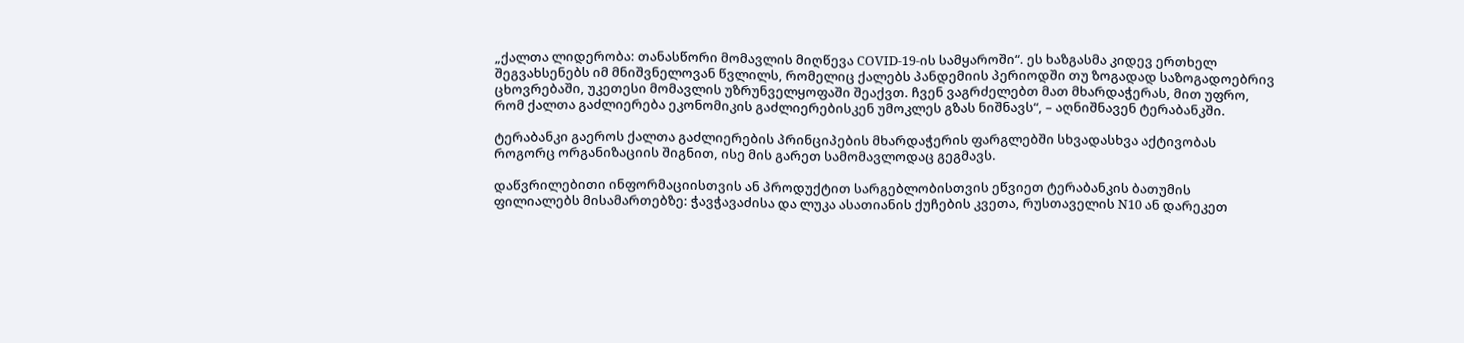„ქალთა ლიდერობა: თანასწორი მომავლის მიღწევა COVID-19-ის სამყაროში“. ეს ხაზგასმა კიდევ ერთხელ შეგვახსენებს იმ მნიშვნელოვან წვლილს, რომელიც ქალებს პანდემიის პერიოდში თუ ზოგადად საზოგადოებრივ ცხოვრებაში, უკეთესი მომავლის უზრუნველყოფაში შეაქვთ. ჩვენ ვაგრძელებთ მათ მხარდაჭერას, მით უფრო, რომ ქალთა გაძლიერება ეკონომიკის გაძლიერებისკენ უმოკლეს გზას ნიშნავს“, – აღნიშნავენ ტერაბანკში.

ტერაბანკი გაეროს ქალთა გაძლიერების პრინციპების მხარდაჭერის ფარგლებში სხვადასხვა აქტივობას როგორც ორგანიზაციის შიგნით, ისე მის გარეთ სამომავლოდაც გეგმავს.

დაწვრილებითი ინფორმაციისთვის ან პროდუქტით სარგებლობისთვის ეწვიეთ ტერაბანკის ბათუმის ფილიალებს მისამართებზე: ჭავჭავაძისა და ლუკა ასათიანის ქუჩების კვეთა, რუსთაველის N10 ან დარეკეთ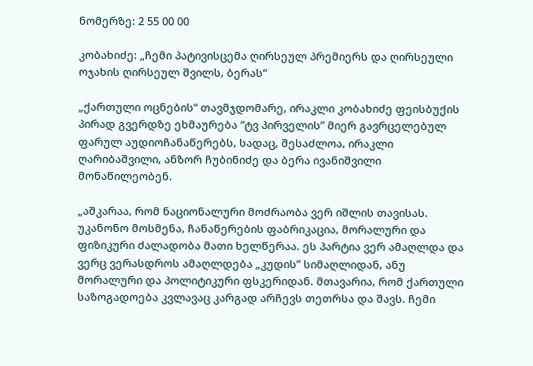ნომერზე: 2 55 00 00

კობახიძე: „ჩემი პატივისცემა ღირსეულ პრემიერს და ღირსეული ოჯახის ღირსეულ შვილს, ბერას“

„ქართული ოცნების“ თავმჯდომარე, ირაკლი კობახიძე ფეისბუქის პირად გვერდზე ეხმაურება “ტვ პირველის” მიერ გავრცელებულ ფარულ აუდიოჩანაწერებს, სადაც, შესაძლოა, ირაკლი ღარიბაშვილი, ანზორ ჩუბინიძე და ბერა ივანიშვილი მონაწილეობენ.

„აშკარაა, რომ ნაციონალური მოძრაობა ვერ იშლის თავისას. უკანონო მოსმენა, ჩანაწერების ფაბრიკაცია, მორალური და ფიზიკური ძალადობა მათი ხელწერაა. ეს პარტია ვერ ამაღლდა და ვერც ვერასდროს ამაღლდება „კუდის” სიმაღლიდან, ანუ მორალური და პოლიტიკური ფსკერიდან. მთავარია, რომ ქართული საზოგადოება კვლავაც კარგად არჩევს თეთრსა და შავს. ჩემი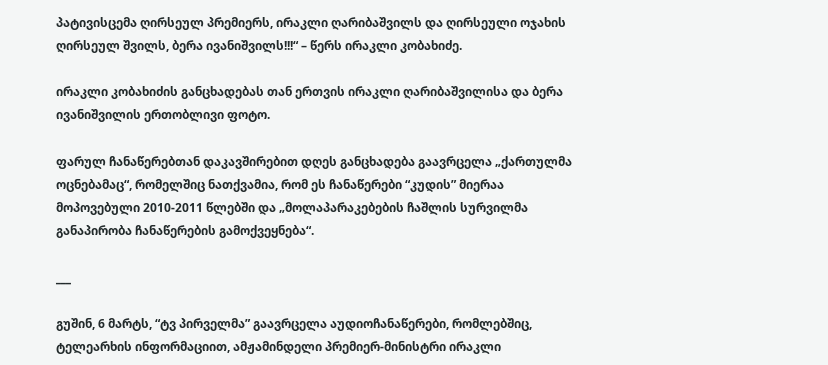პატივისცემა ღირსეულ პრემიერს, ირაკლი ღარიბაშვილს და ღირსეული ოჯახის ღირსეულ შვილს, ბერა ივანიშვილს!!!“ – წერს ირაკლი კობახიძე.

ირაკლი კობახიძის განცხადებას თან ერთვის ირაკლი ღარიბაშვილისა და ბერა ივანიშვილის ერთობლივი ფოტო.

ფარულ ჩანაწერებთან დაკავშირებით დღეს განცხადება გაავრცელა „ქართულმა ოცნებამაც“, რომელშიც ნათქვამია, რომ ეს ჩანაწერები “კუდის” მიერაა მოპოვებული 2010-2011 წლებში და „მოლაპარაკებების ჩაშლის სურვილმა განაპირობა ჩანაწერების გამოქვეყნება“.

___

გუშინ, 6 მარტს, “ტვ პირველმა” გაავრცელა აუდიოჩანაწერები, რომლებშიც, ტელეარხის ინფორმაციით, ამჟამინდელი პრემიერ-მინისტრი ირაკლი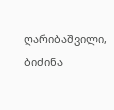ღარიბაშვილი, ბიძინა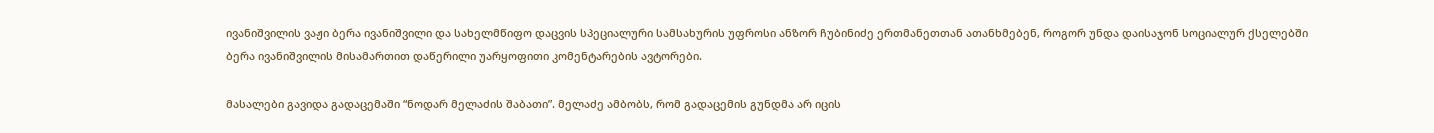ივანიშვილის ვაჟი ბერა ივანიშვილი და სახელმწიფო დაცვის სპეციალური სამსახურის უფროსი ანზორ ჩუბინიძე ერთმანეთთან ათანხმებენ, როგორ უნდა დაისაჯონ სოციალურ ქსელებში ბერა ივანიშვილის მისამართით დაწერილი უარყოფითი კომენტარების ავტორები.

მასალები გავიდა გადაცემაში “ნოდარ მელაძის შაბათი”. მელაძე ამბობს, რომ გადაცემის გუნდმა არ იცის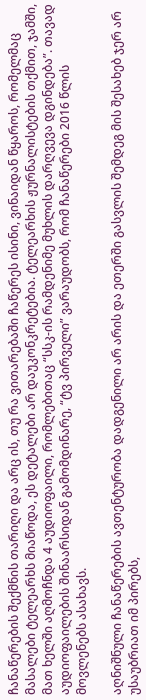ჩანაწერების შექმნის თარიღი და არც ის, თუ რა ვითარებაში ჩაწერეს ისინი, ვინაიდან წყაროს, რომელმაც მასალები ტელეარხს მიაწოდა, ეს დეტალები არ დაუკონკრეტებია. ტელეარხის ჟურნალისტების თქმით, ჯამში, მათ ხელში აღმოჩნდა 4 აუდიოფაილი, რომლებითაც “სსკ-ის რამდენიმე მუხლის დარღვევა დგინდება”. თავად აუდიოფაილების შინაარსიდან გამომდინარე, “ტვ პირველი” ვარაუდობს, რომ ჩანაწერები 2016 წლის მოვლენებს ასახავს.

აღნიშნული ჩანაწერების ავთენტურობა დადგენილი არ არის და ეთერში გასვლის შემდეგ მის შესახებ ჯერ არ უსაუბრიათ იმ პირებს,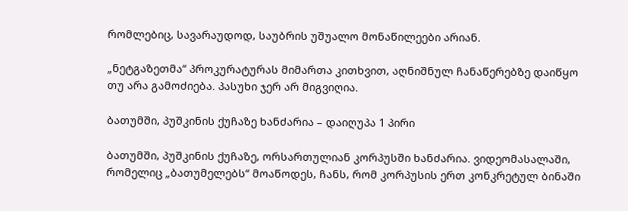რომლებიც, სავარაუდოდ, საუბრის უშუალო მონაწილეები არიან.

„ნეტგაზეთმა“ პროკურატურას მიმართა კითხვით, აღნიშნულ ჩანაწერებზე დაიწყო თუ არა გამოძიება. პასუხი ჯერ არ მიგვიღია.

ბათუმში, პუშკინის ქუჩაზე ხანძარია – დაიღუპა 1 პირი

ბათუმში, პუშკინის ქუჩაზე, ორსართულიან კორპუსში ხანძარია. ვიდეომასალაში, რომელიც „ბათუმელებს“ მოაწოდეს, ჩანს, რომ კორპუსის ერთ კონკრეტულ ბინაში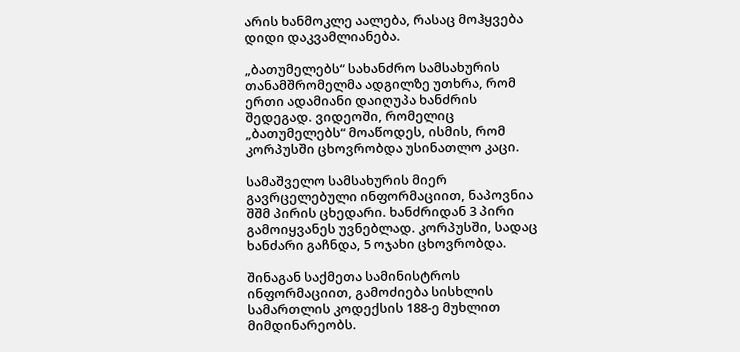არის ხანმოკლე აალება, რასაც მოჰყვება დიდი დაკვამლიანება.

„ბათუმელებს“ სახანძრო სამსახურის თანამშრომელმა ადგილზე უთხრა, რომ ერთი ადამიანი დაიღუპა ხანძრის შედეგად. ვიდეოში, რომელიც „ბათუმელებს“ მოაწოდეს, ისმის, რომ კორპუსში ცხოვრობდა უსინათლო კაცი.

სამაშველო სამსახურის მიერ გავრცელებული ინფორმაციით, ნაპოვნია შშმ პირის ცხედარი. ხანძრიდან 3 პირი გამოიყვანეს უვნებლად. კორპუსში, სადაც ხანძარი გაჩნდა, 5 ოჯახი ცხოვრობდა.

შინაგან საქმეთა სამინისტროს ინფორმაციით, გამოძიება სისხლის სამართლის კოდექსის 188-ე მუხლით მიმდინარეობს.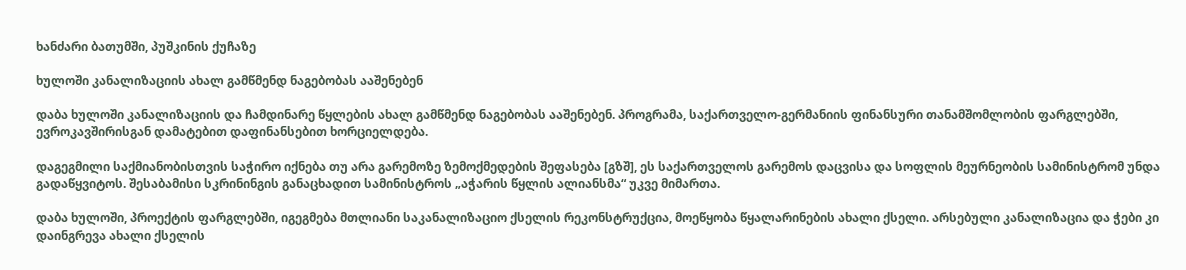ხანძარი ბათუმში, პუშკინის ქუჩაზე

ხულოში კანალიზაციის ახალ გამწმენდ ნაგებობას ააშენებენ

დაბა ხულოში კანალიზაციის და ჩამდინარე წყლების ახალ გამწმენდ ნაგებობას ააშენებენ. პროგრამა, საქართველო-გერმანიის ფინანსური თანამშომლობის ფარგლებში, ევროკავშირისგან დამატებით დაფინანსებით ხორციელდება.

დაგეგმილი საქმიანობისთვის საჭირო იქნება თუ არა გარემოზე ზემოქმედების შეფასება [გზშ], ეს საქართველოს გარემოს დაცვისა და სოფლის მეურნეობის სამინისტრომ უნდა გადაწყვიტოს. შესაბამისი სკრინინგის განაცხადით სამინისტროს „აჭარის წყლის ალიანსმა“ უკვე მიმართა.

დაბა ხულოში, პროექტის ფარგლებში, იგეგმება მთლიანი საკანალიზაციო ქსელის რეკონსტრუქცია, მოეწყობა წყალარინების ახალი ქსელი. არსებული კანალიზაცია და ჭები კი დაინგრევა ახალი ქსელის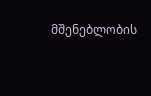მშენებლობის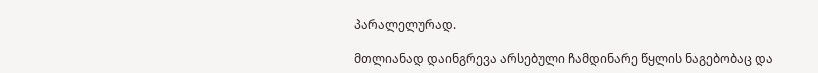პარალელურად.

მთლიანად დაინგრევა არსებული ჩამდინარე წყლის ნაგებობაც და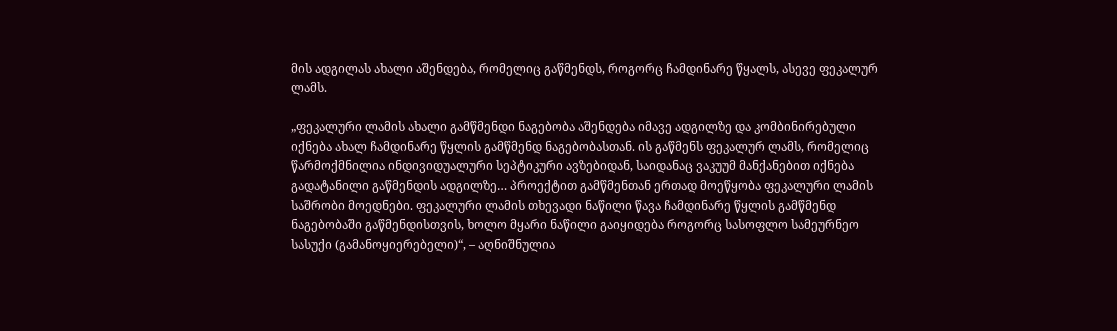მის ადგილას ახალი აშენდება, რომელიც გაწმენდს, როგორც ჩამდინარე წყალს, ასევე ფეკალურ ლამს.

„ფეკალური ლამის ახალი გამწმენდი ნაგებობა აშენდება იმავე ადგილზე და კომბინირებული იქნება ახალ ჩამდინარე წყლის გამწმენდ ნაგებობასთან. ის გაწმენს ფეკალურ ლამს, რომელიც წარმოქმნილია ინდივიდუალური სეპტიკური ავზებიდან, საიდანაც ვაკუუმ მანქანებით იქნება გადატანილი გაწმენდის ადგილზე… პროექტით გამწმენთან ერთად მოეწყობა ფეკალური ლამის საშრობი მოედნები. ფეკალური ლამის თხევადი ნაწილი წავა ჩამდინარე წყლის გამწმენდ ნაგებობაში გაწმენდისთვის, ხოლო მყარი ნაწილი გაიყიდება როგორც სასოფლო სამეურნეო სასუქი (გამანოყიერებელი)“, – აღნიშნულია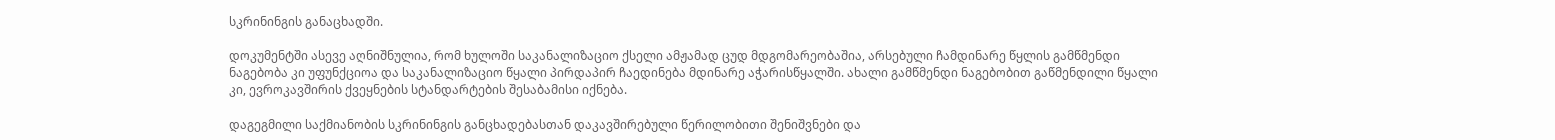სკრინინგის განაცხადში.

დოკუმენტში ასევე აღნიშნულია, რომ ხულოში საკანალიზაციო ქსელი ამჟამად ცუდ მდგომარეობაშია, არსებული ჩამდინარე წყლის გამწმენდი ნაგებობა კი უფუნქციოა და საკანალიზაციო წყალი პირდაპირ ჩაედინება მდინარე აჭარისწყალში. ახალი გამწმენდი ნაგებობით გაწმენდილი წყალი კი, ევროკავშირის ქვეყნების სტანდარტების შესაბამისი იქნება.

დაგეგმილი საქმიანობის სკრინინგის განცხადებასთან დაკავშირებული წერილობითი შენიშვნები და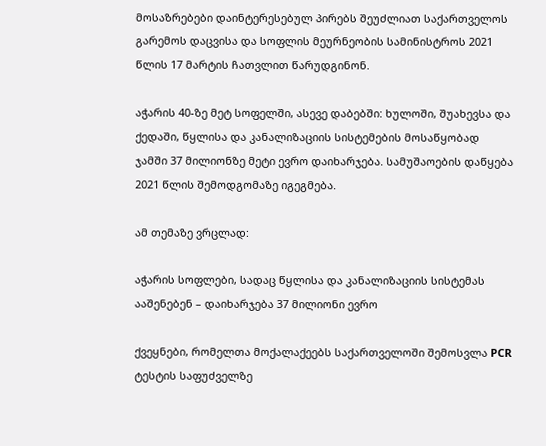მოსაზრებები დაინტერესებულ პირებს შეუძლიათ საქართველოს გარემოს დაცვისა და სოფლის მეურნეობის სამინისტროს 2021 წლის 17 მარტის ჩათვლით წარუდგინონ.

აჭარის 40-ზე მეტ სოფელში, ასევე დაბებში: ხულოში, შუახევსა და ქედაში, წყლისა და კანალიზაციის სისტემების მოსაწყობად ჯამში 37 მილიონზე მეტი ევრო დაიხარჯება. სამუშაოების დაწყება 2021 წლის შემოდგომაზე იგეგმება.

ამ თემაზე ვრცლად:

აჭარის სოფლები, სადაც წყლისა და კანალიზაციის სისტემას ააშენებენ – დაიხარჯება 37 მილიონი ევრო

ქვეყნები, რომელთა მოქალაქეებს საქართველოში შემოსვლა PCR ტესტის საფუძველზე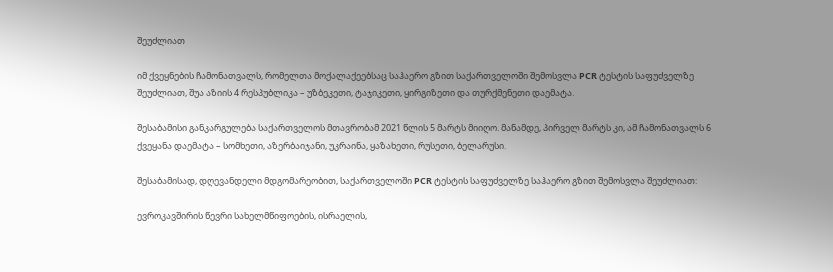შეუძლიათ

იმ ქვეყნების ჩამონათვალს, რომელთა მოქალაქეებსაც საჰაერო გზით საქართველოში შემოსვლა PCR ტესტის საფუძველზე შეუძლიათ, შუა აზიის 4 რესპუბლიკა – უზბეკეთი, ტაჯიკეთი, ყირგიზეთი და თურქმენეთი დაემატა.

შესაბამისი განკარგულება საქართველოს მთავრობამ 2021 წლის 5 მარტს მიიღო. მანამდე, პირველ მარტს კი, ამ ჩამონათვალს 6 ქვეყანა დაემატა – სომხეთი, აზერბაიჯანი, უკრაინა, ყაზახეთი, რუსეთი, ბელარუსი.

შესაბამისად, დღევანდელი მდგომარეობით, საქართველოში PCR ტესტის საფუძველზე საჰაერო გზით შემოსვლა შეუძლიათ:

ევროკავშირის წევრი სახელმწიფოების, ისრაელის,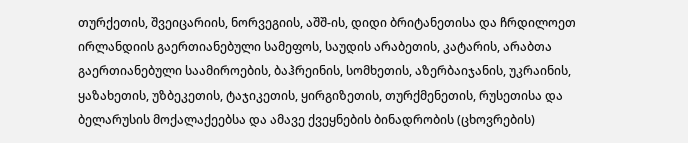თურქეთის, შვეიცარიის, ნორვეგიის, აშშ-ის, დიდი ბრიტანეთისა და ჩრდილოეთ ირლანდიის გაერთიანებული სამეფოს, საუდის არაბეთის, კატარის, არაბთა გაერთიანებული საამიროების, ბაჰრეინის, სომხეთის, აზერბაიჯანის, უკრაინის, ყაზახეთის, უზბეკეთის, ტაჯიკეთის, ყირგიზეთის, თურქმენეთის, რუსეთისა და ბელარუსის მოქალაქეებსა და ამავე ქვეყნების ბინადრობის (ცხოვრების)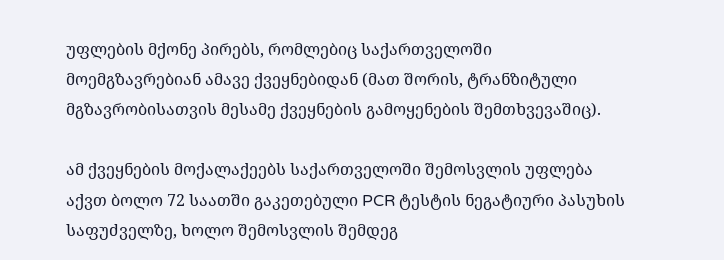უფლების მქონე პირებს, რომლებიც საქართველოში მოემგზავრებიან ამავე ქვეყნებიდან (მათ შორის, ტრანზიტული მგზავრობისათვის მესამე ქვეყნების გამოყენების შემთხვევაშიც).

ამ ქვეყნების მოქალაქეებს საქართველოში შემოსვლის უფლება აქვთ ბოლო 72 საათში გაკეთებული PCR ტესტის ნეგატიური პასუხის საფუძველზე, ხოლო შემოსვლის შემდეგ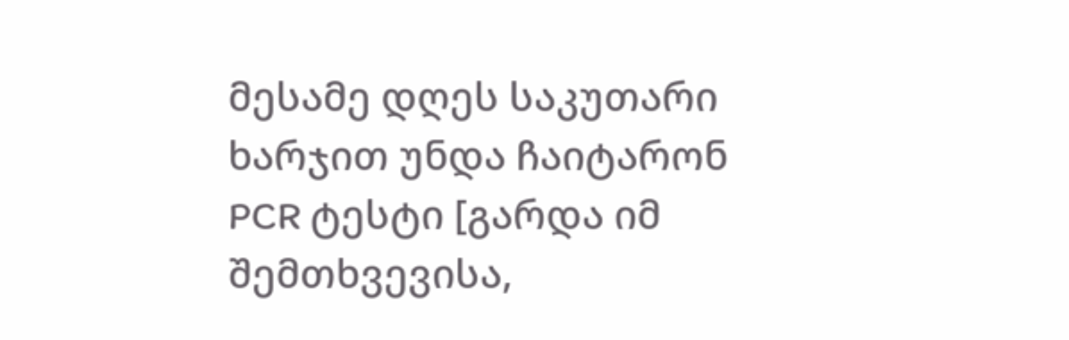მესამე დღეს საკუთარი ხარჯით უნდა ჩაიტარონ PCR ტესტი [გარდა იმ შემთხვევისა,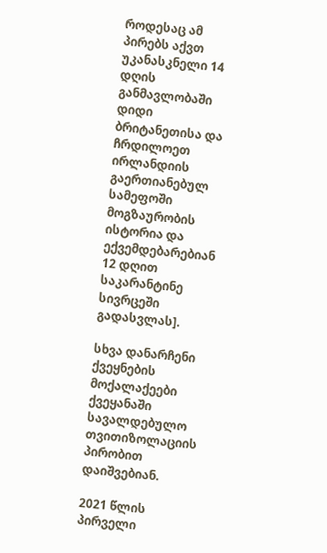როდესაც ამ პირებს აქვთ უკანასკნელი 14 დღის განმავლობაში დიდი ბრიტანეთისა და ჩრდილოეთ ირლანდიის გაერთიანებულ სამეფოში მოგზაურობის ისტორია და ექვემდებარებიან 12 დღით საკარანტინე სივრცეში გადასვლას].

სხვა დანარჩენი ქვეყნების მოქალაქეები ქვეყანაში სავალდებულო თვითიზოლაციის პირობით დაიშვებიან.

2021 წლის პირველი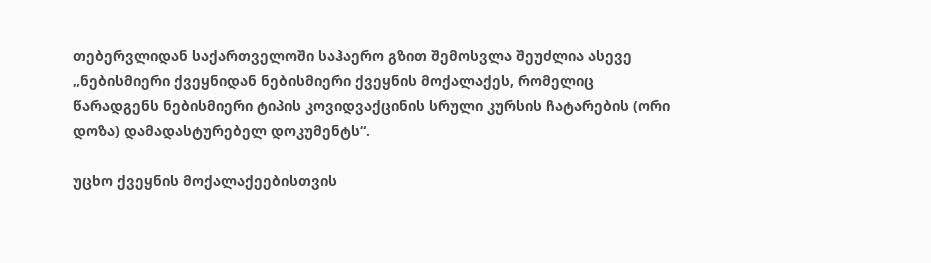თებერვლიდან საქართველოში საჰაერო გზით შემოსვლა შეუძლია ასევე „ნებისმიერი ქვეყნიდან ნებისმიერი ქვეყნის მოქალაქეს, რომელიც წარადგენს ნებისმიერი ტიპის კოვიდვაქცინის სრული კურსის ჩატარების (ორი დოზა) დამადასტურებელ დოკუმენტს“.

უცხო ქვეყნის მოქალაქეებისთვის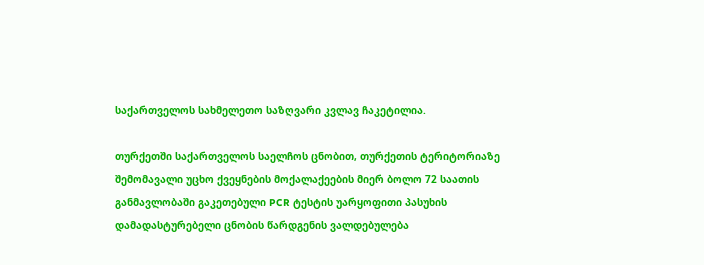საქართველოს სახმელეთო საზღვარი კვლავ ჩაკეტილია.

თურქეთში საქართველოს საელჩოს ცნობით, თურქეთის ტერიტორიაზე შემომავალი უცხო ქვეყნების მოქალაქეების მიერ ბოლო 72 საათის განმავლობაში გაკეთებული PCR ტესტის უარყოფითი პასუხის დამადასტურებელი ცნობის წარდგენის ვალდებულება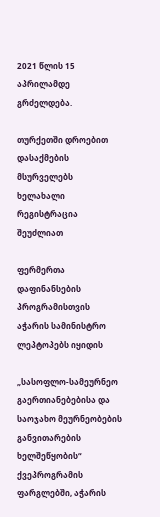2021 წლის 15 აპრილამდე გრძელდება.

თურქეთში დროებით დასაქმების მსურველებს ხელახალი რეგისტრაცია შეუძლიათ

ფერმერთა დაფინანსების პროგრამისთვის აჭარის სამინისტრო ლეპტოპებს იყიდის

„სასოფლო-სამეურნეო გაერთიანებებისა და საოჯახო მეურნეობების განვითარების ხელშეწყობის“ ქვეპროგრამის ფარგლებში, აჭარის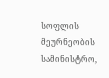სოფლის მეურნეობის სამინისტრო,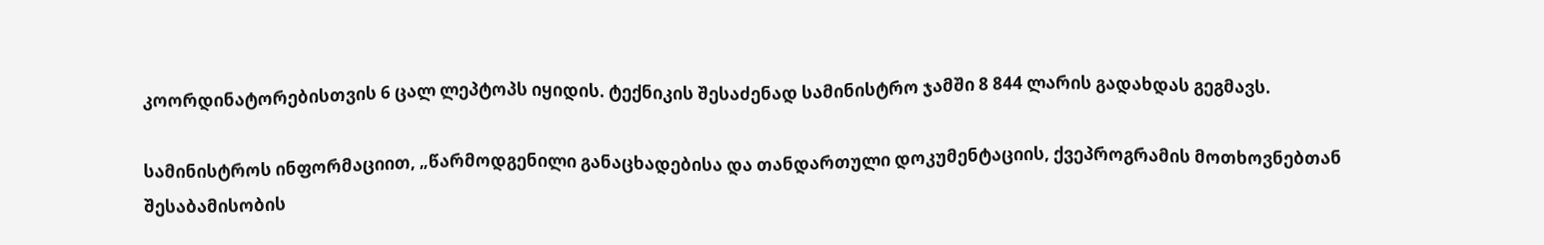კოორდინატორებისთვის 6 ცალ ლეპტოპს იყიდის. ტექნიკის შესაძენად სამინისტრო ჯამში 8 844 ლარის გადახდას გეგმავს.

სამინისტროს ინფორმაციით, „წარმოდგენილი განაცხადებისა და თანდართული დოკუმენტაციის, ქვეპროგრამის მოთხოვნებთან შესაბამისობის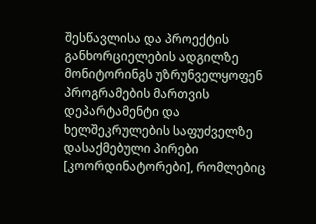შესწავლისა და პროექტის განხორციელების ადგილზე მონიტორინგს უზრუნველყოფენ პროგრამების მართვის დეპარტამენტი და ხელშეკრულების საფუძველზე დასაქმებული პირები [კოორდინატორები], რომლებიც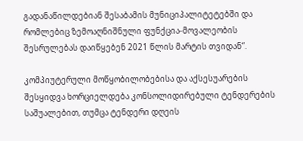გადანაწილდებიან შესაბამის მუნიციპალიტეტებში და რომლებიც ზემოაღნიშნული ფუნქცია-მოვალეობის შესრულებას დაიწყებენ 2021 წლის მარტის თვიდან“.

კომპიუტერული მოწყობილობებისა და აქსესუარების შესყიდვა ხორციელდება კონსოლიდირებული ტენდერების საშუალებით, თუმცა ტენდერი დღეის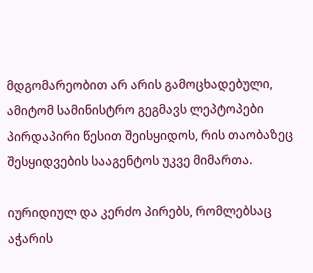მდგომარეობით არ არის გამოცხადებული, ამიტომ სამინისტრო გეგმავს ლეპტოპები პირდაპირი წესით შეისყიდოს, რის თაობაზეც შესყიდვების სააგენტოს უკვე მიმართა.

იურიდიულ და კერძო პირებს, რომლებსაც აჭარის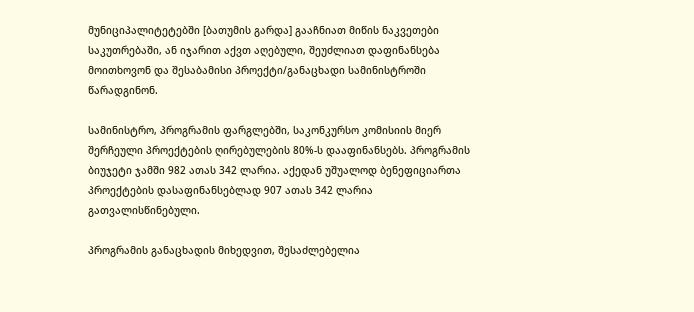მუნიციპალიტეტებში [ბათუმის გარდა] გააჩნიათ მიწის ნაკვეთები საკუთრებაში, ან იჯარით აქვთ აღებული, შეუძლიათ დაფინანსება მოითხოვონ და შესაბამისი პროექტი/განაცხადი სამინისტროში წარადგინონ.

სამინისტრო, პროგრამის ფარგლებში, საკონკურსო კომისიის მიერ შერჩეული პროექტების ღირებულების 80%-ს დააფინანსებს. პროგრამის ბიუჯეტი ჯამში 982 ათას 342 ლარია. აქედან უშუალოდ ბენეფიციართა პროექტების დასაფინანსებლად 907 ათას 342 ლარია გათვალისწინებული.

პროგრამის განაცხადის მიხედვით, შესაძლებელია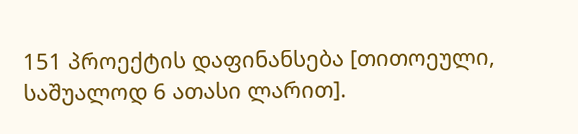151 პროექტის დაფინანსება [თითოეული, საშუალოდ 6 ათასი ლარით].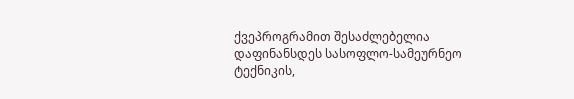ქვეპროგრამით შესაძლებელია დაფინანსდეს სასოფლო-სამეურნეო ტექნიკის,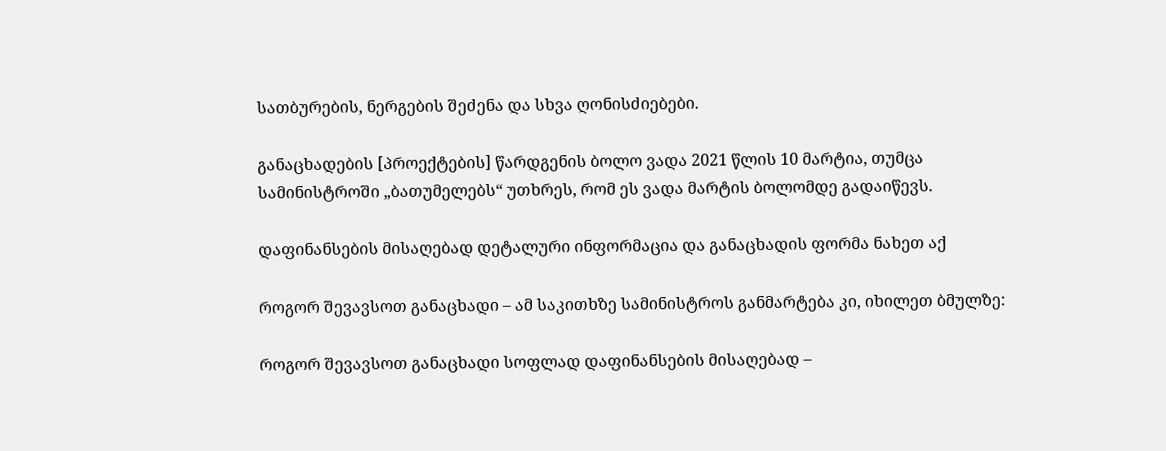სათბურების, ნერგების შეძენა და სხვა ღონისძიებები.

განაცხადების [პროექტების] წარდგენის ბოლო ვადა 2021 წლის 10 მარტია, თუმცა სამინისტროში „ბათუმელებს“ უთხრეს, რომ ეს ვადა მარტის ბოლომდე გადაიწევს.

დაფინანსების მისაღებად დეტალური ინფორმაცია და განაცხადის ფორმა ნახეთ აქ

როგორ შევავსოთ განაცხადი – ამ საკითხზე სამინისტროს განმარტება კი, იხილეთ ბმულზე:

როგორ შევავსოთ განაცხადი სოფლად დაფინანსების მისაღებად –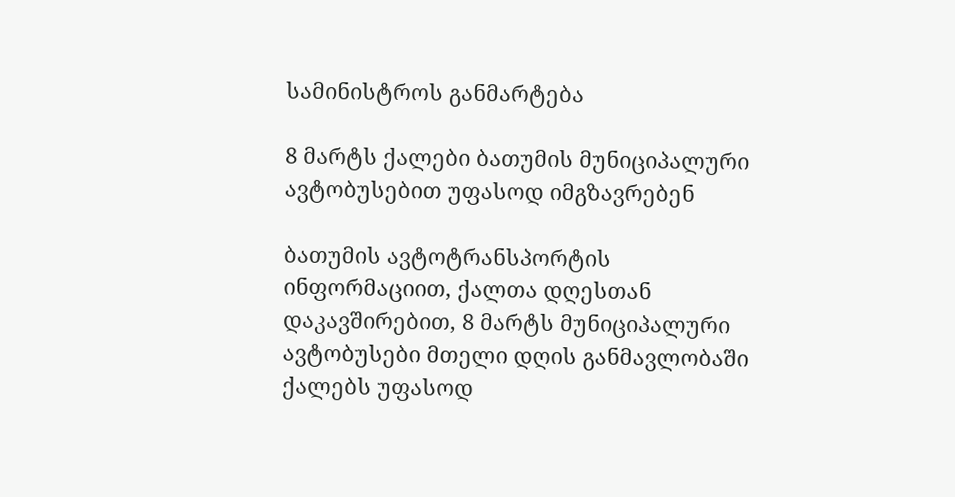სამინისტროს განმარტება

8 მარტს ქალები ბათუმის მუნიციპალური ავტობუსებით უფასოდ იმგზავრებენ

ბათუმის ავტოტრანსპორტის ინფორმაციით, ქალთა დღესთან დაკავშირებით, 8 მარტს მუნიციპალური ავტობუსები მთელი დღის განმავლობაში ქალებს უფასოდ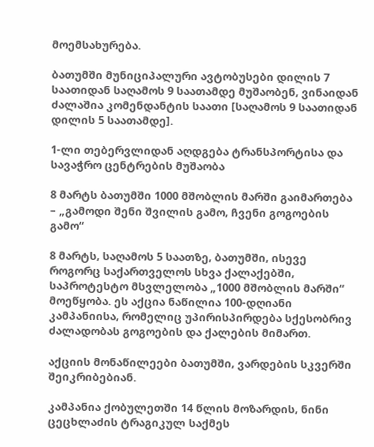მოემსახურება.

ბათუმში მუნიციპალური ავტობუსები დილის 7 საათიდან საღამოს 9 საათამდე მუშაობენ, ვინაიდან ძალაშია კომენდანტის საათი [საღამოს 9 საათიდან დილის 5 საათამდე].

1-ლი თებერვლიდან აღდგება ტრანსპორტისა და სავაჭრო ცენტრების მუშაობა

8 მარტს ბათუმში 1000 მშობლის მარში გაიმართება – „გამოდი შენი შვილის გამო, ჩვენი გოგოების გამო“

8 მარტს, საღამოს 5 საათზე, ბათუმში, ისევე როგორც საქართველოს სხვა ქალაქებში, საპროტესტო მსვლელობა „1000 მშობლის მარში“  მოეწყობა. ეს აქცია ნაწილია 100-დღიანი კამპანიისა, რომელიც უპირისპირდება სქესობრივ ძალადობას გოგოების და ქალების მიმართ.

აქციის მონაწილეები ბათუმში, ვარდების სკვერში შეიკრიბებიან.

კამპანია ქობულეთში 14 წლის მოზარდის, ნინი ცეცხლაძის ტრაგიკულ საქმეს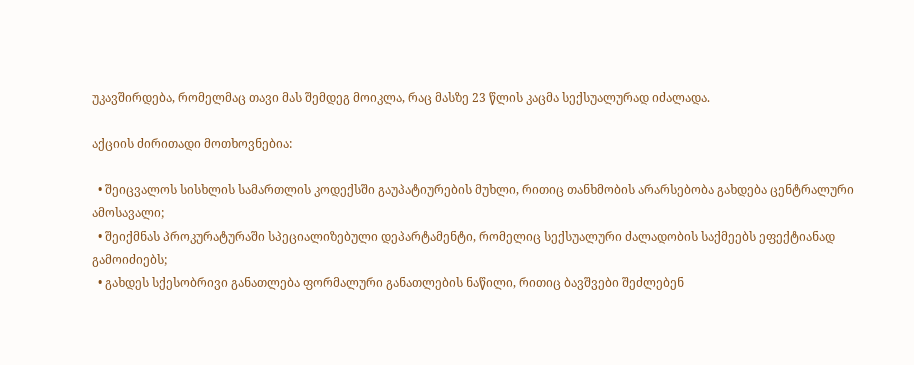უკავშირდება, რომელმაც თავი მას შემდეგ მოიკლა, რაც მასზე 23 წლის კაცმა სექსუალურად იძალადა.

აქციის ძირითადი მოთხოვნებია:

  • შეიცვალოს სისხლის სამართლის კოდექსში გაუპატიურების მუხლი, რითიც თანხმობის არარსებობა გახდება ცენტრალური ამოსავალი;
  • შეიქმნას პროკურატურაში სპეციალიზებული დეპარტამენტი, რომელიც სექსუალური ძალადობის საქმეებს ეფექტიანად გამოიძიებს;
  • გახდეს სქესობრივი განათლება ფორმალური განათლების ნაწილი, რითიც ბავშვები შეძლებენ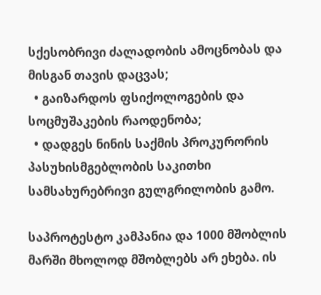სქესობრივი ძალადობის ამოცნობას და მისგან თავის დაცვას;
  • გაიზარდოს ფსიქოლოგების და სოცმუშაკების რაოდენობა;
  • დადგეს ნინის საქმის პროკურორის პასუხისმგებლობის საკითხი სამსახურებრივი გულგრილობის გამო.

საპროტესტო კამპანია და 1000 მშობლის მარში მხოლოდ მშობლებს არ ეხება. ის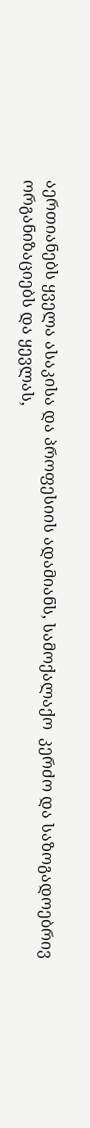აერთიანებს ყველა ასაკისა და პროფესიის ადამიანს, სამოქალაქო  კერძო და საზოგადოებრივ ორგანიზაციებს და ყევლას,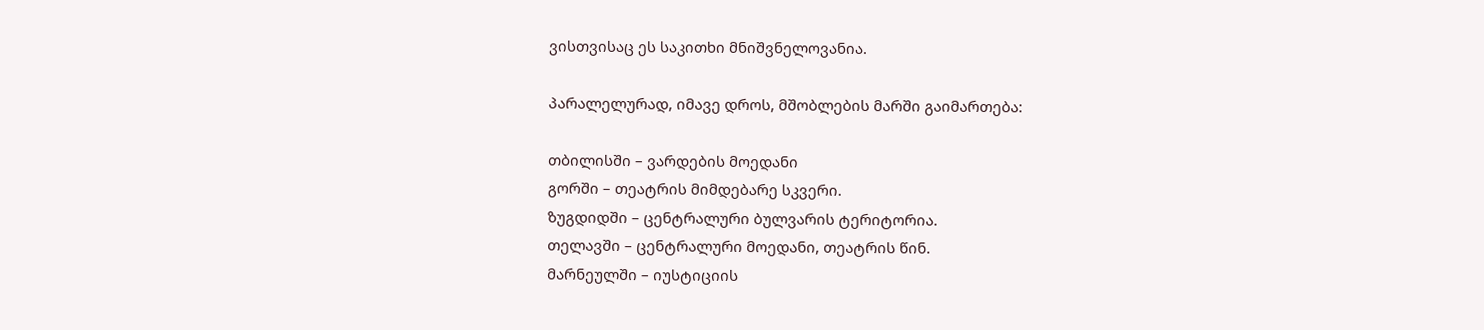ვისთვისაც ეს საკითხი მნიშვნელოვანია.

პარალელურად, იმავე დროს, მშობლების მარში გაიმართება:

თბილისში – ვარდების მოედანი
გორში – თეატრის მიმდებარე სკვერი.
ზუგდიდში – ცენტრალური ბულვარის ტერიტორია.
თელავში – ცენტრალური მოედანი, თეატრის წინ.
მარნეულში – იუსტიციის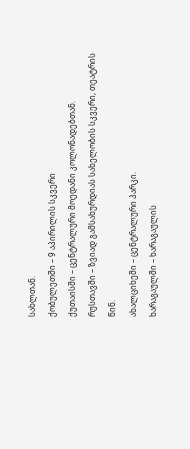სახლთან.
ქობულეთში – 9 აპირილის სკვერი
ქუთაისში – ცენტრალური მოედანი კოლონადებთან.
რუსთავში – ზვიად გამსახურდიას სახელობის სკვერი, თეატრის წინ.
ახალციხეში – ცენტრალური პარკი.
ხარაგაულში – ხარაგაულის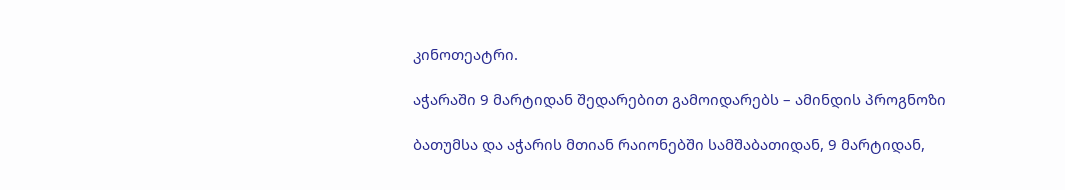კინოთეატრი.

აჭარაში 9 მარტიდან შედარებით გამოიდარებს – ამინდის პროგნოზი

ბათუმსა და აჭარის მთიან რაიონებში სამშაბათიდან, 9 მარტიდან,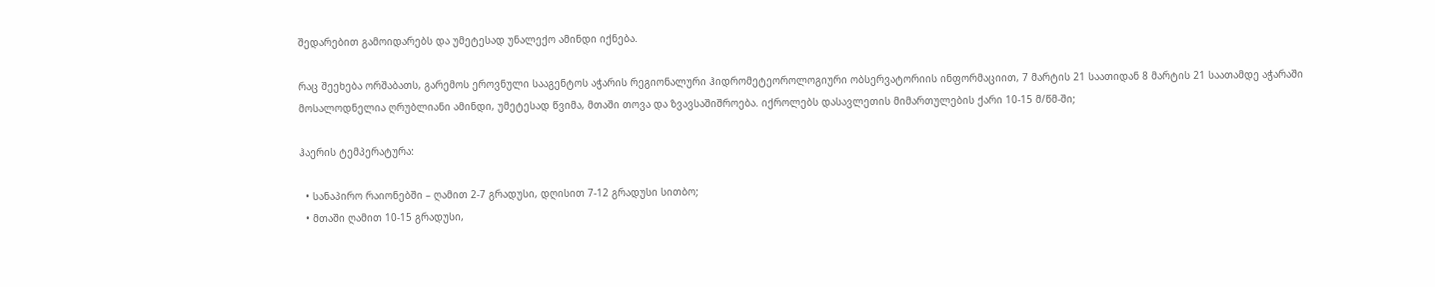შედარებით გამოიდარებს და უმეტესად უნალექო ამინდი იქნება.

რაც შეეხება ორშაბათს, გარემოს ეროვნული სააგენტოს აჭარის რეგიონალური ჰიდრომეტეოროლოგიური ობსერვატორიის ინფორმაციით, 7 მარტის 21 საათიდან 8 მარტის 21 საათამდე აჭარაში მოსალოდნელია ღრუბლიანი ამინდი, უმეტესად წვიმა, მთაში თოვა და ზვავსაშიშროება. იქროლებს დასავლეთის მიმართულების ქარი 10-15 მ/წმ-ში;

ჰაერის ტემპერატურა:

  • სანაპირო რაიონებში – ღამით 2-7 გრადუსი, დღისით 7-12 გრადუსი სითბო;
  • მთაში ღამით 10-15 გრადუსი,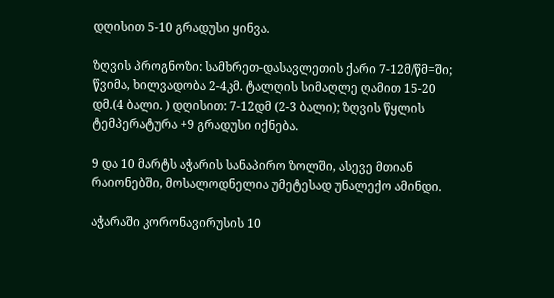დღისით 5-10 გრადუსი ყინვა.

ზღვის პროგნოზი: სამხრეთ-დასავლეთის ქარი 7-12მ/წმ=ში; წვიმა, ხილვადობა 2-4კმ. ტალღის სიმაღლე ღამით 15-20 დმ.(4 ბალი. ) დღისით: 7-12დმ (2-3 ბალი); ზღვის წყლის ტემპერატურა +9 გრადუსი იქნება.

9 და 10 მარტს აჭარის სანაპირო ზოლში, ასევე მთიან რაიონებში, მოსალოდნელია უმეტესად უნალექო ამინდი.

აჭარაში კორონავირუსის 10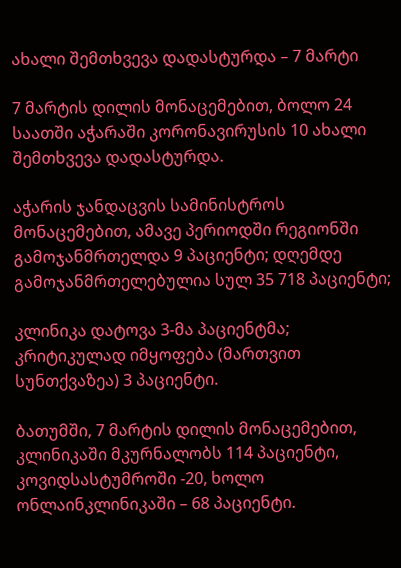ახალი შემთხვევა დადასტურდა – 7 მარტი

7 მარტის დილის მონაცემებით, ბოლო 24 საათში აჭარაში კორონავირუსის 10 ახალი შემთხვევა დადასტურდა.

აჭარის ჯანდაცვის სამინისტროს მონაცემებით, ამავე პერიოდში რეგიონში გამოჯანმრთელდა 9 პაციენტი; დღემდე გამოჯანმრთელებულია სულ 35 718 პაციენტი;

კლინიკა დატოვა 3-მა პაციენტმა; კრიტიკულად იმყოფება (მართვით სუნთქვაზეა) 3 პაციენტი.

ბათუმში, 7 მარტის დილის მონაცემებით, კლინიკაში მკურნალობს 114 პაციენტი, კოვიდსასტუმროში -20, ხოლო ონლაინკლინიკაში – 68 პაციენტი.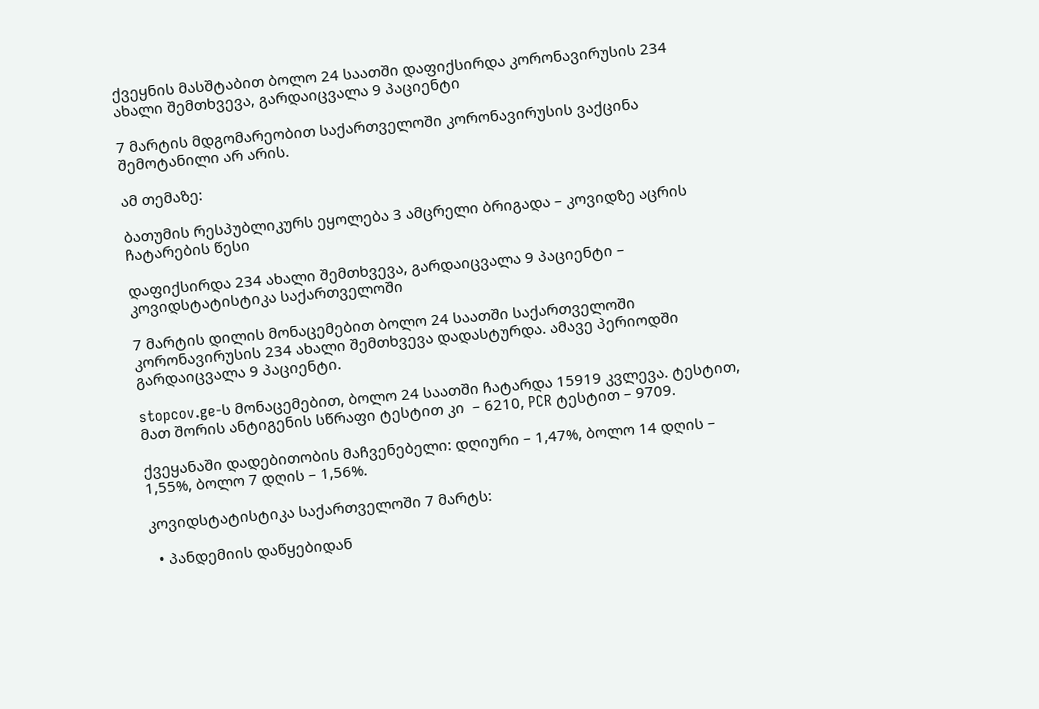ქვეყნის მასშტაბით ბოლო 24 საათში დაფიქსირდა კორონავირუსის 234 ახალი შემთხვევა, გარდაიცვალა 9 პაციენტი

7 მარტის მდგომარეობით საქართველოში კორონავირუსის ვაქცინა შემოტანილი არ არის.

ამ თემაზე:

ბათუმის რესპუბლიკურს ეყოლება 3 ამცრელი ბრიგადა – კოვიდზე აცრის ჩატარების წესი

დაფიქსირდა 234 ახალი შემთხვევა, გარდაიცვალა 9 პაციენტი – კოვიდსტატისტიკა საქართველოში

7 მარტის დილის მონაცემებით ბოლო 24 საათში საქართველოში კორონავირუსის 234 ახალი შემთხვევა დადასტურდა. ამავე პერიოდში გარდაიცვალა 9 პაციენტი.

stopcov.ge-ს მონაცემებით, ბოლო 24 საათში ჩატარდა 15919 კვლევა. ტესტით, მათ შორის ანტიგენის სწრაფი ტესტით კი  – 6210, PCR ტესტით – 9709.

ქვეყანაში დადებითობის მაჩვენებელი: დღიური – 1,47%, ბოლო 14 დღის – 1,55%, ბოლო 7 დღის – 1,56%.

კოვიდსტატისტიკა საქართველოში 7 მარტს:

  • პანდემიის დაწყებიდან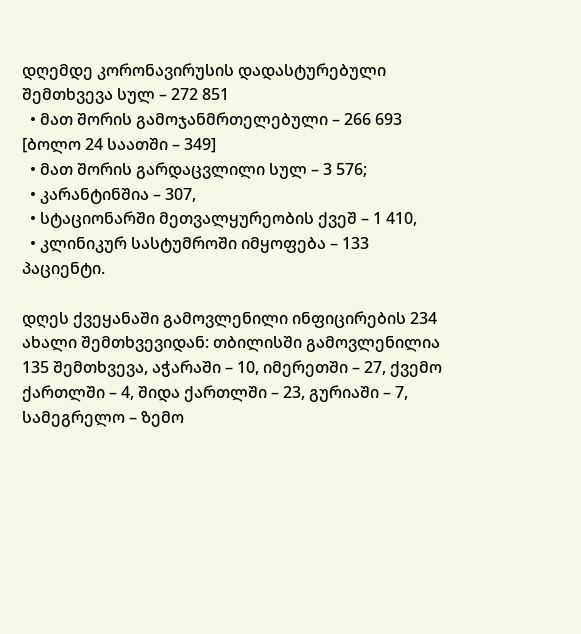დღემდე კორონავირუსის დადასტურებული შემთხვევა სულ – 272 851
  • მათ შორის გამოჯანმრთელებული – 266 693 [ბოლო 24 საათში – 349]
  • მათ შორის გარდაცვლილი სულ – 3 576;
  • კარანტინშია – 307,
  • სტაციონარში მეთვალყურეობის ქვეშ – 1 410,
  • კლინიკურ სასტუმროში იმყოფება – 133 პაციენტი.

დღეს ქვეყანაში გამოვლენილი ინფიცირების 234 ახალი შემთხვევიდან: თბილისში გამოვლენილია 135 შემთხვევა, აჭარაში – 10, იმერეთში – 27, ქვემო ქართლში – 4, შიდა ქართლში – 23, გურიაში – 7, სამეგრელო – ზემო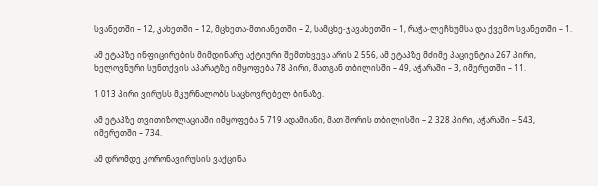სვანეთში – 12, კახეთში – 12, მცხეთა-მთიანეთში – 2, სამცხე-ჯავახეთში – 1, რაჭა-ლეჩხუმსა და ქვემო სვანეთში – 1.

ამ ეტაპზე ინფიცირების მიმდინარე აქტიური შემთხვევა არის 2 556, ამ ეტაპზე მძიმე პაციენტია 267 პირი, ხელოვნური სუნთქვის აპარატზე იმყოფება 78 პირი, მათგან თბილისში – 49, აჭარაში – 3, იმერეთში – 11.

1 013 პირი ვირუსს მკურნალობს საცხოვრებელ ბინაზე.

ამ ეტაპზე თვითიზოლაციაში იმყოფება 5 719 ადამიანი, მათ შორის თბილისში – 2 328 პირი, აჭარაში – 543, იმერეთში – 734.

ამ დრომდე კორონავირუსის ვაქცინა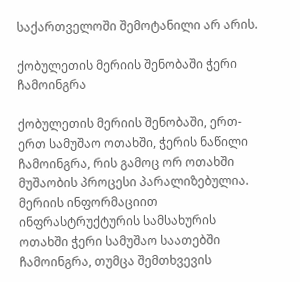საქართველოში შემოტანილი არ არის.

ქობულეთის მერიის შენობაში ჭერი ჩამოინგრა

ქობულეთის მერიის შენობაში, ერთ-ერთ სამუშაო ოთახში, ჭერის ნაწილი ჩამოინგრა, რის გამოც ორ ოთახში მუშაობის პროცესი პარალიზებულია. მერიის ინფორმაციით ინფრასტრუქტურის სამსახურის ოთახში ჭერი სამუშაო საათებში ჩამოინგრა, თუმცა შემთხვევის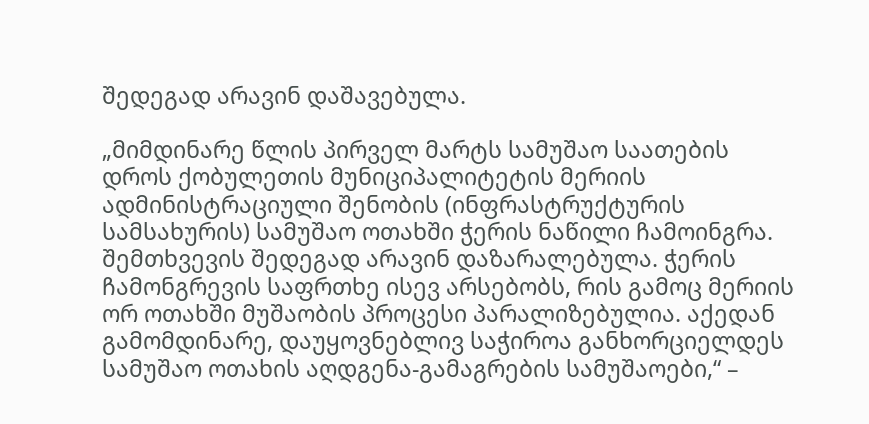შედეგად არავინ დაშავებულა.

„მიმდინარე წლის პირველ მარტს სამუშაო საათების დროს ქობულეთის მუნიციპალიტეტის მერიის ადმინისტრაციული შენობის (ინფრასტრუქტურის სამსახურის) სამუშაო ოთახში ჭერის ნაწილი ჩამოინგრა. შემთხვევის შედეგად არავინ დაზარალებულა. ჭერის ჩამონგრევის საფრთხე ისევ არსებობს, რის გამოც მერიის ორ ოთახში მუშაობის პროცესი პარალიზებულია. აქედან გამომდინარე, დაუყოვნებლივ საჭიროა განხორციელდეს სამუშაო ოთახის აღდგენა-გამაგრების სამუშაოები,“ –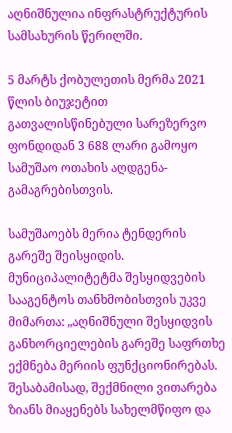აღნიშნულია ინფრასტრუქტურის სამსახურის წერილში.

5 მარტს ქობულეთის მერმა 2021 წლის ბიუჯეტით გათვალისწინებული სარეზერვო ფონდიდან 3 688 ლარი გამოყო სამუშაო ოთახის აღდგენა-გამაგრებისთვის.

სამუშაოებს მერია ტენდერის გარეშე შეისყიდის. მუნიციპალიტეტმა შესყიდვების სააგენტოს თანხმობისთვის უკვე მიმართა: „აღნიშნული შესყიდვის განხორციელების გარეშე საფრთხე ექმნება მერიის ფუნქციონირებას. შესაბამისად, შექმნილი ვითარება ზიანს მიაყენებს სახელმწიფო და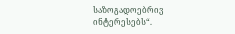საზოგადოებრივ ინტერესებს“.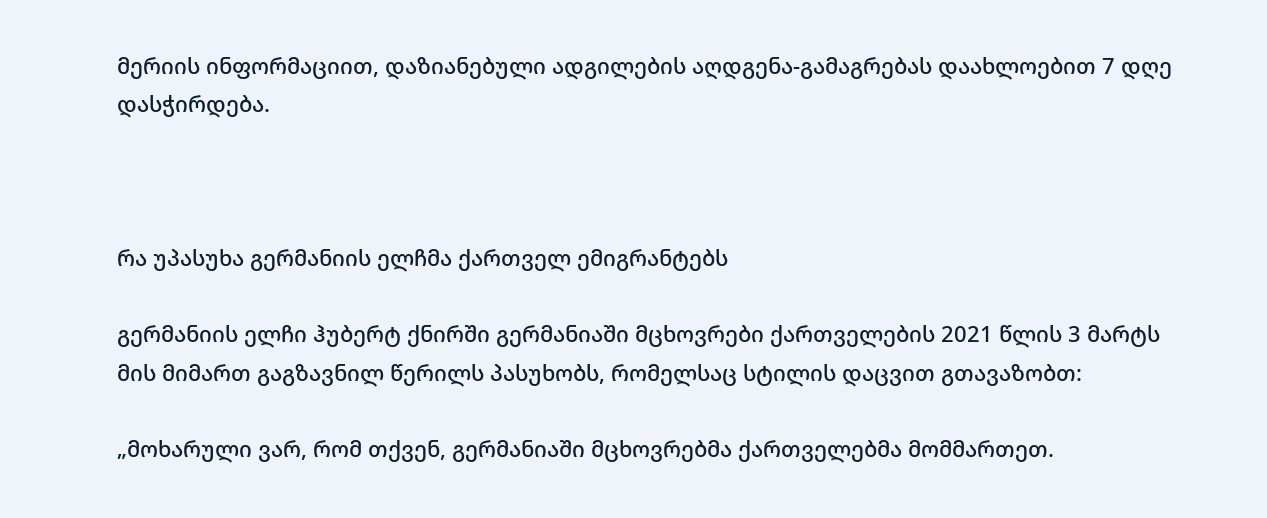მერიის ინფორმაციით, დაზიანებული ადგილების აღდგენა-გამაგრებას დაახლოებით 7 დღე დასჭირდება.



რა უპასუხა გერმანიის ელჩმა ქართველ ემიგრანტებს

გერმანიის ელჩი ჰუბერტ ქნირში გერმანიაში მცხოვრები ქართველების 2021 წლის 3 მარტს მის მიმართ გაგზავნილ წერილს პასუხობს, რომელსაც სტილის დაცვით გთავაზობთ:

„მოხარული ვარ, რომ თქვენ, გერმანიაში მცხოვრებმა ქართველებმა მომმართეთ.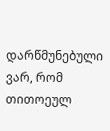დარწმუნებული ვარ, რომ  თითოეულ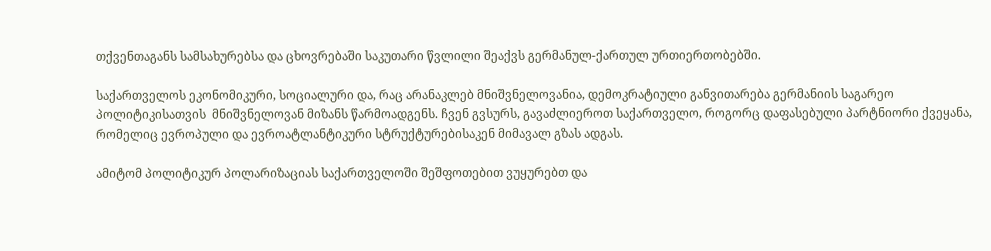თქვენთაგანს სამსახურებსა და ცხოვრებაში საკუთარი წვლილი შეაქვს გერმანულ-ქართულ ურთიერთობებში.

საქართველოს ეკონომიკური, სოციალური და, რაც არანაკლებ მნიშვნელოვანია, დემოკრატიული განვითარება გერმანიის საგარეო პოლიტიკისათვის  მნიშვნელოვან მიზანს წარმოადგენს. ჩვენ გვსურს, გავაძლიეროთ საქართველო, როგორც დაფასებული პარტნიორი ქვეყანა, რომელიც ევროპული და ევროატლანტიკური სტრუქტურებისაკენ მიმავალ გზას ადგას.

ამიტომ პოლიტიკურ პოლარიზაციას საქართველოში შეშფოთებით ვუყურებთ და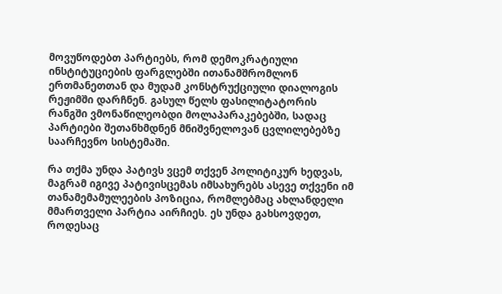მოვუწოდებთ პარტიებს, რომ დემოკრატიული ინსტიტუციების ფარგლებში ითანამშრომლონ ერთმანეთთან და მუდამ კონსტრუქციული დიალოგის რეჟიმში დარჩნენ. გასულ წელს ფასილიტატორის რანგში ვმონაწილეობდი მოლაპარაკებებში, სადაც პარტიები შეთანხმდნენ მნიშვნელოვან ცვლილებებზე საარჩევნო სისტემაში.

რა თქმა უნდა პატივს ვცემ თქვენ პოლიტიკურ ხედვას, მაგრამ იგივე პატივისცემას იმსახურებს ასევე თქვენი იმ თანამემამულეების პოზიცია, რომლებმაც ახლანდელი მმართველი პარტია აირჩიეს. ეს უნდა გახსოვდეთ, როდესაც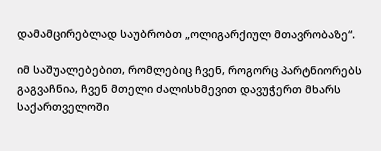დამამცირებლად საუბრობთ „ოლიგარქიულ მთავრობაზე“.

იმ საშუალებებით, რომლებიც ჩვენ, როგორც პარტნიორებს გაგვაჩნია, ჩვენ მთელი ძალისხმევით დავუჭერთ მხარს საქართველოში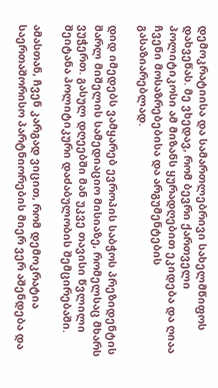დემოკრატიისა და სამართლებრივი სახელმწიფოს დახვეწას. მე ვხედავ, რომ ბევრი ქართველი პოლიტიკოსი ამ მიზანს ყურადღებით ეკიდება და ღიაა ჩვენი მოსაზრებებისა და არგუმენტების გასაზიარებლად.

დიდ იმედებს ვამყარებ ევროპის საბჭოს პრეზიდენტის შარლ მიშელის სამედიაციო მისიაზე, რომელსაც მხარს ვუჭერთ. გასულ დღეებში მან უკვე თავისი წვლილი შეიტანა პოლიტიკური დაძაბულობის შემცირებაში.

ამასთან, ჩვენ კარგად ვიცით, რომ დემოკრატია საერთაშორისო პარტნიორების მიერ ვერ აშენდება და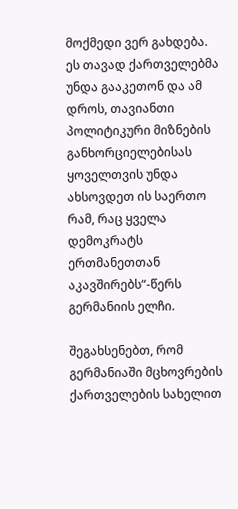მოქმედი ვერ გახდება. ეს თავად ქართველებმა უნდა გააკეთონ და ამ დროს, თავიანთი პოლიტიკური მიზნების განხორციელებისას ყოველთვის უნდა ახსოვდეთ ის საერთო რამ, რაც ყველა დემოკრატს ერთმანეთთან აკავშირებს“-წერს გერმანიის ელჩი.

შეგახსენებთ, რომ გერმანიაში მცხოვრების ქართველების სახელით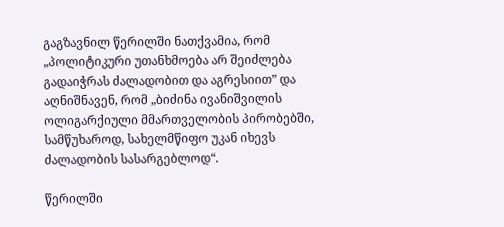გაგზავნილ წერილში ნათქვამია, რომ „პოლიტიკური უთანხმოება არ შეიძლება გადაიჭრას ძალადობით და აგრესიით” და აღნიშნავენ, რომ „ბიძინა ივანიშვილის ოლიგარქიული მმართველობის პირობებში, სამწუხაროდ, სახელმწიფო უკან იხევს ძალადობის სასარგებლოდ“.

წერილში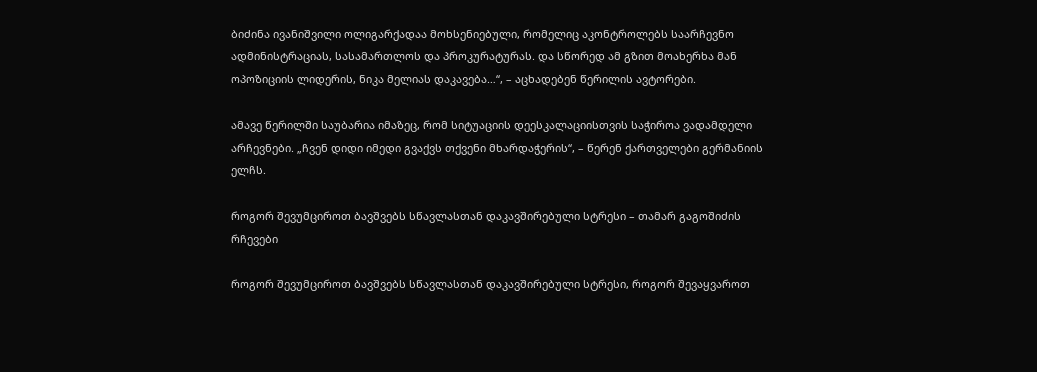ბიძინა ივანიშვილი ოლიგარქადაა მოხსენიებული, რომელიც აკონტროლებს საარჩევნო ადმინისტრაციას, სასამართლოს და პროკურატურას. და სწორედ ამ გზით მოახერხა მან ოპოზიციის ლიდერის, ნიკა მელიას დაკავება…“, – აცხადებენ წერილის ავტორები.

ამავე წერილში საუბარია იმაზეც, რომ სიტუაციის დეესკალაციისთვის საჭიროა ვადამდელი არჩევნები. „ჩვენ დიდი იმედი გვაქვს თქვენი მხარდაჭერის“, – წერენ ქართველები გერმანიის ელჩს.

როგორ შევუმციროთ ბავშვებს სწავლასთან დაკავშირებული სტრესი – თამარ გაგოშიძის რჩევები

როგორ შევუმციროთ ბავშვებს სწავლასთან დაკავშირებული სტრესი, როგორ შევაყვაროთ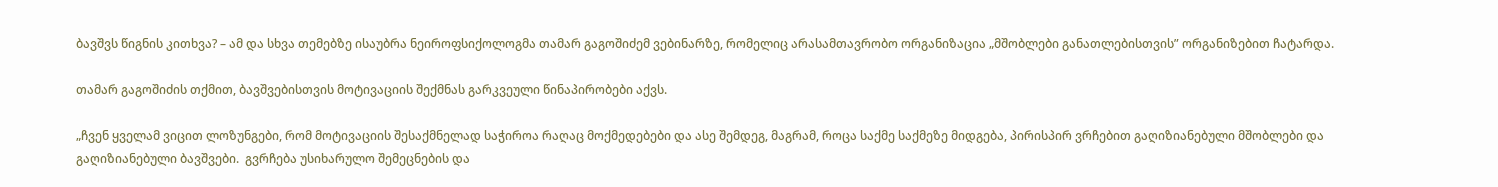ბავშვს წიგნის კითხვა? – ამ და სხვა თემებზე ისაუბრა ნეიროფსიქოლოგმა თამარ გაგოშიძემ ვებინარზე, რომელიც არასამთავრობო ორგანიზაცია „მშობლები განათლებისთვის” ორგანიზებით ჩატარდა.

თამარ გაგოშიძის თქმით, ბავშვებისთვის მოტივაციის შექმნას გარკვეული წინაპირობები აქვს.

„ჩვენ ყველამ ვიცით ლოზუნგები, რომ მოტივაციის შესაქმნელად საჭიროა რაღაც მოქმედებები და ასე შემდეგ, მაგრამ, როცა საქმე საქმეზე მიდგება, პირისპირ ვრჩებით გაღიზიანებული მშობლები და გაღიზიანებული ბავშვები.  გვრჩება უსიხარულო შემეცნების და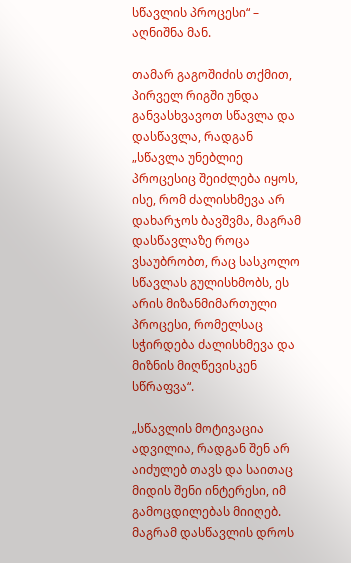სწავლის პროცესი“ – აღნიშნა მან.

თამარ გაგოშიძის თქმით, პირველ რიგში უნდა განვასხვავოთ სწავლა და დასწავლა, რადგან  „სწავლა უნებლიე პროცესიც შეიძლება იყოს, ისე, რომ ძალისხმევა არ დახარჯოს ბავშვმა, მაგრამ დასწავლაზე როცა ვსაუბრობთ, რაც სასკოლო სწავლას გულისხმობს, ეს არის მიზანმიმართული პროცესი, რომელსაც სჭირდება ძალისხმევა და მიზნის მიღწევისკენ სწრაფვა“.

„სწავლის მოტივაცია ადვილია, რადგან შენ არ აიძულებ თავს და საითაც მიდის შენი ინტერესი, იმ გამოცდილებას მიიღებ. მაგრამ დასწავლის დროს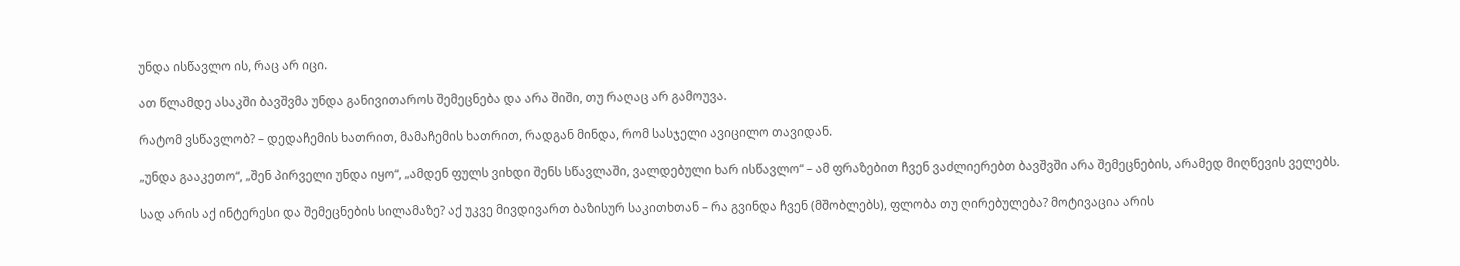უნდა ისწავლო ის, რაც არ იცი.

ათ წლამდე ასაკში ბავშვმა უნდა განივითაროს შემეცნება და არა შიში, თუ რაღაც არ გამოუვა.

რატომ ვსწავლობ? – დედაჩემის ხათრით, მამაჩემის ხათრით, რადგან მინდა, რომ სასჯელი ავიცილო თავიდან.

„უნდა გააკეთო“, „შენ პირველი უნდა იყო“, „ამდენ ფულს ვიხდი შენს სწავლაში, ვალდებული ხარ ისწავლო“ – ამ ფრაზებით ჩვენ ვაძლიერებთ ბავშვში არა შემეცნების, არამედ მიღწევის ველებს.

სად არის აქ ინტერესი და შემეცნების სილამაზე? აქ უკვე მივდივართ ბაზისურ საკითხთან – რა გვინდა ჩვენ (მშობლებს), ფლობა თუ ღირებულება? მოტივაცია არის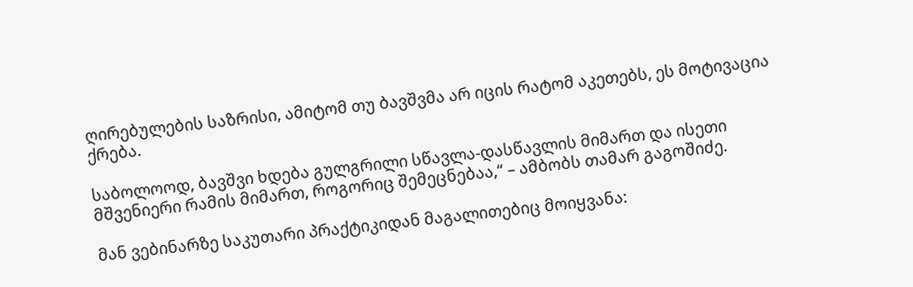ღირებულების საზრისი, ამიტომ თუ ბავშვმა არ იცის რატომ აკეთებს, ეს მოტივაცია ქრება.

საბოლოოდ, ბავშვი ხდება გულგრილი სწავლა-დასწავლის მიმართ და ისეთი მშვენიერი რამის მიმართ, როგორიც შემეცნებაა,“ – ამბობს თამარ გაგოშიძე.

მან ვებინარზე საკუთარი პრაქტიკიდან მაგალითებიც მოიყვანა: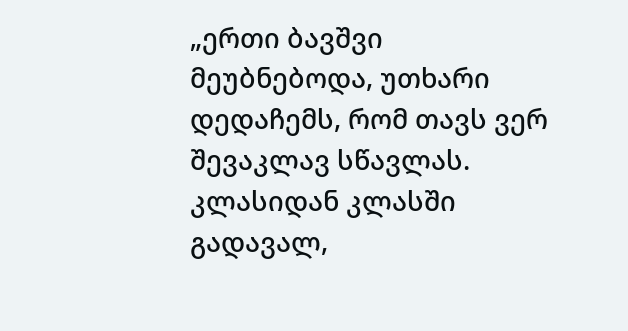„ერთი ბავშვი მეუბნებოდა, უთხარი დედაჩემს, რომ თავს ვერ შევაკლავ სწავლას.  კლასიდან კლასში გადავალ,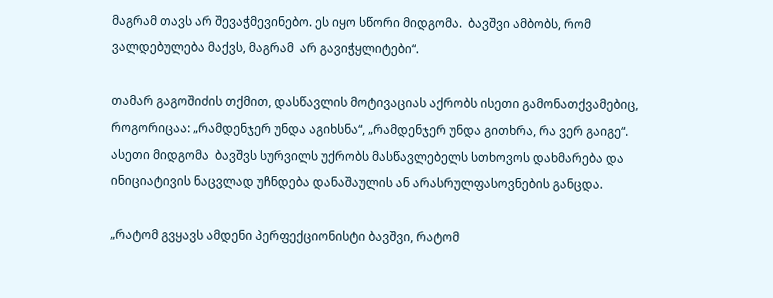მაგრამ თავს არ შევაჭმევინებო. ეს იყო სწორი მიდგომა.  ბავშვი ამბობს, რომ ვალდებულება მაქვს, მაგრამ  არ გავიჭყლიტები“.

თამარ გაგოშიძის თქმით, დასწავლის მოტივაციას აქრობს ისეთი გამონათქვამებიც, როგორიცაა: „რამდენჯერ უნდა აგიხსნა“, „რამდენჯერ უნდა გითხრა, რა ვერ გაიგე“. ასეთი მიდგომა  ბავშვს სურვილს უქრობს მასწავლებელს სთხოვოს დახმარება და ინიციატივის ნაცვლად უჩნდება დანაშაულის ან არასრულფასოვნების განცდა.

„რატომ გვყავს ამდენი პერფექციონისტი ბავშვი, რატომ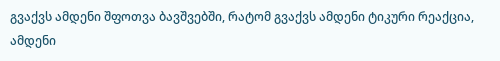გვაქვს ამდენი შფოთვა ბავშვებში, რატომ გვაქვს ამდენი ტიკური რეაქცია, ამდენი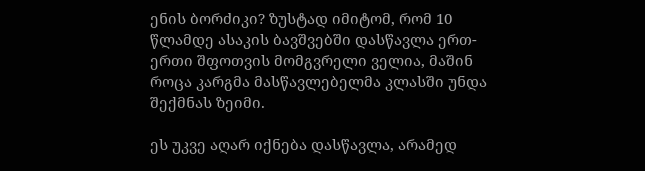ენის ბორძიკი? ზუსტად იმიტომ, რომ 10 წლამდე ასაკის ბავშვებში დასწავლა ერთ-ერთი შფოთვის მომგვრელი ველია, მაშინ როცა კარგმა მასწავლებელმა კლასში უნდა შექმნას ზეიმი.

ეს უკვე აღარ იქნება დასწავლა, არამედ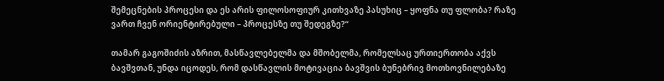შემეცნების პროცესი და ეს არის ფილოსოფიურ კითხვაზე პასუხიც – ყოფნა თუ ფლობა? რაზე ვართ ჩვენ ორიენტირებული – პროცესზე თუ შედეგზე?“

თამარ გაგოშიძის აზრით, მასწავლებელმა და მშობელმა, რომელსაც ურთიერთობა აქვს ბავშვთან, უნდა იცოდეს, რომ დასწავლის მოტივაცია ბავშვის ბუნებრივ მოთხოვნილებაზე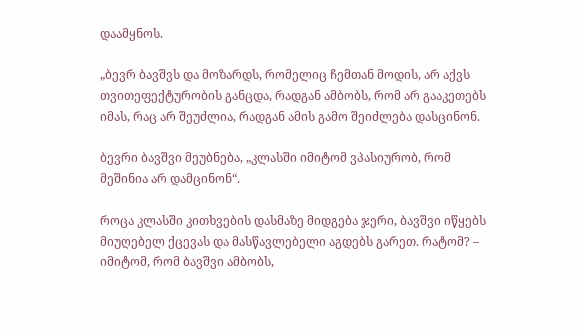დაამყნოს.

„ბევრ ბავშვს და მოზარდს, რომელიც ჩემთან მოდის, არ აქვს თვითეფექტურობის განცდა, რადგან ამბობს, რომ არ გააკეთებს იმას, რაც არ შეუძლია, რადგან ამის გამო შეიძლება დასცინონ.

ბევრი ბავშვი მეუბნება, „კლასში იმიტომ ვპასიურობ, რომ მეშინია არ დამცინონ“.

როცა კლასში კითხვების დასმაზე მიდგება ჯერი, ბავშვი იწყებს მიუღებელ ქცევას და მასწავლებელი აგდებს გარეთ. რატომ? – იმიტომ, რომ ბავშვი ამბობს,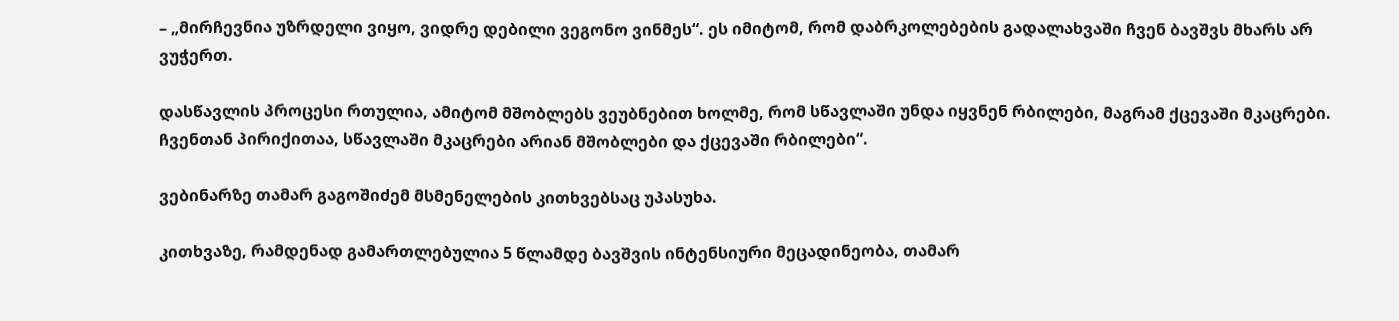– „მირჩევნია უზრდელი ვიყო, ვიდრე დებილი ვეგონო ვინმეს“. ეს იმიტომ, რომ დაბრკოლებების გადალახვაში ჩვენ ბავშვს მხარს არ ვუჭერთ.

დასწავლის პროცესი რთულია, ამიტომ მშობლებს ვეუბნებით ხოლმე, რომ სწავლაში უნდა იყვნენ რბილები, მაგრამ ქცევაში მკაცრები. ჩვენთან პირიქითაა, სწავლაში მკაცრები არიან მშობლები და ქცევაში რბილები“.

ვებინარზე თამარ გაგოშიძემ მსმენელების კითხვებსაც უპასუხა.

კითხვაზე, რამდენად გამართლებულია 5 წლამდე ბავშვის ინტენსიური მეცადინეობა, თამარ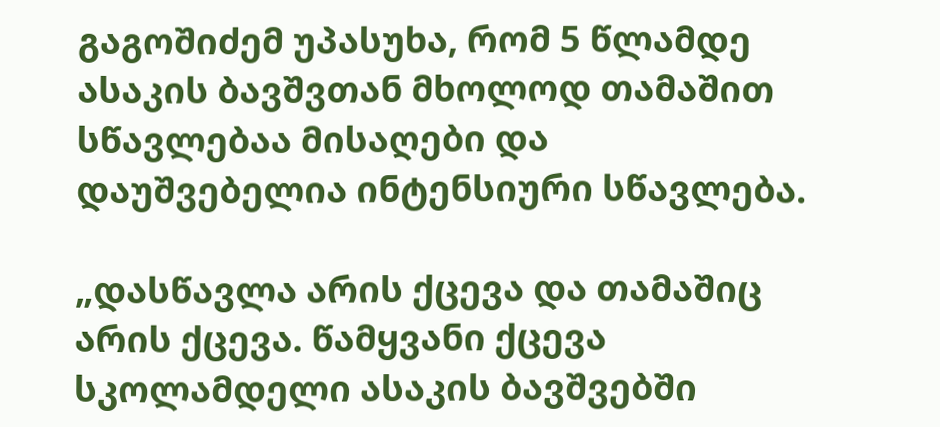გაგოშიძემ უპასუხა, რომ 5 წლამდე ასაკის ბავშვთან მხოლოდ თამაშით სწავლებაა მისაღები და დაუშვებელია ინტენსიური სწავლება.

„დასწავლა არის ქცევა და თამაშიც არის ქცევა. წამყვანი ქცევა სკოლამდელი ასაკის ბავშვებში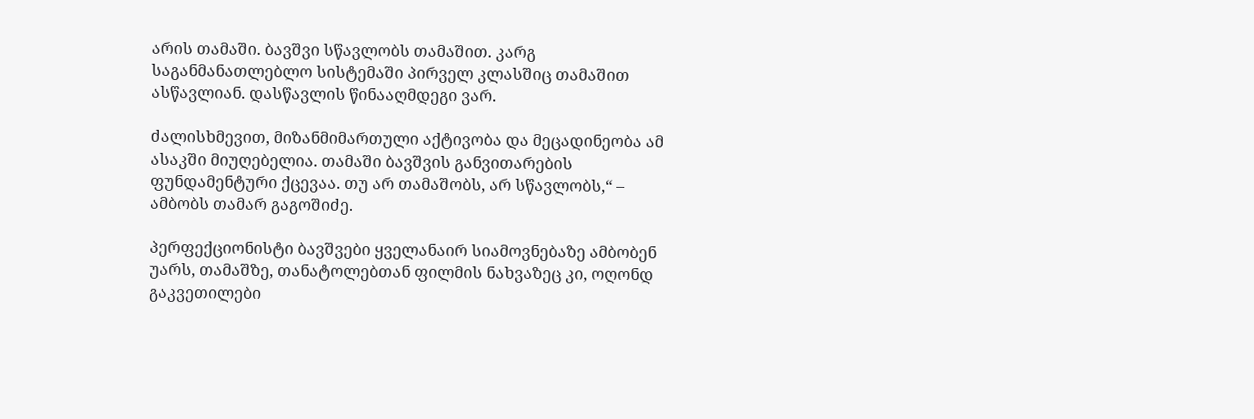არის თამაში. ბავშვი სწავლობს თამაშით. კარგ საგანმანათლებლო სისტემაში პირველ კლასშიც თამაშით ასწავლიან. დასწავლის წინააღმდეგი ვარ.

ძალისხმევით, მიზანმიმართული აქტივობა და მეცადინეობა ამ ასაკში მიუღებელია. თამაში ბავშვის განვითარების ფუნდამენტური ქცევაა. თუ არ თამაშობს, არ სწავლობს,“ – ამბობს თამარ გაგოშიძე.

პერფექციონისტი ბავშვები ყველანაირ სიამოვნებაზე ამბობენ უარს, თამაშზე, თანატოლებთან ფილმის ნახვაზეც კი, ოღონდ გაკვეთილები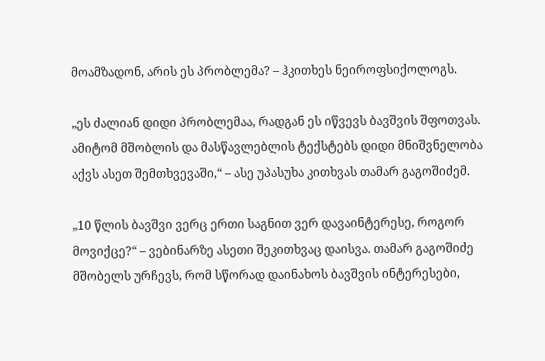მოამზადონ, არის ეს პრობლემა? – ჰკითხეს ნეიროფსიქოლოგს.

„ეს ძალიან დიდი პრობლემაა, რადგან ეს იწვევს ბავშვის შფოთვას. ამიტომ მშობლის და მასწავლებლის ტექსტებს დიდი მნიშვნელობა აქვს ასეთ შემთხვევაში,“ – ასე უპასუხა კითხვას თამარ გაგოშიძემ.

„10 წლის ბავშვი ვერც ერთი საგნით ვერ დავაინტერესე, როგორ მოვიქცე?“ – ვებინარზე ასეთი შეკითხვაც დაისვა. თამარ გაგოშიძე მშობელს ურჩევს, რომ სწორად დაინახოს ბავშვის ინტერესები,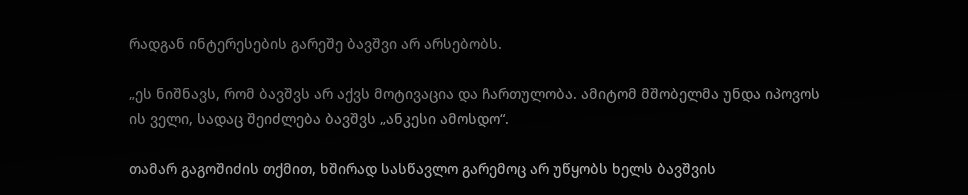რადგან ინტერესების გარეშე ბავშვი არ არსებობს.

„ეს ნიშნავს, რომ ბავშვს არ აქვს მოტივაცია და ჩართულობა. ამიტომ მშობელმა უნდა იპოვოს ის ველი, სადაც შეიძლება ბავშვს „ანკესი ამოსდო“.

თამარ გაგოშიძის თქმით, ხშირად სასწავლო გარემოც არ უწყობს ხელს ბავშვის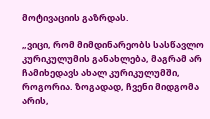მოტივაციის გაზრდას.

„ვიცი, რომ მიმდინარეობს სასწავლო კურიკულუმის განახლება, მაგრამ არ ჩამიხედავს ახალ კურიკულუმში,  როგორია. ზოგადად, ჩვენი მიდგომა არის,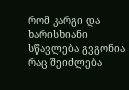რომ კარგი და ხარისხიანი სწავლება გვგონია რაც შეიძლება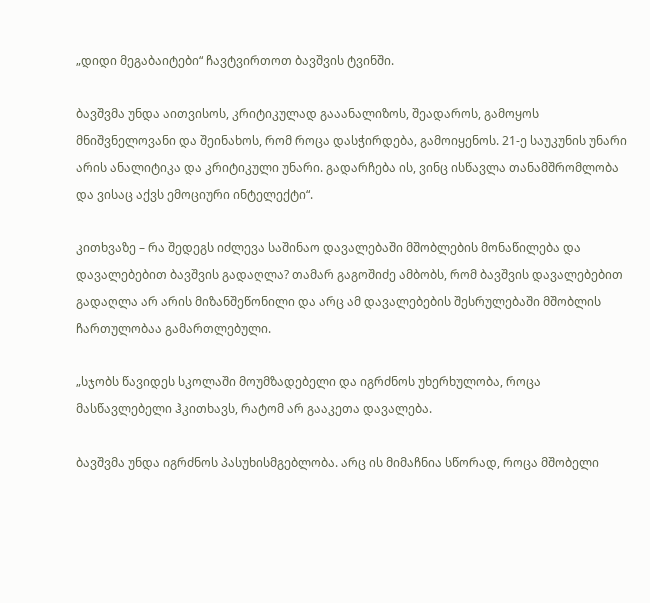„დიდი მეგაბაიტები“ ჩავტვირთოთ ბავშვის ტვინში.

ბავშვმა უნდა აითვისოს, კრიტიკულად გააანალიზოს, შეადაროს, გამოყოს მნიშვნელოვანი და შეინახოს, რომ როცა დასჭირდება, გამოიყენოს. 21-ე საუკუნის უნარი არის ანალიტიკა და კრიტიკული უნარი. გადარჩება ის, ვინც ისწავლა თანამშრომლობა და ვისაც აქვს ემოციური ინტელექტი“.

კითხვაზე – რა შედეგს იძლევა საშინაო დავალებაში მშობლების მონაწილება და დავალებებით ბავშვის გადაღლა? თამარ გაგოშიძე ამბობს, რომ ბავშვის დავალებებით გადაღლა არ არის მიზანშეწონილი და არც ამ დავალებების შესრულებაში მშობლის ჩართულობაა გამართლებული.

„სჯობს წავიდეს სკოლაში მოუმზადებელი და იგრძნოს უხერხულობა, როცა მასწავლებელი ჰკითხავს, რატომ არ გააკეთა დავალება.

ბავშვმა უნდა იგრძნოს პასუხისმგებლობა. არც ის მიმაჩნია სწორად, როცა მშობელი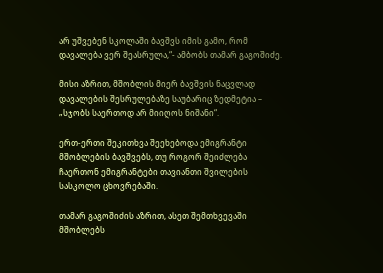არ უშვებენ სკოლაში ბავშვს იმის გამო, რომ დავალება ვერ შეასრულა,“- ამბობს თამარ გაგოშიძე.

მისი აზრით, მშობლის მიერ ბავშვის ნაცვლად დავალების შესრულებაზე საუბარიც ზედმეტია – „სჯობს საერთოდ არ მიიღოს ნიშანი“.

ერთ-ერთი შეკითხვა შეეხებოდა ემიგრანტი მშობლების ბავშვებს, თუ როგორ შეიძლება ჩაერთონ ემიგრანტები თავიანთი შვილების სასკოლო ცხოვრებაში.

თამარ გაგოშიძის აზრით, ასეთ შემთხვევაში მშობლებს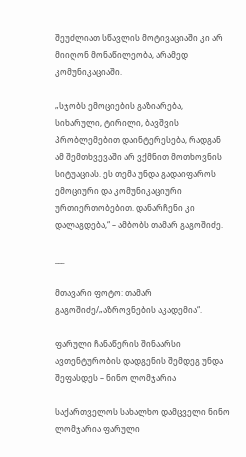შეუძლიათ სწავლის მოტივაციაში კი არ მიიღონ მონაწილეობა, არამედ კომუნიკაციაში.

„სჯობს ემოციების გაზიარება, სიხარული, ტირილი, ბავშვის პრობლემებით დაინტერესება, რადგან ამ შემთხვევაში არ ვქმნით მოთხოვნის სიტუაციას. ეს თემა უნდა გადაიფაროს ემოციური და კომუნიკაციური ურთიერთობებით. დანარჩენი კი დალაგდება,“ – ამბობს თამარ გაგოშიძე.

___

მთავარი ფოტო: თამარ გაგოშიძე/„აზროვნების აკადემია“.

ფარული ჩანაწერის შინაარსი ავთენტურობის დადგენის შემდეგ უნდა შეფასდეს – ნინო ლომჯარია

საქართველოს სახალხო დამცველი ნინო ლომჯარია ფარული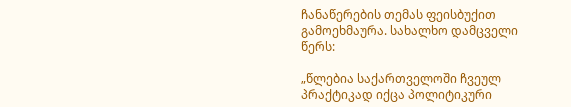ჩანაწერების თემას ფეისბუქით გამოეხმაურა. სახალხო დამცველი წერს:

„წლებია საქართველოში ჩვეულ პრაქტიკად იქცა პოლიტიკური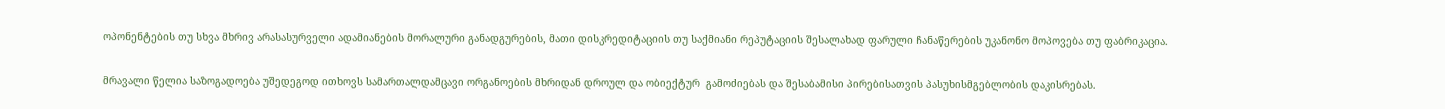ოპონენტების თუ სხვა მხრივ არასასურველი ადამიანების მორალური განადგურების, მათი დისკრედიტაციის თუ საქმიანი რეპუტაციის შესალახად ფარული ჩანაწერების უკანონო მოპოვება თუ ფაბრიკაცია.

მრავალი წელია საზოგადოება უშედეგოდ ითხოვს სამართალდამცავი ორგანოების მხრიდან დროულ და ობიექტურ  გამოძიებას და შესაბამისი პირებისათვის პასუხისმგებლობის დაკისრებას.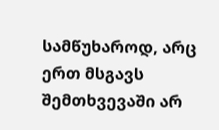სამწუხაროდ, არც ერთ მსგავს შემთხვევაში არ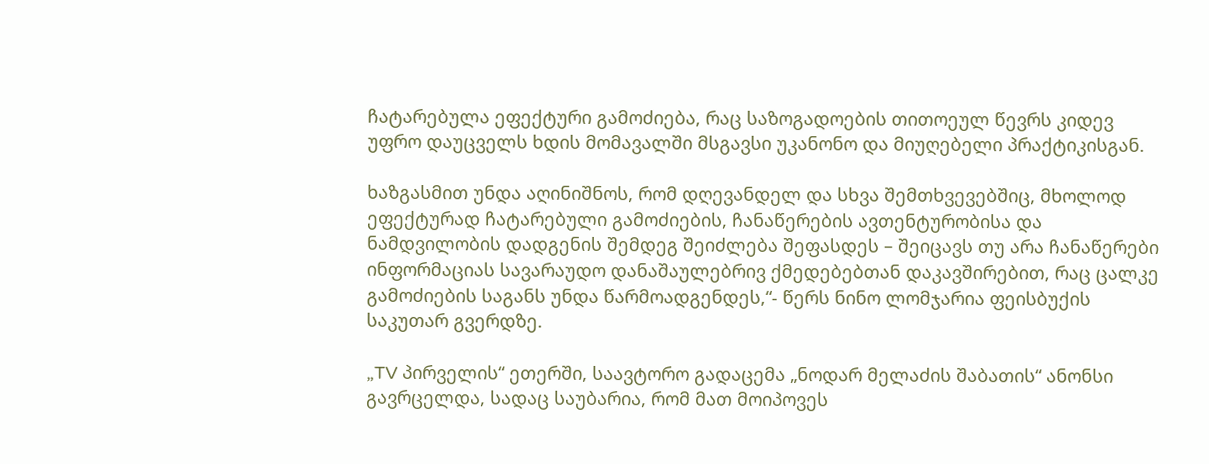ჩატარებულა ეფექტური გამოძიება, რაც საზოგადოების თითოეულ წევრს კიდევ უფრო დაუცველს ხდის მომავალში მსგავსი უკანონო და მიუღებელი პრაქტიკისგან.

ხაზგასმით უნდა აღინიშნოს, რომ დღევანდელ და სხვა შემთხვევებშიც, მხოლოდ ეფექტურად ჩატარებული გამოძიების, ჩანაწერების ავთენტურობისა და ნამდვილობის დადგენის შემდეგ შეიძლება შეფასდეს – შეიცავს თუ არა ჩანაწერები ინფორმაციას სავარაუდო დანაშაულებრივ ქმედებებთან დაკავშირებით, რაც ცალკე გამოძიების საგანს უნდა წარმოადგენდეს,“- წერს ნინო ლომჯარია ფეისბუქის საკუთარ გვერდზე.

„TV პირველის“ ეთერში, საავტორო გადაცემა „ნოდარ მელაძის შაბათის“ ანონსი გავრცელდა, სადაც საუბარია, რომ მათ მოიპოვეს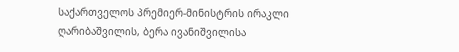საქართველოს პრემიერ-მინისტრის ირაკლი ღარიბაშვილის, ბერა ივანიშვილისა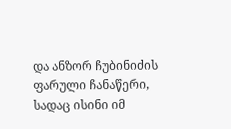და ანზორ ჩუბინიძის ფარული ჩანაწერი, სადაც ისინი იმ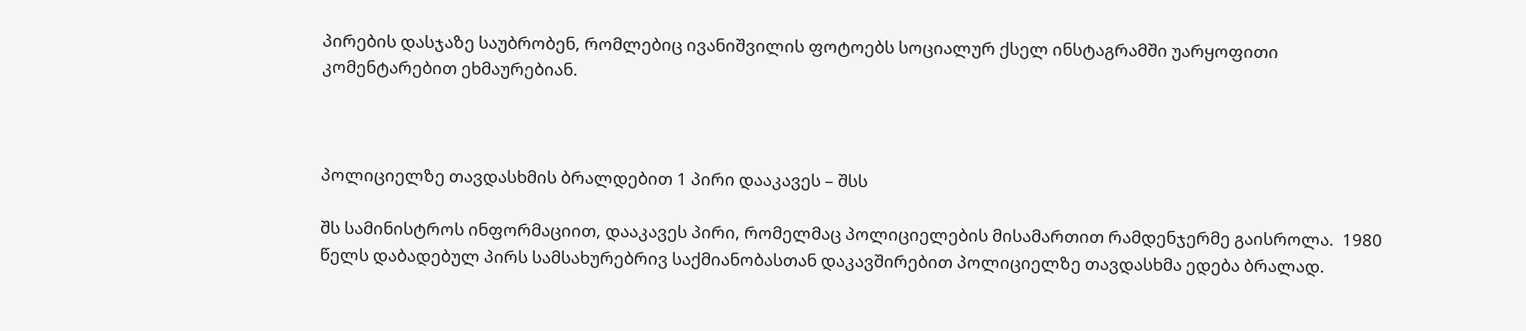პირების დასჯაზე საუბრობენ, რომლებიც ივანიშვილის ფოტოებს სოციალურ ქსელ ინსტაგრამში უარყოფითი კომენტარებით ეხმაურებიან.



პოლიციელზე თავდასხმის ბრალდებით 1 პირი დააკავეს – შსს

შს სამინისტროს ინფორმაციით, დააკავეს პირი, რომელმაც პოლიციელების მისამართით რამდენჯერმე გაისროლა.  1980 წელს დაბადებულ პირს სამსახურებრივ საქმიანობასთან დაკავშირებით პოლიციელზე თავდასხმა ედება ბრალად.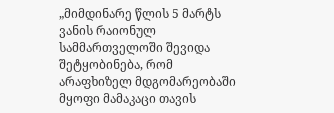„მიმდინარე წლის 5 მარტს ვანის რაიონულ სამმართველოში შევიდა შეტყობინება, რომ არაფხიზელ მდგომარეობაში მყოფი მამაკაცი თავის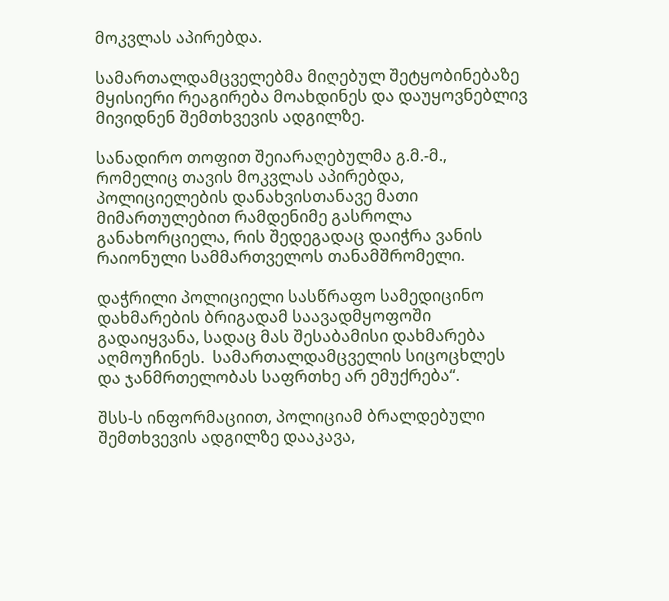მოკვლას აპირებდა.

სამართალდამცველებმა მიღებულ შეტყობინებაზე მყისიერი რეაგირება მოახდინეს და დაუყოვნებლივ მივიდნენ შემთხვევის ადგილზე.

სანადირო თოფით შეიარაღებულმა გ.მ.-მ., რომელიც თავის მოკვლას აპირებდა, პოლიციელების დანახვისთანავე მათი მიმართულებით რამდენიმე გასროლა განახორციელა, რის შედეგადაც დაიჭრა ვანის რაიონული სამმართველოს თანამშრომელი.

დაჭრილი პოლიციელი სასწრაფო სამედიცინო დახმარების ბრიგადამ საავადმყოფოში გადაიყვანა, სადაც მას შესაბამისი დახმარება აღმოუჩინეს.  სამართალდამცველის სიცოცხლეს და ჯანმრთელობას საფრთხე არ ემუქრება“.

შსს-ს ინფორმაციით, პოლიციამ ბრალდებული შემთხვევის ადგილზე დააკავა,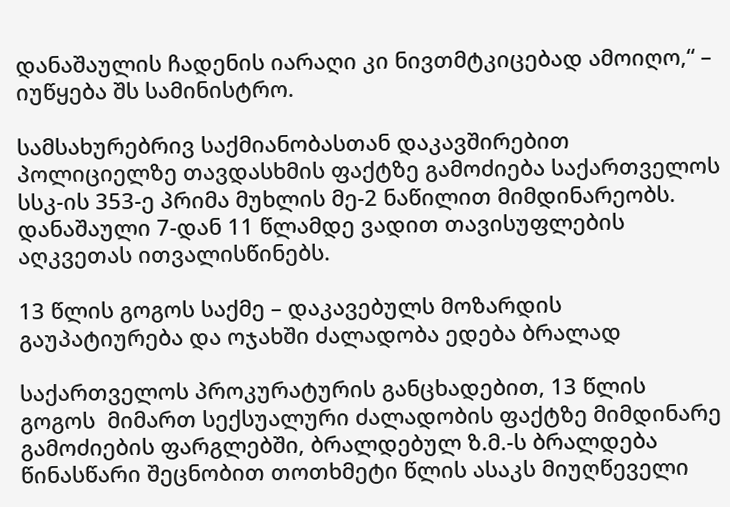დანაშაულის ჩადენის იარაღი კი ნივთმტკიცებად ამოიღო,“ – იუწყება შს სამინისტრო.

სამსახურებრივ საქმიანობასთან დაკავშირებით პოლიციელზე თავდასხმის ფაქტზე გამოძიება საქართველოს სსკ-ის 353-ე პრიმა მუხლის მე-2 ნაწილით მიმდინარეობს. დანაშაული 7-დან 11 წლამდე ვადით თავისუფლების აღკვეთას ითვალისწინებს.

13 წლის გოგოს საქმე – დაკავებულს მოზარდის გაუპატიურება და ოჯახში ძალადობა ედება ბრალად

საქართველოს პროკურატურის განცხადებით, 13 წლის გოგოს  მიმართ სექსუალური ძალადობის ფაქტზე მიმდინარე გამოძიების ფარგლებში, ბრალდებულ ზ.მ.-ს ბრალდება წინასწარი შეცნობით თოთხმეტი წლის ასაკს მიუღწეველი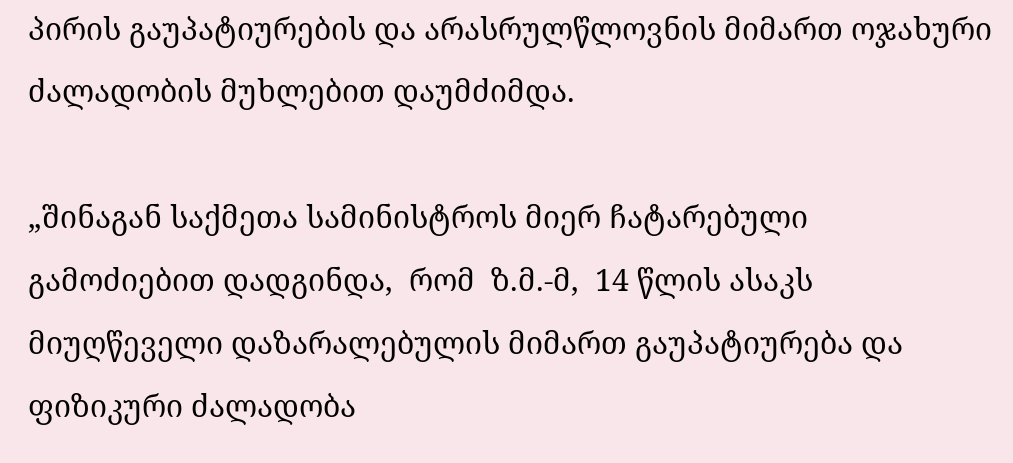პირის გაუპატიურების და არასრულწლოვნის მიმართ ოჯახური ძალადობის მუხლებით დაუმძიმდა.

„შინაგან საქმეთა სამინისტროს მიერ ჩატარებული გამოძიებით დადგინდა,  რომ  ზ.მ.-მ,  14 წლის ასაკს მიუღწეველი დაზარალებულის მიმართ გაუპატიურება და  ფიზიკური ძალადობა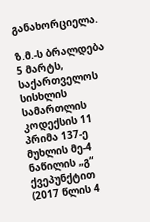განახორციელა.

ზ.მ.-ს ბრალდება  5 მარტს,  საქართველოს სისხლის სამართლის კოდექსის 11 პრიმა 137-ე მუხლის მე-4 ნაწილის „გ“ ქვეპუნქტით (2017 წლის 4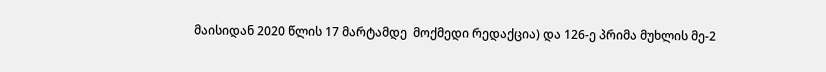მაისიდან 2020 წლის 17 მარტამდე  მოქმედი რედაქცია) და 126-ე პრიმა მუხლის მე-2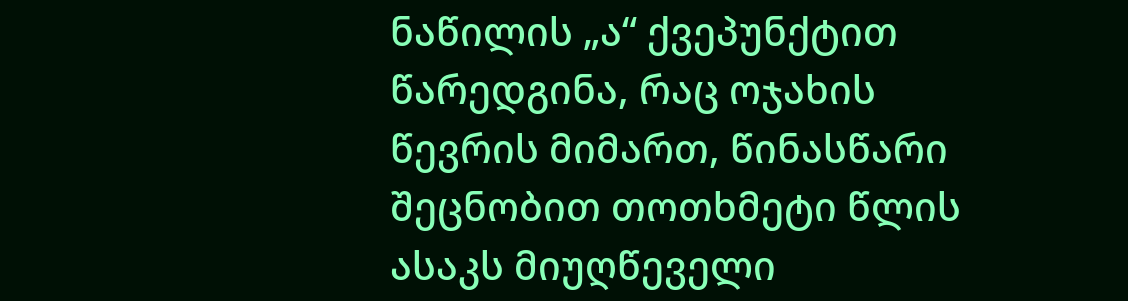ნაწილის „ა“ ქვეპუნქტით წარედგინა, რაც ოჯახის წევრის მიმართ, წინასწარი შეცნობით თოთხმეტი წლის ასაკს მიუღწეველი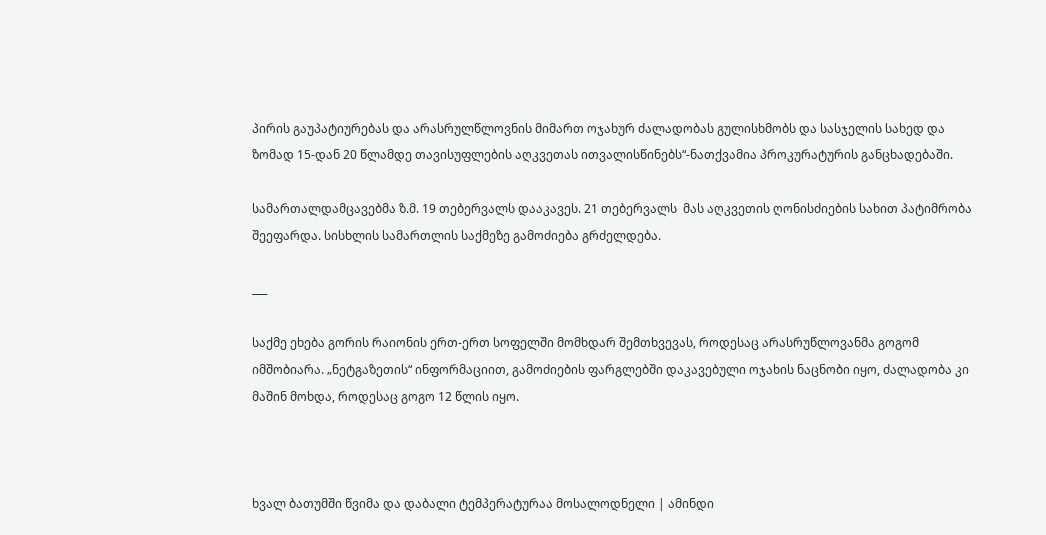პირის გაუპატიურებას და არასრულწლოვნის მიმართ ოჯახურ ძალადობას გულისხმობს და სასჯელის სახედ და ზომად 15-დან 20 წლამდე თავისუფლების აღკვეთას ითვალისწინებს“-ნათქვამია პროკურატურის განცხადებაში.

სამართალდამცავებმა ზ.მ. 19 თებერვალს დააკავეს. 21 თებერვალს  მას აღკვეთის ღონისძიების სახით პატიმრობა შეეფარდა. სისხლის სამართლის საქმეზე გამოძიება გრძელდება.

___

საქმე ეხება გორის რაიონის ერთ-ერთ სოფელში მომხდარ შემთხვევას, როდესაც არასრუწლოვანმა გოგომ იმშობიარა. „ნეტგაზეთის“ ინფორმაციით, გამოძიების ფარგლებში დაკავებული ოჯახის ნაცნობი იყო, ძალადობა კი მაშინ მოხდა, როდესაც გოგო 12 წლის იყო.



ხვალ ბათუმში წვიმა და დაბალი ტემპერატურაა მოსალოდნელი | ამინდი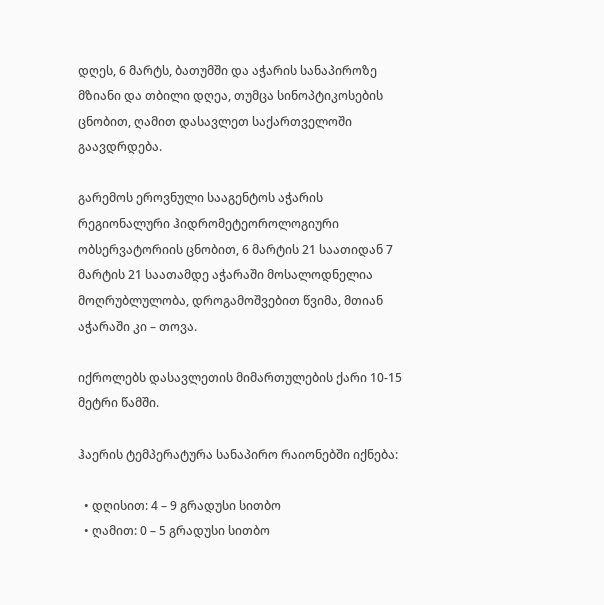დღეს, 6 მარტს, ბათუმში და აჭარის სანაპიროზე მზიანი და თბილი დღეა, თუმცა სინოპტიკოსების ცნობით, ღამით დასავლეთ საქართველოში გაავდრდება.

გარემოს ეროვნული სააგენტოს აჭარის რეგიონალური ჰიდრომეტეოროლოგიური ობსერვატორიის ცნობით, 6 მარტის 21 საათიდან 7 მარტის 21 საათამდე აჭარაში მოსალოდნელია მოღრუბლულობა, დროგამოშვებით წვიმა, მთიან აჭარაში კი – თოვა.

იქროლებს დასავლეთის მიმართულების ქარი 10-15 მეტრი წამში.

ჰაერის ტემპერატურა სანაპირო რაიონებში იქნება:

  • დღისით: 4 – 9 გრადუსი სითბო
  • ღამით: 0 – 5 გრადუსი სითბო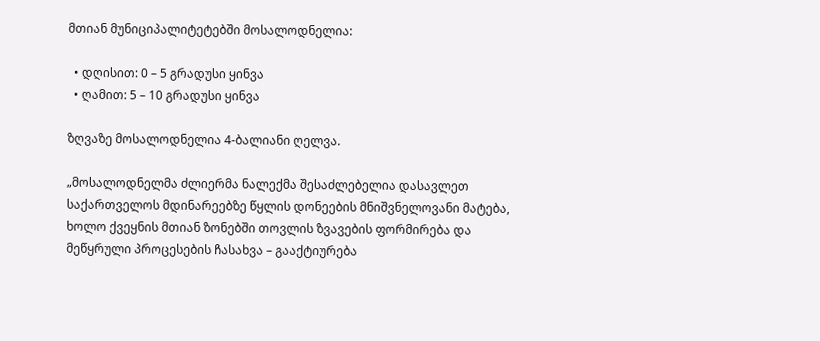მთიან მუნიციპალიტეტებში მოსალოდნელია:

  • დღისით: 0 – 5 გრადუსი ყინვა
  • ღამით: 5 – 10 გრადუსი ყინვა

ზღვაზე მოსალოდნელია 4-ბალიანი ღელვა.

„მოსალოდნელმა ძლიერმა ნალექმა შესაძლებელია დასავლეთ საქართველოს მდინარეებზე წყლის დონეების მნიშვნელოვანი მატება, ხოლო ქვეყნის მთიან ზონებში თოვლის ზვავების ფორმირება და მეწყრული პროცესების ჩასახვა – გააქტიურება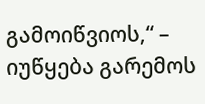გამოიწვიოს,“ – იუწყება გარემოს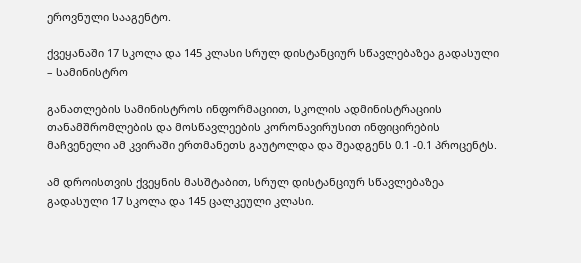ეროვნული სააგენტო.

ქვეყანაში 17 სკოლა და 145 კლასი სრულ დისტანციურ სწავლებაზეა გადასული – სამინისტრო

განათლების სამინისტროს ინფორმაციით, სკოლის ადმინისტრაციის თანამშრომლების და მოსწავლეების კორონავირუსით ინფიცირების მაჩვენელი ამ კვირაში ერთმანეთს გაუტოლდა და შეადგენს 0.1 -0.1 პროცენტს.

ამ დროისთვის ქვეყნის მასშტაბით, სრულ დისტანციურ სწავლებაზეა გადასული 17 სკოლა და 145 ცალკეული კლასი.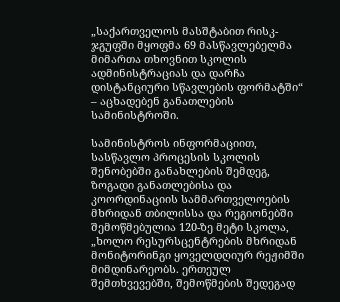„საქართველოს მასშტაბით რისკ-ჯგუფში მყოფმა 69 მასწავლებელმა მიმართა თხოვნით სკოლის ადმინისტრაციას და დარჩა დისტანციური სწავლების ფორმატში“ – აცხადებენ განათლების სამინისტროში.

სამინისტროს ინფორმაციით, სასწავლო პროცესის სკოლის შენობებში განახლების შემდეგ, ზოგადი განათლებისა და კოორდინაციის სამმართველოების მხრიდან თბილისსა და რეგიონებში შემოწმებულია 120-ზე მეტი სკოლა, „ხოლო რესურსცენტრების მხრიდან მონიტორინგი ყოველდღიურ რეჟიმში მიმდინარეობს. ერთეულ შემთხვევებში, შემოწმების შედეგად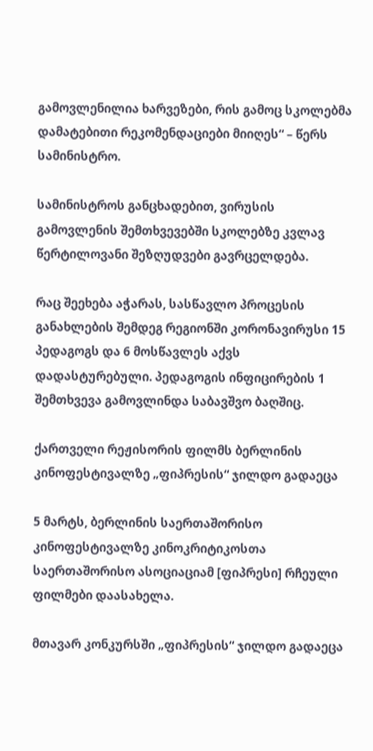გამოვლენილია ხარვეზები, რის გამოც სკოლებმა დამატებითი რეკომენდაციები მიიღეს“ – წერს სამინისტრო.

სამინისტროს განცხადებით, ვირუსის გამოვლენის შემთხვევებში სკოლებზე კვლავ წერტილოვანი შეზღუდვები გავრცელდება.

რაც შეეხება აჭარას, სასწავლო პროცესის განახლების შემდეგ რეგიონში კორონავირუსი 15 პედაგოგს და 6 მოსწავლეს აქვს დადასტურებული. პედაგოგის ინფიცირების 1 შემთხვევა გამოვლინდა საბავშვო ბაღშიც.

ქართველი რეჟისორის ფილმს ბერლინის კინოფესტივალზე „ფიპრესის“ ჯილდო გადაეცა

5 მარტს, ბერლინის საერთაშორისო კინოფესტივალზე კინოკრიტიკოსთა საერთაშორისო ასოციაციამ [ფიპრესი] რჩეული ფილმები დაასახელა.

მთავარ კონკურსში „ფიპრესის“ ჯილდო გადაეცა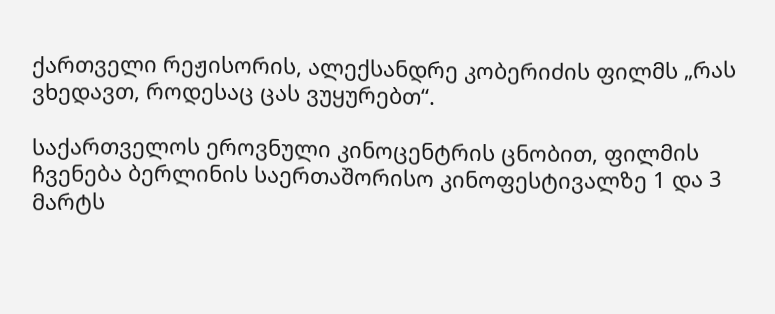ქართველი რეჟისორის, ალექსანდრე კობერიძის ფილმს „რას ვხედავთ, როდესაც ცას ვუყურებთ“.

საქართველოს ეროვნული კინოცენტრის ცნობით, ფილმის ჩვენება ბერლინის საერთაშორისო კინოფესტივალზე 1 და 3 მარტს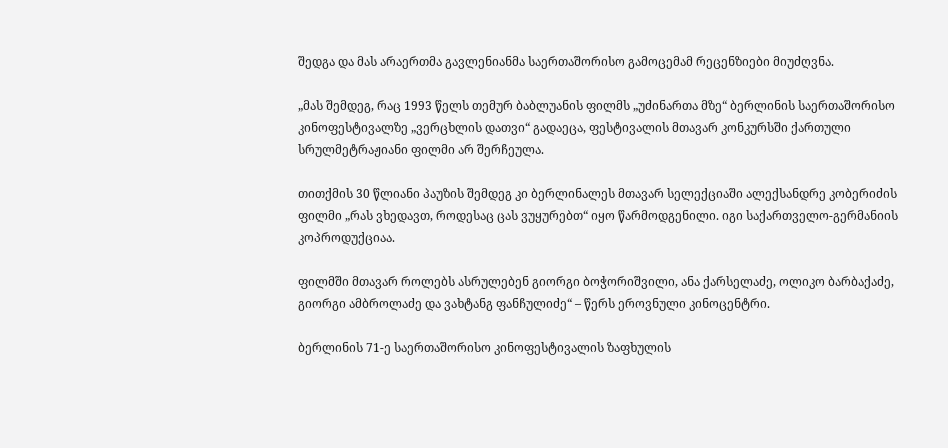შედგა და მას არაერთმა გავლენიანმა საერთაშორისო გამოცემამ რეცენზიები მიუძღვნა.

„მას შემდეგ, რაც 1993 წელს თემურ ბაბლუანის ფილმს „უძინართა მზე“ ბერლინის საერთაშორისო კინოფესტივალზე „ვერცხლის დათვი“ გადაეცა, ფესტივალის მთავარ კონკურსში ქართული სრულმეტრაჟიანი ფილმი არ შერჩეულა.

თითქმის 30 წლიანი პაუზის შემდეგ კი ბერლინალეს მთავარ სელექციაში ალექსანდრე კობერიძის ფილმი „რას ვხედავთ, როდესაც ცას ვუყურებთ“ იყო წარმოდგენილი. იგი საქართველო-გერმანიის კოპროდუქციაა.

ფილმში მთავარ როლებს ასრულებენ გიორგი ბოჭორიშვილი, ანა ქარსელაძე, ოლიკო ბარბაქაძე, გიორგი ამბროლაძე და ვახტანგ ფანჩულიძე“ – წერს ეროვნული კინოცენტრი.

ბერლინის 71-ე საერთაშორისო კინოფესტივალის ზაფხულის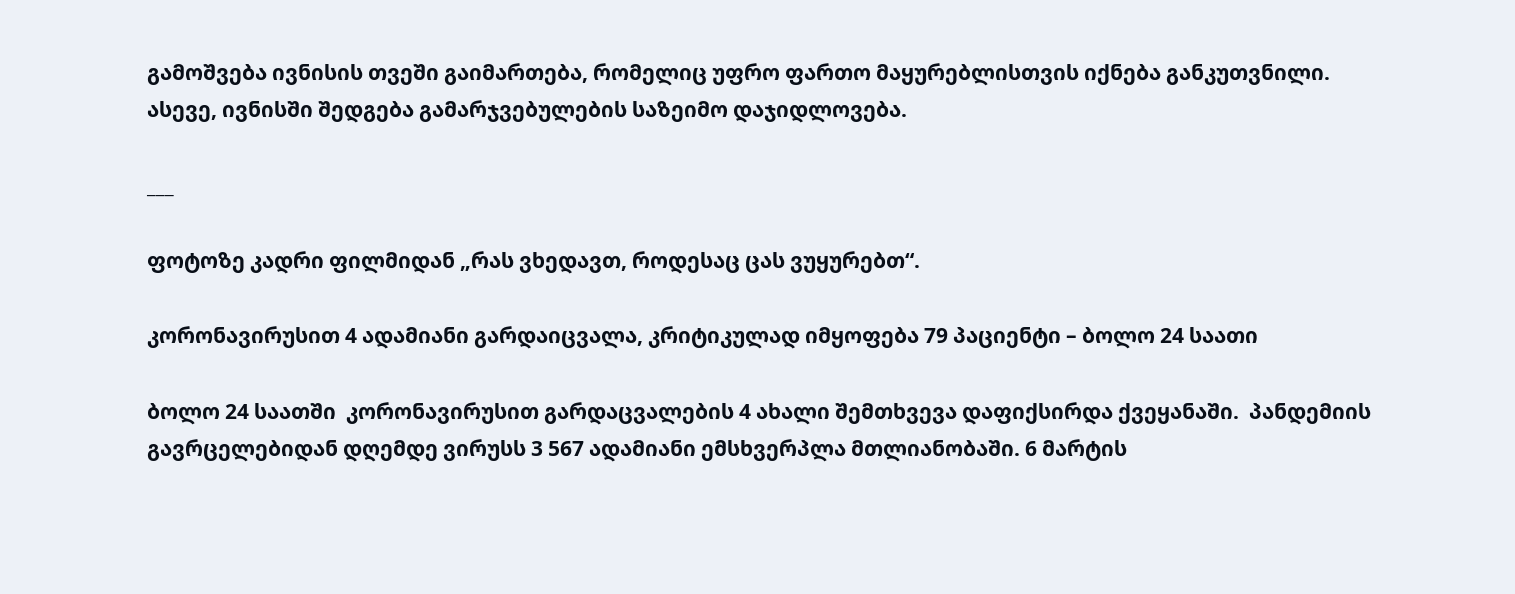გამოშვება ივნისის თვეში გაიმართება, რომელიც უფრო ფართო მაყურებლისთვის იქნება განკუთვნილი. ასევე, ივნისში შედგება გამარჯვებულების საზეიმო დაჯიდლოვება.

___

ფოტოზე კადრი ფილმიდან „რას ვხედავთ, როდესაც ცას ვუყურებთ“.

კორონავირუსით 4 ადამიანი გარდაიცვალა, კრიტიკულად იმყოფება 79 პაციენტი – ბოლო 24 საათი

ბოლო 24 საათში  კორონავირუსით გარდაცვალების 4 ახალი შემთხვევა დაფიქსირდა ქვეყანაში.  პანდემიის გავრცელებიდან დღემდე ვირუსს 3 567 ადამიანი ემსხვერპლა მთლიანობაში. 6 მარტის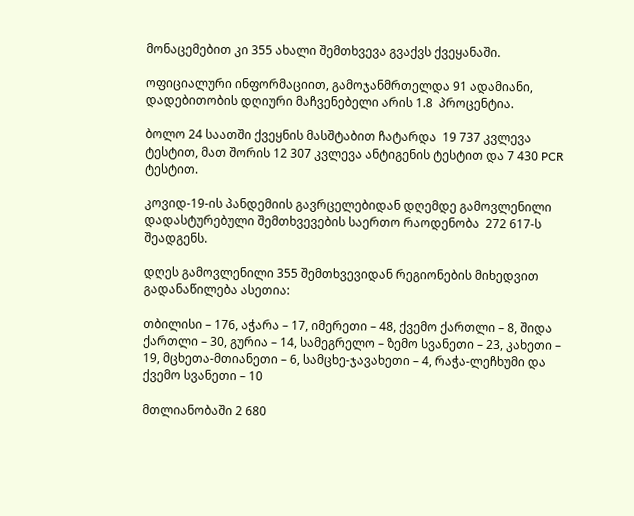მონაცემებით კი 355 ახალი შემთხვევა გვაქვს ქვეყანაში.

ოფიციალური ინფორმაციით, გამოჯანმრთელდა 91 ადამიანი, დადებითობის დღიური მაჩვენებელი არის 1.8  პროცენტია.

ბოლო 24 საათში ქვეყნის მასშტაბით ჩატარდა  19 737 კვლევა ტესტით, მათ შორის 12 307 კვლევა ანტიგენის ტესტით და 7 430 PCR ტესტით.

კოვიდ-19-ის პანდემიის გავრცელებიდან დღემდე გამოვლენილი დადასტურებული შემთხვევების საერთო რაოდენობა  272 617-ს შეადგენს.

დღეს გამოვლენილი 355 შემთხვევიდან რეგიონების მიხედვით გადანაწილება ასეთია:

თბილისი – 176, აჭარა – 17, იმერეთი – 48, ქვემო ქართლი – 8, შიდა ქართლი – 30, გურია – 14, სამეგრელო – ზემო სვანეთი – 23, კახეთი – 19, მცხეთა-მთიანეთი – 6, სამცხე-ჯავახეთი – 4, რაჭა-ლეჩხუმი და ქვემო სვანეთი – 10

მთლიანობაში 2 680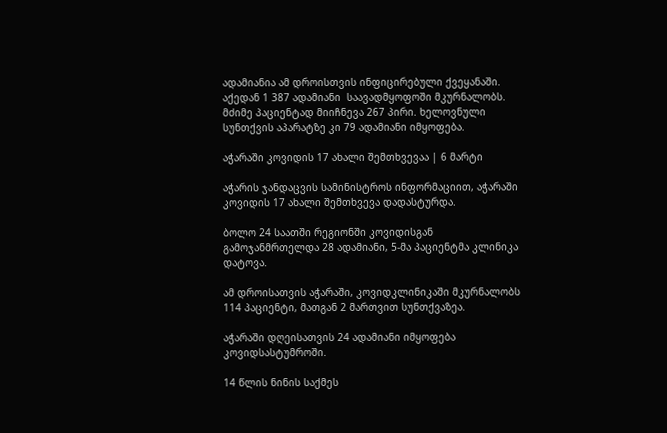ადამიანია ამ დროისთვის ინფიცირებული ქვეყანაში. აქედან 1 387 ადამიანი  საავადმყოფოში მკურნალობს. მძიმე პაციენტად მიიჩნევა 267 პირი. ხელოვნული სუნთქვის აპარატზე კი 79 ადამიანი იმყოფება.

აჭარაში კოვიდის 17 ახალი შემთხვევაა | 6 მარტი

აჭარის ჯანდაცვის სამინისტროს ინფორმაციით, აჭარაში კოვიდის 17 ახალი შემთხვევა დადასტურდა.

ბოლო 24 საათში რეგიონში კოვიდისგან გამოჯანმრთელდა 28 ადამიანი, 5-მა პაციენტმა კლინიკა დატოვა.

ამ დროისათვის აჭარაში, კოვიდკლინიკაში მკურნალობს 114 პაციენტი, მათგან 2 მართვით სუნთქვაზეა.

აჭარაში დღეისათვის 24 ადამიანი იმყოფება კოვიდსასტუმროში.

14 წლის ნინის საქმეს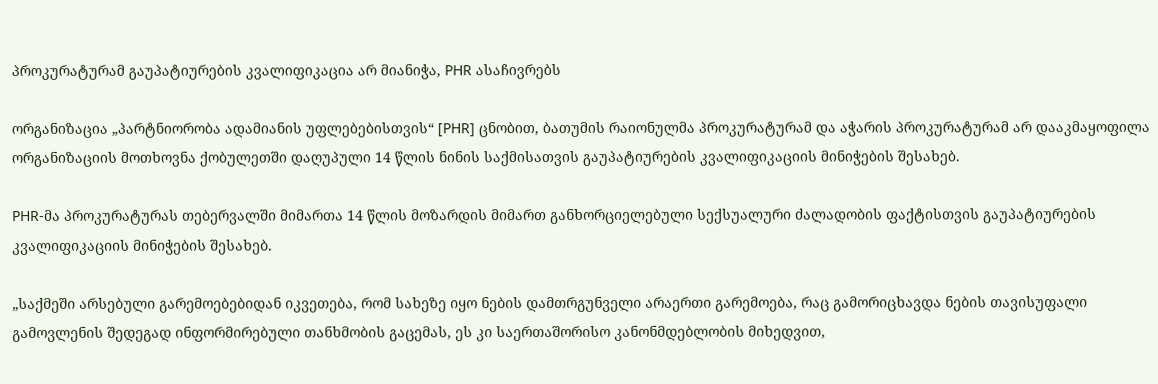პროკურატურამ გაუპატიურების კვალიფიკაცია არ მიანიჭა, PHR ასაჩივრებს

ორგანიზაცია „პარტნიორობა ადამიანის უფლებებისთვის“ [PHR] ცნობით, ბათუმის რაიონულმა პროკურატურამ და აჭარის პროკურატურამ არ დააკმაყოფილა ორგანიზაციის მოთხოვნა ქობულეთში დაღუპული 14 წლის ნინის საქმისათვის გაუპატიურების კვალიფიკაციის მინიჭების შესახებ.

PHR-მა პროკურატურას თებერვალში მიმართა 14 წლის მოზარდის მიმართ განხორციელებული სექსუალური ძალადობის ფაქტისთვის გაუპატიურების კვალიფიკაციის მინიჭების შესახებ.

„საქმეში არსებული გარემოებებიდან იკვეთება, რომ სახეზე იყო ნების დამთრგუნველი არაერთი გარემოება, რაც გამორიცხავდა ნების თავისუფალი გამოვლენის შედეგად ინფორმირებული თანხმობის გაცემას, ეს კი საერთაშორისო კანონმდებლობის მიხედვით,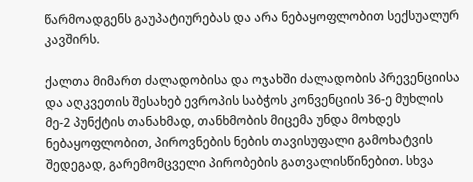წარმოადგენს გაუპატიურებას და არა ნებაყოფლობით სექსუალურ კავშირს.

ქალთა მიმართ ძალადობისა და ოჯახში ძალადობის პრევენციისა და აღკვეთის შესახებ ევროპის საბჭოს კონვენციის 36-ე მუხლის მე-2 პუნქტის თანახმად, თანხმობის მიცემა უნდა მოხდეს ნებაყოფლობით, პიროვნების ნების თავისუფალი გამოხატვის შედეგად, გარემომცველი პირობების გათვალისწინებით. სხვა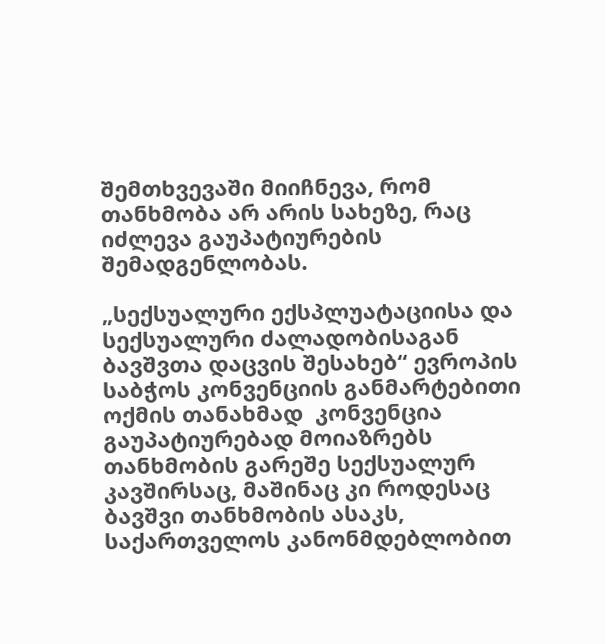შემთხვევაში მიიჩნევა, რომ თანხმობა არ არის სახეზე, რაც იძლევა გაუპატიურების შემადგენლობას.

„სექსუალური ექსპლუატაციისა და სექსუალური ძალადობისაგან ბავშვთა დაცვის შესახებ“ ევროპის საბჭოს კონვენციის განმარტებითი ოქმის თანახმად  კონვენცია გაუპატიურებად მოიაზრებს თანხმობის გარეშე სექსუალურ კავშირსაც, მაშინაც კი როდესაც ბავშვი თანხმობის ასაკს, საქართველოს კანონმდებლობით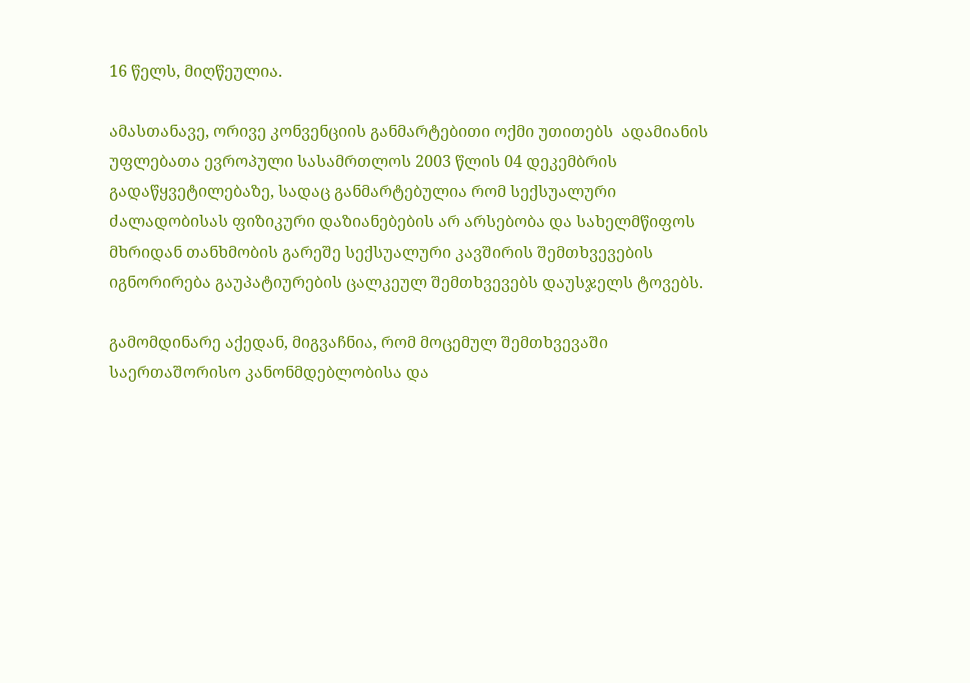16 წელს, მიღწეულია.

ამასთანავე, ორივე კონვენციის განმარტებითი ოქმი უთითებს  ადამიანის უფლებათა ევროპული სასამრთლოს 2003 წლის 04 დეკემბრის გადაწყვეტილებაზე, სადაც განმარტებულია რომ სექსუალური ძალადობისას ფიზიკური დაზიანებების არ არსებობა და სახელმწიფოს მხრიდან თანხმობის გარეშე სექსუალური კავშირის შემთხვევების იგნორირება გაუპატიურების ცალკეულ შემთხვევებს დაუსჯელს ტოვებს.

გამომდინარე აქედან, მიგვაჩნია, რომ მოცემულ შემთხვევაში საერთაშორისო კანონმდებლობისა და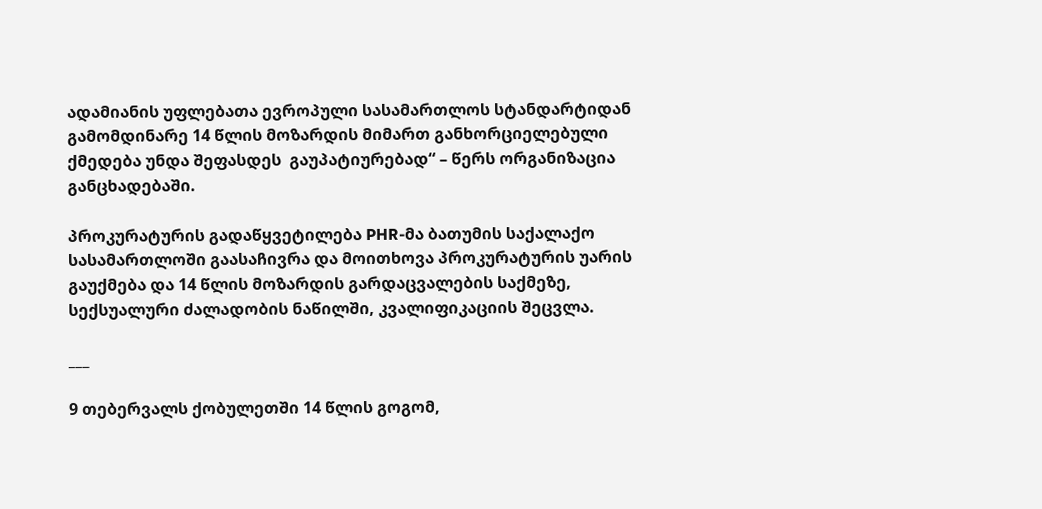ადამიანის უფლებათა ევროპული სასამართლოს სტანდარტიდან გამომდინარე 14 წლის მოზარდის მიმართ განხორციელებული ქმედება უნდა შეფასდეს  გაუპატიურებად“ – წერს ორგანიზაცია განცხადებაში.

პროკურატურის გადაწყვეტილება PHR-მა ბათუმის საქალაქო სასამართლოში გაასაჩივრა და მოითხოვა პროკურატურის უარის გაუქმება და 14 წლის მოზარდის გარდაცვალების საქმეზე, სექსუალური ძალადობის ნაწილში, კვალიფიკაციის შეცვლა.

___

9 თებერვალს ქობულეთში 14 წლის გოგომ,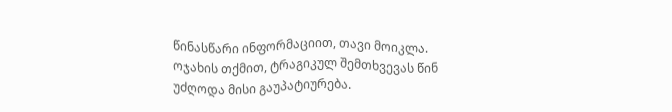წინასწარი ინფორმაციით, თავი მოიკლა. ოჯახის თქმით, ტრაგიკულ შემთხვევას წინ უძღოდა მისი გაუპატიურება.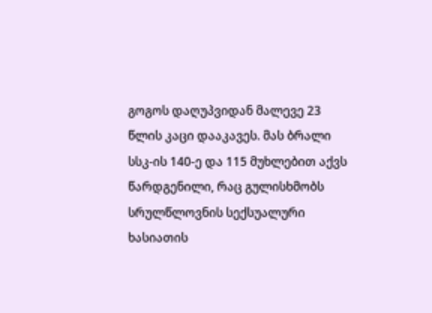გოგოს დაღუპვიდან მალევე 23 წლის კაცი დააკავეს. მას ბრალი სსკ-ის 140-ე და 115 მუხლებით აქვს წარდგენილი, რაც გულისხმობს სრულწლოვნის სექსუალური ხასიათის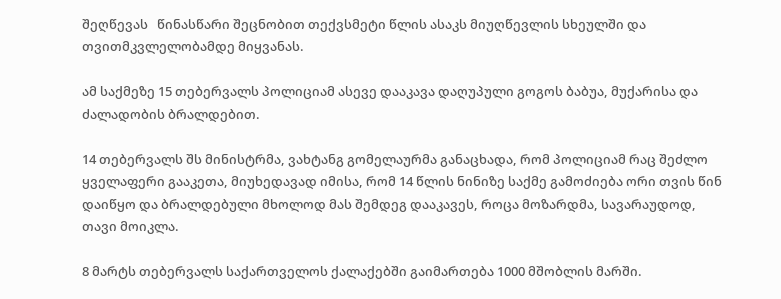შეღწევას   წინასწარი შეცნობით თექვსმეტი წლის ასაკს მიუღწევლის სხეულში და თვითმკვლელობამდე მიყვანას.

ამ საქმეზე 15 თებერვალს პოლიციამ ასევე დააკავა დაღუპული გოგოს ბაბუა, მუქარისა და ძალადობის ბრალდებით.

14 თებერვალს შს მინისტრმა, ვახტანგ გომელაურმა განაცხადა, რომ პოლიციამ რაც შეძლო ყველაფერი გააკეთა, მიუხედავად იმისა, რომ 14 წლის ნინიზე საქმე გამოძიება ორი თვის წინ დაიწყო და ბრალდებული მხოლოდ მას შემდეგ დააკავეს, როცა მოზარდმა, სავარაუდოდ, თავი მოიკლა.

8 მარტს თებერვალს საქართველოს ქალაქებში გაიმართება 1000 მშობლის მარში.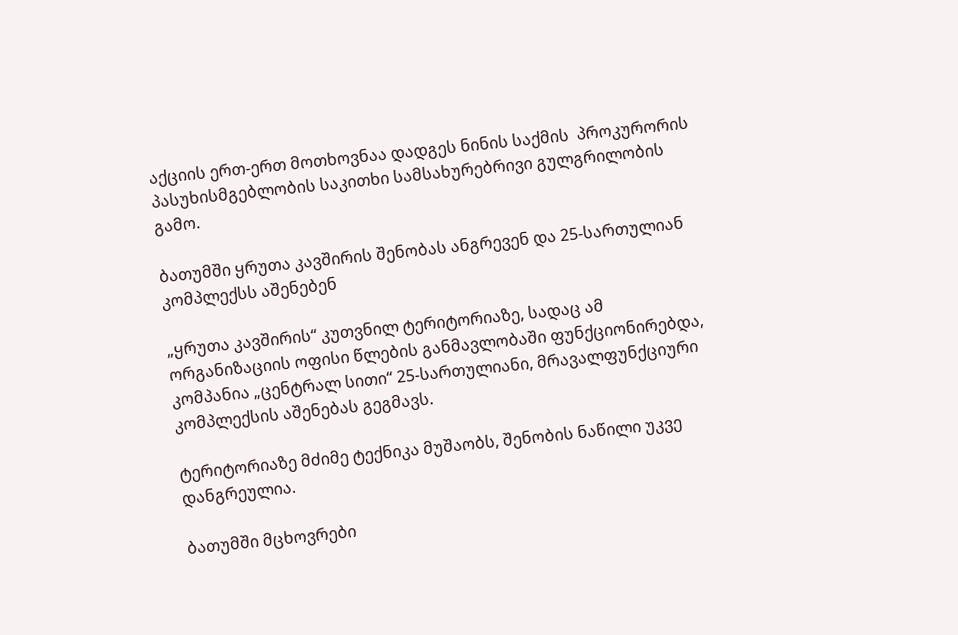აქციის ერთ-ერთ მოთხოვნაა დადგეს ნინის საქმის  პროკურორის პასუხისმგებლობის საკითხი სამსახურებრივი გულგრილობის გამო.

ბათუმში ყრუთა კავშირის შენობას ანგრევენ და 25-სართულიან კომპლექსს აშენებენ

„ყრუთა კავშირის“ კუთვნილ ტერიტორიაზე, სადაც ამ ორგანიზაციის ოფისი წლების განმავლობაში ფუნქციონირებდა, კომპანია „ცენტრალ სითი“ 25-სართულიანი, მრავალფუნქციური კომპლექსის აშენებას გეგმავს.

ტერიტორიაზე მძიმე ტექნიკა მუშაობს, შენობის ნაწილი უკვე დანგრეულია.

ბათუმში მცხოვრები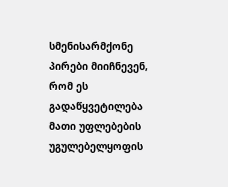სმენისარმქონე პირები მიიჩნევენ, რომ ეს გადაწყვეტილება მათი უფლებების უგულებელყოფის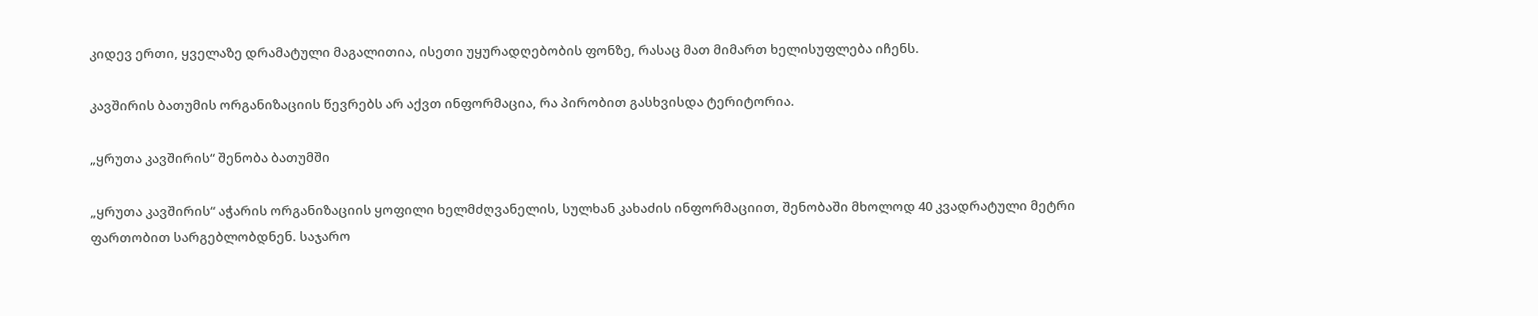კიდევ ერთი, ყველაზე დრამატული მაგალითია, ისეთი უყურადღებობის ფონზე, რასაც მათ მიმართ ხელისუფლება იჩენს.

კავშირის ბათუმის ორგანიზაციის წევრებს არ აქვთ ინფორმაცია, რა პირობით გასხვისდა ტერიტორია.

„ყრუთა კავშირის“ შენობა ბათუმში

„ყრუთა კავშირის“ აჭარის ორგანიზაციის ყოფილი ხელმძღვანელის, სულხან კახაძის ინფორმაციით, შენობაში მხოლოდ 40 კვადრატული მეტრი ფართობით სარგებლობდნენ. საჯარო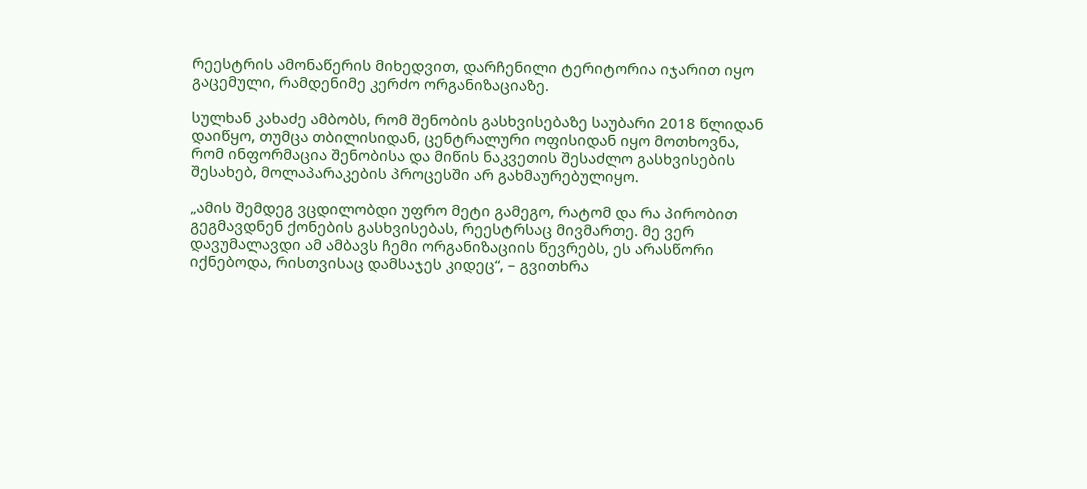რეესტრის ამონაწერის მიხედვით, დარჩენილი ტერიტორია იჯარით იყო გაცემული, რამდენიმე კერძო ორგანიზაციაზე.

სულხან კახაძე ამბობს, რომ შენობის გასხვისებაზე საუბარი 2018 წლიდან დაიწყო, თუმცა თბილისიდან, ცენტრალური ოფისიდან იყო მოთხოვნა, რომ ინფორმაცია შენობისა და მიწის ნაკვეთის შესაძლო გასხვისების  შესახებ, მოლაპარაკების პროცესში არ გახმაურებულიყო.

„ამის შემდეგ ვცდილობდი უფრო მეტი გამეგო, რატომ და რა პირობით გეგმავდნენ ქონების გასხვისებას, რეესტრსაც მივმართე. მე ვერ დავუმალავდი ამ ამბავს ჩემი ორგანიზაციის წევრებს, ეს არასწორი იქნებოდა, რისთვისაც დამსაჯეს კიდეც“, – გვითხრა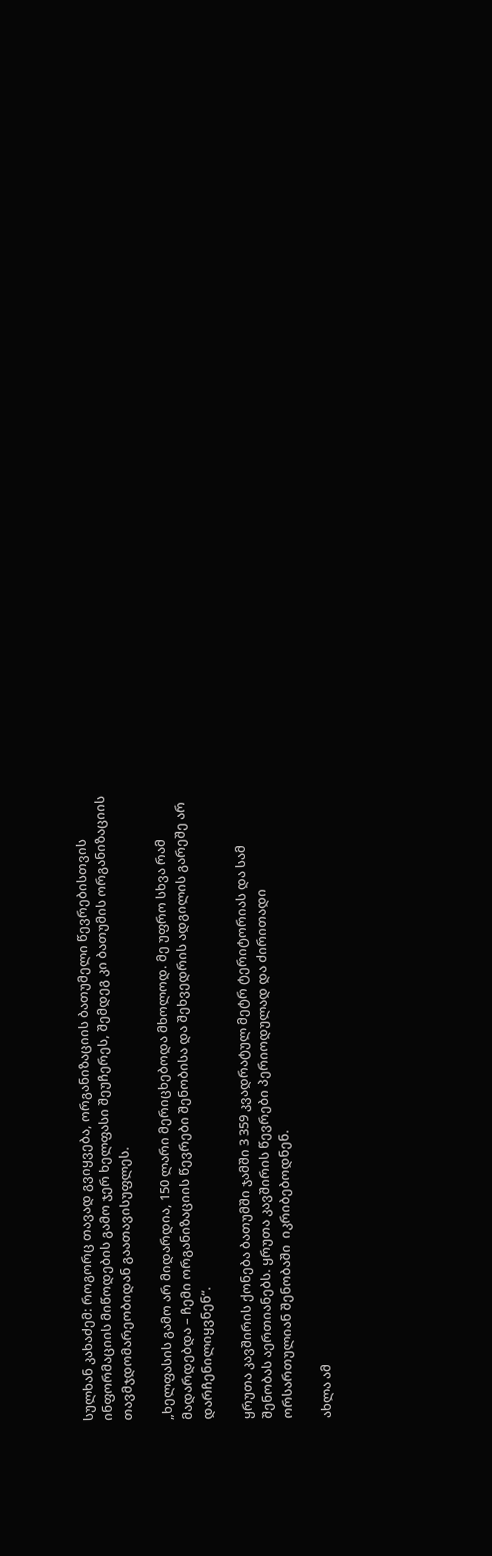სულხან კახაძემ: როგორც თავად გვიყვება, ორგანიზაციის ბათუმელი წევრებისთვის ინფორმაციის მიწოდების გამო ჯერ ხელფასი შეუჩერეს, შემდეგ კი ბათუმის ორგანიზაციის თავმჯდომარეობიდან გაათავისუფლეს.

„ხელფასის გამო არ მიდარდია, 150 ლარი მერიცხებოდა მხოლოდ. მე უფრო სხვა რამ მადარდებდა – ჩემი ორგანიზაციის წევრები შენობისა და შეხვედრის ადგილის გარეშე არ დარჩენილიყვნენ“.

ყრუთა კავშირის ქონება ბათუმში ჯამში 3 359 კვადრატულ მეტრ ტერიტორიას და სამ შენობას აერთიანებს. ყრუთა კავშირის წევრები პერიოდულად და ძირითადი ორსართულიან შენობაში  იკრიბებოდნენ.

ახლა ამ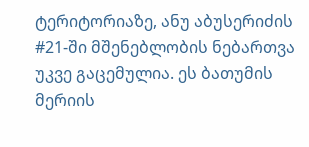ტერიტორიაზე, ანუ აბუსერიძის #21-ში მშენებლობის ნებართვა უკვე გაცემულია. ეს ბათუმის მერიის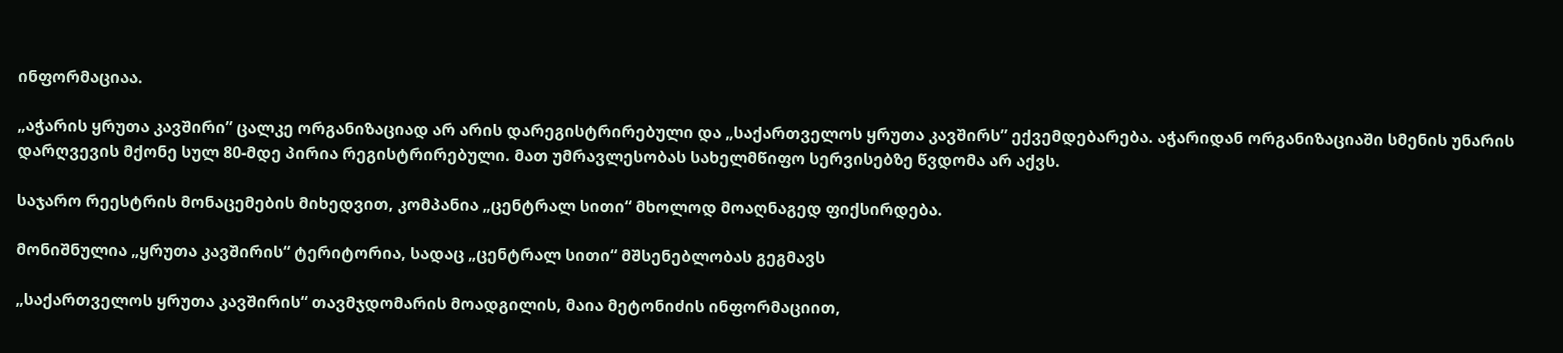ინფორმაციაა.

„აჭარის ყრუთა კავშირი” ცალკე ორგანიზაციად არ არის დარეგისტრირებული და „საქართველოს ყრუთა კავშირს” ექვემდებარება. აჭარიდან ორგანიზაციაში სმენის უნარის დარღვევის მქონე სულ 80-მდე პირია რეგისტრირებული. მათ უმრავლესობას სახელმწიფო სერვისებზე წვდომა არ აქვს.

საჯარო რეესტრის მონაცემების მიხედვით, კომპანია „ცენტრალ სითი“ მხოლოდ მოაღნაგედ ფიქსირდება.

მონიშნულია „ყრუთა კავშირის“ ტერიტორია, სადაც „ცენტრალ სითი“ მშსენებლობას გეგმავს

„საქართველოს ყრუთა კავშირის“ თავმჯდომარის მოადგილის, მაია მეტონიძის ინფორმაციით,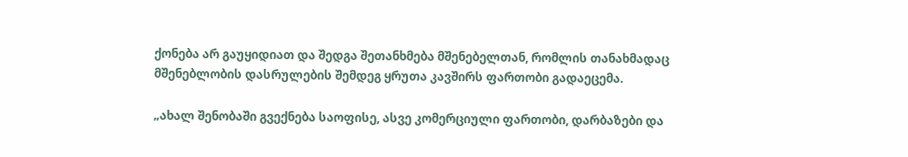ქონება არ გაუყიდიათ და შედგა შეთანხმება მშენებელთან, რომლის თანახმადაც მშენებლობის დასრულების შემდეგ ყრუთა კავშირს ფართობი გადაეცემა.

„ახალ შენობაში გვექნება საოფისე, ასვე კომერციული ფართობი, დარბაზები და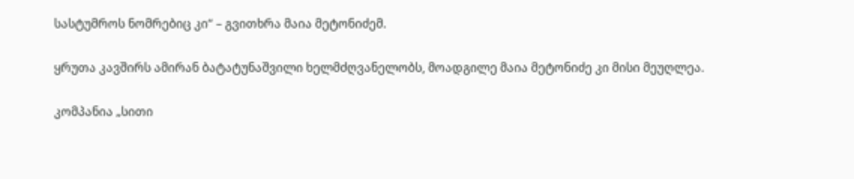სასტუმროს ნომრებიც კი“ – გვითხრა მაია მეტონიძემ.

ყრუთა კავშირს ამირან ბატატუნაშვილი ხელმძღვანელობს, მოადგილე მაია მეტონიძე კი მისი მეუღლეა.

კომპანია „სითი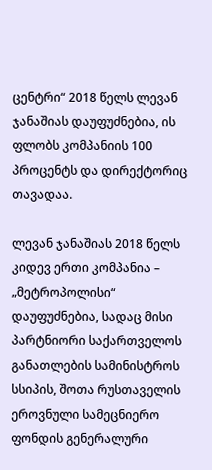ცენტრი“ 2018 წელს ლევან ჯანაშიას დაუფუძნებია, ის ფლობს კომპანიის 100 პროცენტს და დირექტორიც თავადაა.

ლევან ჯანაშიას 2018 წელს კიდევ ერთი კომპანია – „მეტროპოლისი“ დაუფუძნებია, სადაც მისი პარტნიორი საქართველოს განათლების სამინისტროს სსიპის, შოთა რუსთაველის ეროვნული სამეცნიერო ფონდის გენერალური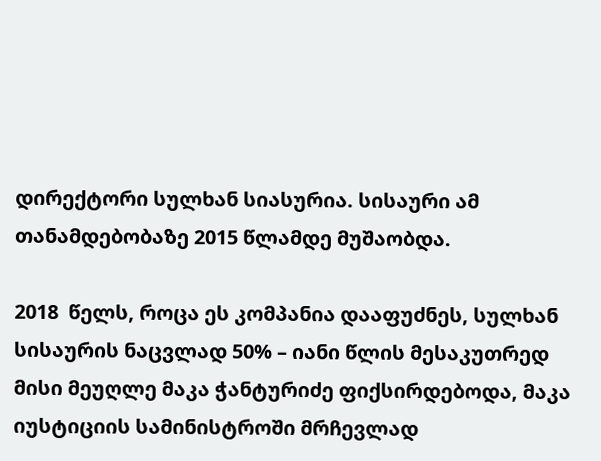დირექტორი სულხან სიასურია. სისაური ამ თანამდებობაზე 2015 წლამდე მუშაობდა.

2018  წელს, როცა ეს კომპანია დააფუძნეს, სულხან სისაურის ნაცვლად 50% – იანი წლის მესაკუთრედ მისი მეუღლე მაკა ჭანტურიძე ფიქსირდებოდა, მაკა იუსტიციის სამინისტროში მრჩევლად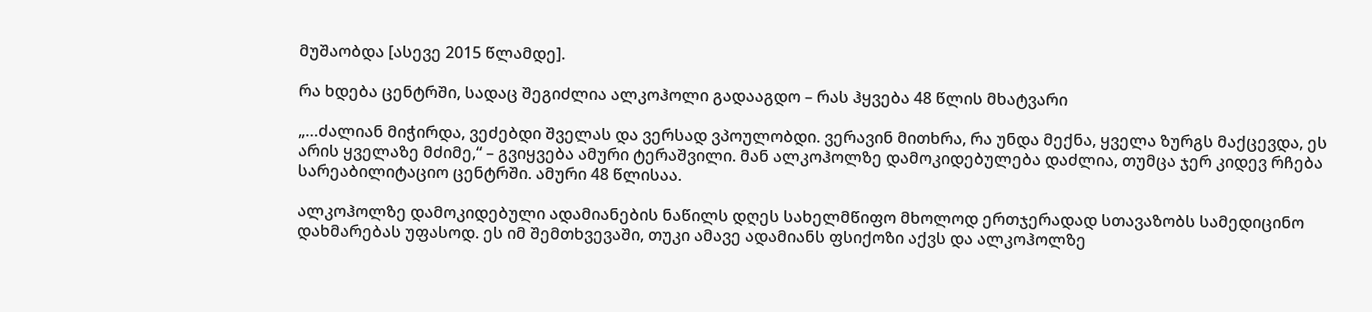მუშაობდა [ასევე 2015 წლამდე].

რა ხდება ცენტრში, სადაც შეგიძლია ალკოჰოლი გადააგდო – რას ჰყვება 48 წლის მხატვარი

„…ძალიან მიჭირდა, ვეძებდი შველას და ვერსად ვპოულობდი. ვერავინ მითხრა, რა უნდა მექნა, ყველა ზურგს მაქცევდა, ეს არის ყველაზე მძიმე,“ – გვიყვება ამური ტერაშვილი. მან ალკოჰოლზე დამოკიდებულება დაძლია, თუმცა ჯერ კიდევ რჩება სარეაბილიტაციო ცენტრში. ამური 48 წლისაა.

ალკოჰოლზე დამოკიდებული ადამიანების ნაწილს დღეს სახელმწიფო მხოლოდ ერთჯერადად სთავაზობს სამედიცინო დახმარებას უფასოდ. ეს იმ შემთხვევაში, თუკი ამავე ადამიანს ფსიქოზი აქვს და ალკოჰოლზე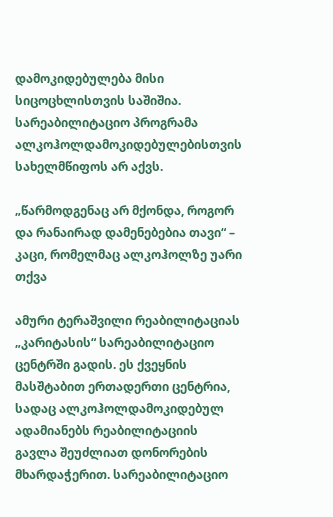დამოკიდებულება მისი სიცოცხლისთვის საშიშია. სარეაბილიტაციო პროგრამა ალკოჰოლდამოკიდებულებისთვის სახელმწიფოს არ აქვს.

„წარმოდგენაც არ მქონდა, როგორ და რანაირად დამენებებია თავი“ – კაცი, რომელმაც ალკოჰოლზე უარი თქვა

ამური ტერაშვილი რეაბილიტაციას „კარიტასის“ სარეაბილიტაციო ცენტრში გადის. ეს ქვეყნის მასშტაბით ერთადერთი ცენტრია, სადაც ალკოჰოლდამოკიდებულ ადამიანებს რეაბილიტაციის გავლა შეუძლიათ დონორების მხარდაჭერით. სარეაბილიტაციო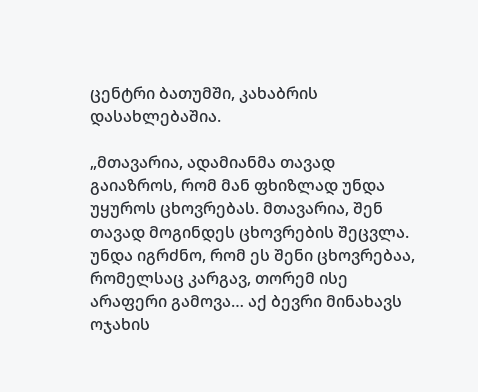ცენტრი ბათუმში, კახაბრის დასახლებაშია.

„მთავარია, ადამიანმა თავად გაიაზროს, რომ მან ფხიზლად უნდა უყუროს ცხოვრებას. მთავარია, შენ თავად მოგინდეს ცხოვრების შეცვლა. უნდა იგრძნო, რომ ეს შენი ცხოვრებაა, რომელსაც კარგავ, თორემ ისე არაფერი გამოვა… აქ ბევრი მინახავს ოჯახის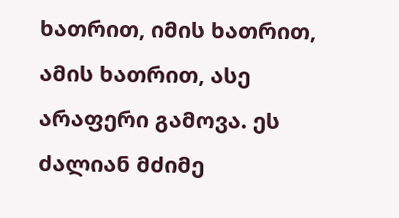ხათრით, იმის ხათრით, ამის ხათრით, ასე არაფერი გამოვა. ეს ძალიან მძიმე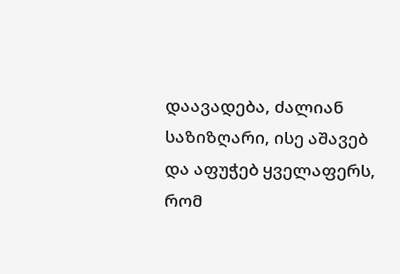დაავადება, ძალიან საზიზღარი, ისე აშავებ და აფუჭებ ყველაფერს, რომ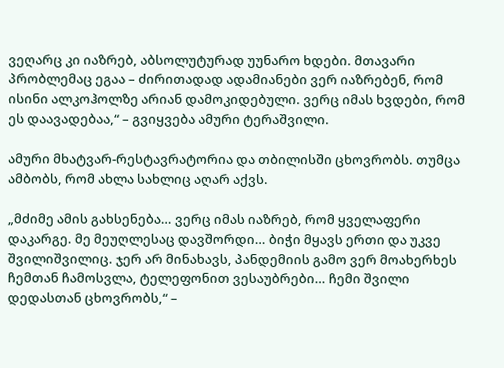ვეღარც კი იაზრებ, აბსოლუტურად უუნარო ხდები. მთავარი პრობლემაც ეგაა – ძირითადად ადამიანები ვერ იაზრებენ, რომ ისინი ალკოჰოლზე არიან დამოკიდებული. ვერც იმას ხვდები, რომ ეს დაავადებაა,“ – გვიყვება ამური ტერაშვილი.

ამური მხატვარ-რესტავრატორია და თბილისში ცხოვრობს. თუმცა ამბობს, რომ ახლა სახლიც აღარ აქვს.

„მძიმე ამის გახსენება… ვერც იმას იაზრებ, რომ ყველაფერი დაკარგე. მე მეუღლესაც დავშორდი… ბიჭი მყავს ერთი და უკვე შვილიშვილიც. ჯერ არ მინახავს, პანდემიის გამო ვერ მოახერხეს ჩემთან ჩამოსვლა, ტელეფონით ვესაუბრები… ჩემი შვილი დედასთან ცხოვრობს,“ –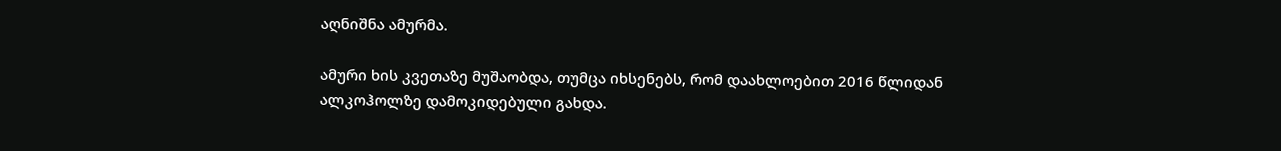აღნიშნა ამურმა.

ამური ხის კვეთაზე მუშაობდა, თუმცა იხსენებს, რომ დაახლოებით 2016 წლიდან ალკოჰოლზე დამოკიდებული გახდა.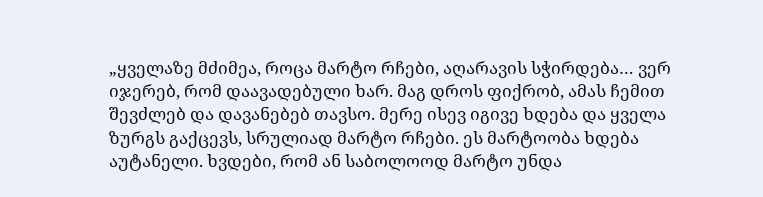„ყველაზე მძიმეა, როცა მარტო რჩები, აღარავის სჭირდება… ვერ იჯერებ, რომ დაავადებული ხარ. მაგ დროს ფიქრობ, ამას ჩემით შევძლებ და დავანებებ თავსო. მერე ისევ იგივე ხდება და ყველა ზურგს გაქცევს, სრულიად მარტო რჩები. ეს მარტოობა ხდება აუტანელი. ხვდები, რომ ან საბოლოოდ მარტო უნდა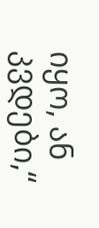იყო, ან კვდები,“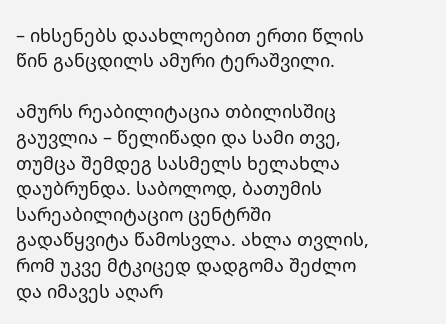– იხსენებს დაახლოებით ერთი წლის წინ განცდილს ამური ტერაშვილი.

ამურს რეაბილიტაცია თბილისშიც გაუვლია – წელიწადი და სამი თვე, თუმცა შემდეგ სასმელს ხელახლა დაუბრუნდა. საბოლოდ, ბათუმის სარეაბილიტაციო ცენტრში გადაწყვიტა წამოსვლა. ახლა თვლის, რომ უკვე მტკიცედ დადგომა შეძლო და იმავეს აღარ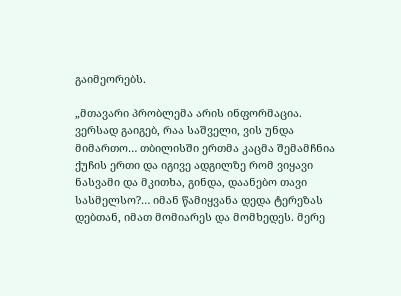გაიმეორებს.

„მთავარი პრობლემა არის ინფორმაცია. ვერსად გაიგებ, რაა საშველი, ვის უნდა მიმართო… თბილისში ერთმა კაცმა შემამჩნია ქუჩის ერთი და იგივე ადგილზე რომ ვიყავი ნასვამი და მკითხა, გინდა, დაანებო თავი სასმელსო?… იმან წამიყვანა დედა ტერეზას დებთან, იმათ მომიარეს და მომხედეს. მერე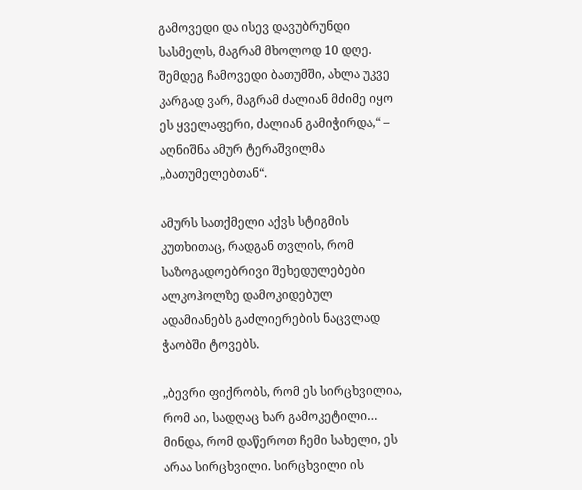გამოვედი და ისევ დავუბრუნდი სასმელს, მაგრამ მხოლოდ 10 დღე. შემდეგ ჩამოვედი ბათუმში, ახლა უკვე კარგად ვარ, მაგრამ ძალიან მძიმე იყო ეს ყველაფერი, ძალიან გამიჭირდა,“ – აღნიშნა ამურ ტერაშვილმა „ბათუმელებთან“.

ამურს სათქმელი აქვს სტიგმის კუთხითაც, რადგან თვლის, რომ საზოგადოებრივი შეხედულებები ალკოჰოლზე დამოკიდებულ ადამიანებს გაძლიერების ნაცვლად ჭაობში ტოვებს.

„ბევრი ფიქრობს, რომ ეს სირცხვილია, რომ აი, სადღაც ხარ გამოკეტილი… მინდა, რომ დაწეროთ ჩემი სახელი, ეს არაა სირცხვილი. სირცხვილი ის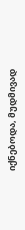იქნებოდა, მუდმივად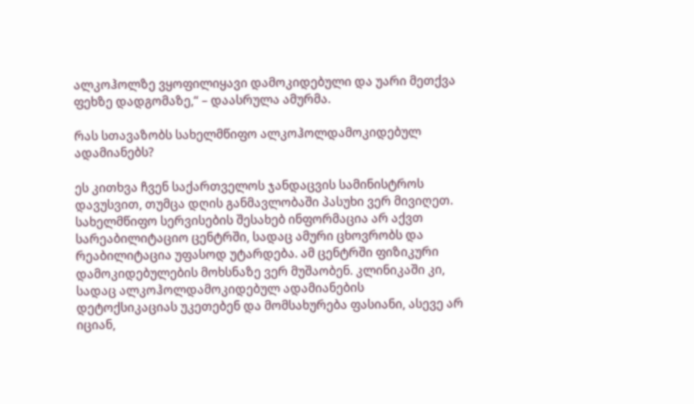ალკოჰოლზე ვყოფილიყავი დამოკიდებული და უარი მეთქვა ფეხზე დადგომაზე,“ – დაასრულა ამურმა.

რას სთავაზობს სახელმწიფო ალკოჰოლდამოკიდებულ ადამიანებს?

ეს კითხვა ჩვენ საქართველოს ჯანდაცვის სამინისტროს დავუსვით, თუმცა დღის განმავლობაში პასუხი ვერ მივიღეთ. სახელმწიფო სერვისების შესახებ ინფორმაცია არ აქვთ სარეაბილიტაციო ცენტრში, სადაც ამური ცხოვრობს და რეაბილიტაცია უფასოდ უტარდება. ამ ცენტრში ფიზიკური დამოკიდებულების მოხსნაზე ვერ მუშაობენ. კლინიკაში კი, სადაც ალკოჰოლდამოკიდებულ ადამიანების დეტოქსიკაციას უკეთებენ და მომსახურება ფასიანი, ასევე არ იციან,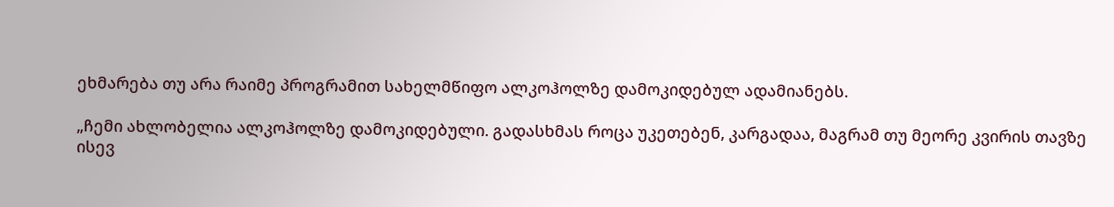ეხმარება თუ არა რაიმე პროგრამით სახელმწიფო ალკოჰოლზე დამოკიდებულ ადამიანებს.

„ჩემი ახლობელია ალკოჰოლზე დამოკიდებული. გადასხმას როცა უკეთებენ, კარგადაა, მაგრამ თუ მეორე კვირის თავზე ისევ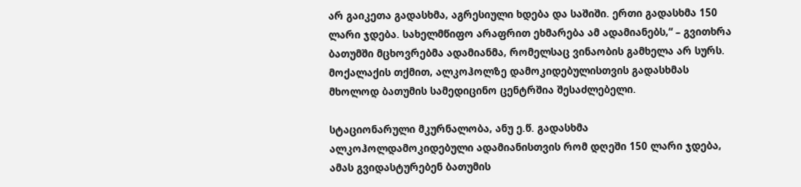არ გაიკეთა გადასხმა, აგრესიული ხდება და საშიში. ერთი გადასხმა 150 ლარი ჯდება. სახელმწიფო არაფრით ეხმარება ამ ადამიანებს,“ – გვითხრა ბათუმში მცხოვრებმა ადამიანმა, რომელსაც ვინაობის გამხელა არ სურს. მოქალაქის თქმით, ალკოჰოლზე დამოკიდებულისთვის გადასხმას მხოლოდ ბათუმის სამედიცინო ცენტრშია შესაძლებელი.

სტაციონარული მკურნალობა, ანუ ე.წ. გადასხმა ალკოჰოლდამოკიდებული ადამიანისთვის რომ დღეში 150 ლარი ჯდება, ამას გვიდასტურებენ ბათუმის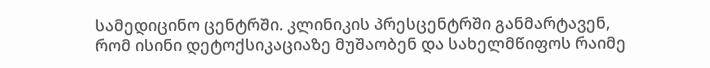სამედიცინო ცენტრში. კლინიკის პრესცენტრში განმარტავენ, რომ ისინი დეტოქსიკაციაზე მუშაობენ და სახელმწიფოს რაიმე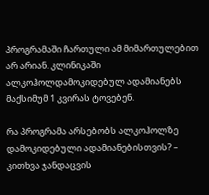პროგრამაში ჩართული ამ მიმართულებით არ არიან. კლინიკაში ალკოჰოლდამოკიდებულ ადამიანებს მაქსიმუმ 1 კვირას ტოვებენ.

რა პროგრამა არსებობს ალკოჰოლზე დამოკიდებული ადამიანებისთვის? – კითხვა ჯანდაცვის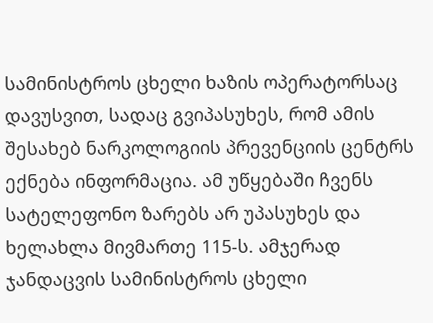სამინისტროს ცხელი ხაზის ოპერატორსაც დავუსვით, სადაც გვიპასუხეს, რომ ამის შესახებ ნარკოლოგიის პრევენციის ცენტრს ექნება ინფორმაცია. ამ უწყებაში ჩვენს სატელეფონო ზარებს არ უპასუხეს და ხელახლა მივმართე 115-ს. ამჯერად ჯანდაცვის სამინისტროს ცხელი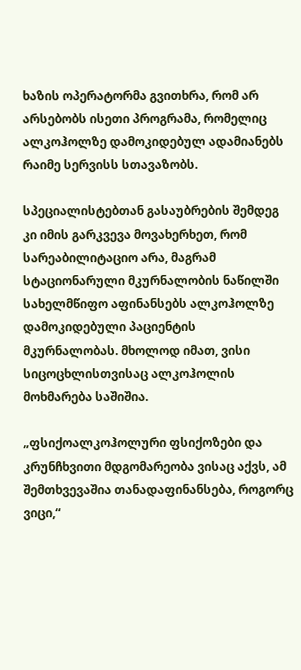ხაზის ოპერატორმა გვითხრა, რომ არ არსებობს ისეთი პროგრამა, რომელიც ალკოჰოლზე დამოკიდებულ ადამიანებს რაიმე სერვისს სთავაზობს.

სპეციალისტებთან გასაუბრების შემდეგ კი იმის გარკვევა მოვახერხეთ, რომ სარეაბილიტაციო არა, მაგრამ სტაციონარული მკურნალობის ნაწილში სახელმწიფო აფინანსებს ალკოჰოლზე დამოკიდებული პაციენტის მკურნალობას. მხოლოდ იმათ, ვისი სიცოცხლისთვისაც ალკოჰოლის მოხმარება საშიშია.

„ფსიქოალკოჰოლური ფსიქოზები და კრუნჩხვითი მდგომარეობა ვისაც აქვს, ამ შემთხვევაშია თანადაფინანსება, როგორც ვიცი,“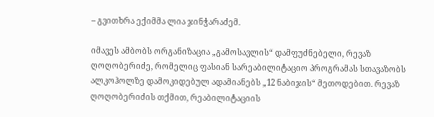– გვითხრა ექიმმა ლია ჯინჭარაძემ.

იმავეს ამბობს ორგანიზაცია „გამოსავლის“ დამფუძნებელი, რევაზ ღოღობერიძე, რომელიც ფასიან სარეაბილიტაციო პროგრამას სთავაზობს ალკოჰოლზე დამოკიდებულ ადამიანებს „12 ნაბიჯის“ მეთოდებით. რევაზ ღოღობერიძის თქმით, რეაბილიტაციის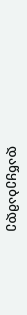დაწყებამდე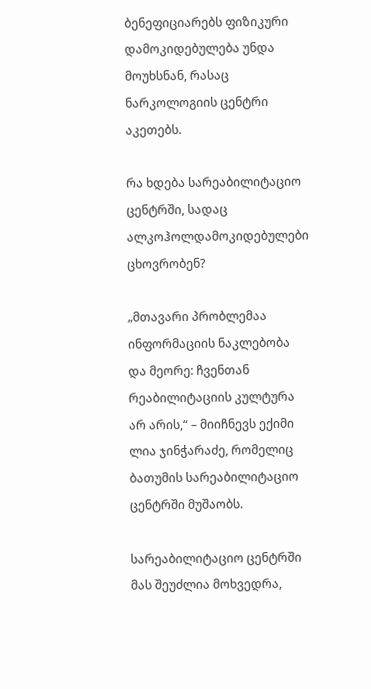ბენეფიციარებს ფიზიკური დამოკიდებულება უნდა მოუხსნან, რასაც ნარკოლოგიის ცენტრი აკეთებს.

რა ხდება სარეაბილიტაციო ცენტრში, სადაც ალკოჰოლდამოკიდებულები ცხოვრობენ?

„მთავარი პრობლემაა ინფორმაციის ნაკლებობა და მეორე: ჩვენთან რეაბილიტაციის კულტურა არ არის,“ – მიიჩნევს ექიმი ლია ჯინჭარაძე, რომელიც ბათუმის სარეაბილიტაციო ცენტრში მუშაობს.

სარეაბილიტაციო ცენტრში მას შეუძლია მოხვედრა,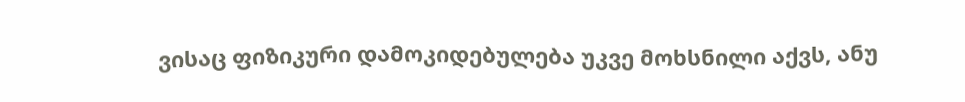ვისაც ფიზიკური დამოკიდებულება უკვე მოხსნილი აქვს, ანუ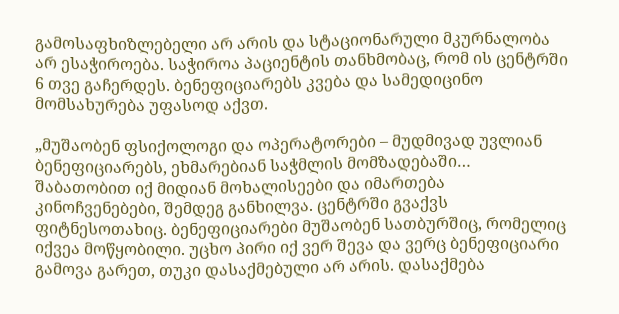გამოსაფხიზლებელი არ არის და სტაციონარული მკურნალობა არ ესაჭიროება. საჭიროა პაციენტის თანხმობაც, რომ ის ცენტრში 6 თვე გაჩერდეს. ბენეფიციარებს კვება და სამედიცინო მომსახურება უფასოდ აქვთ.

„მუშაობენ ფსიქოლოგი და ოპერატორები – მუდმივად უვლიან ბენეფიციარებს, ეხმარებიან საჭმლის მომზადებაში… შაბათობით იქ მიდიან მოხალისეები და იმართება კინოჩვენებები, შემდეგ განხილვა. ცენტრში გვაქვს ფიტნესოთახიც. ბენეფიციარები მუშაობენ სათბურშიც, რომელიც იქვეა მოწყობილი. უცხო პირი იქ ვერ შევა და ვერც ბენეფიციარი გამოვა გარეთ, თუკი დასაქმებული არ არის. დასაქმება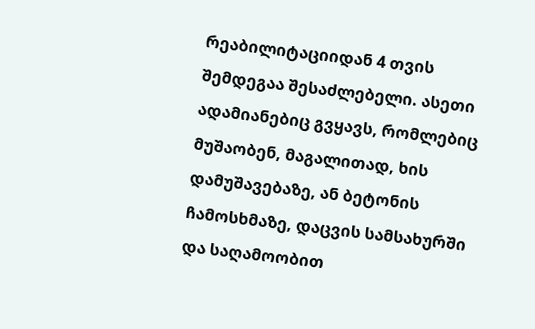რეაბილიტაციიდან 4 თვის შემდეგაა შესაძლებელი. ასეთი ადამიანებიც გვყავს, რომლებიც მუშაობენ, მაგალითად, ხის დამუშავებაზე, ან ბეტონის ჩამოსხმაზე, დაცვის სამსახურში და საღამოობით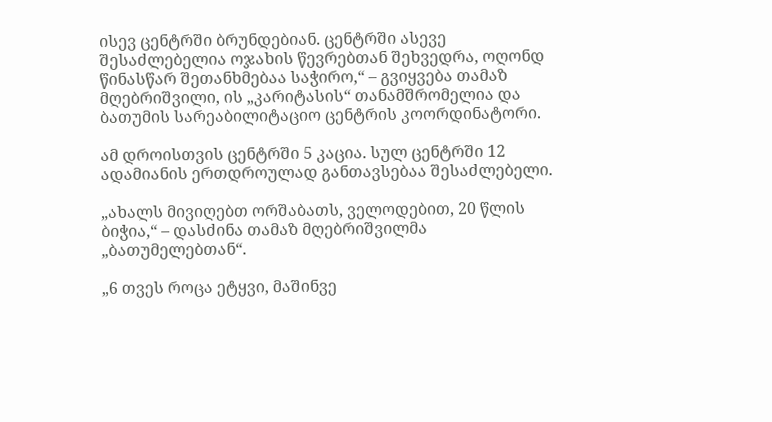ისევ ცენტრში ბრუნდებიან. ცენტრში ასევე შესაძლებელია ოჯახის წევრებთან შეხვედრა, ოღონდ წინასწარ შეთანხმებაა საჭირო,“ – გვიყვება თამაზ მღებრიშვილი, ის „კარიტასის“ თანამშრომელია და ბათუმის სარეაბილიტაციო ცენტრის კოორდინატორი.

ამ დროისთვის ცენტრში 5 კაცია. სულ ცენტრში 12 ადამიანის ერთდროულად განთავსებაა შესაძლებელი.

„ახალს მივიღებთ ორშაბათს, ველოდებით, 20 წლის ბიჭია,“ – დასძინა თამაზ მღებრიშვილმა „ბათუმელებთან“.

„6 თვეს როცა ეტყვი, მაშინვე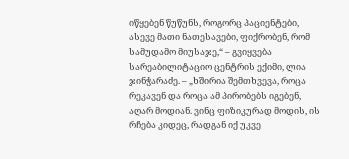იწყებენ წუწუნს, როგორც პაციენტები, ასევე მათი ნათესავები, ფიქრობენ, რომ სამუდამო მიუსაჯე,“ – გვიყვება სარეაბილიტაციო ცენტრის ექიმი, ლია ჯინჭარაძე. – „ხშირია შემთხვევა, როცა რეკავენ და როცა ამ პირობებს იგებენ, აღარ მოდიან. ვინც ფიზიკურად მოდის, ის რჩება კიდეც, რადგან იქ უკვე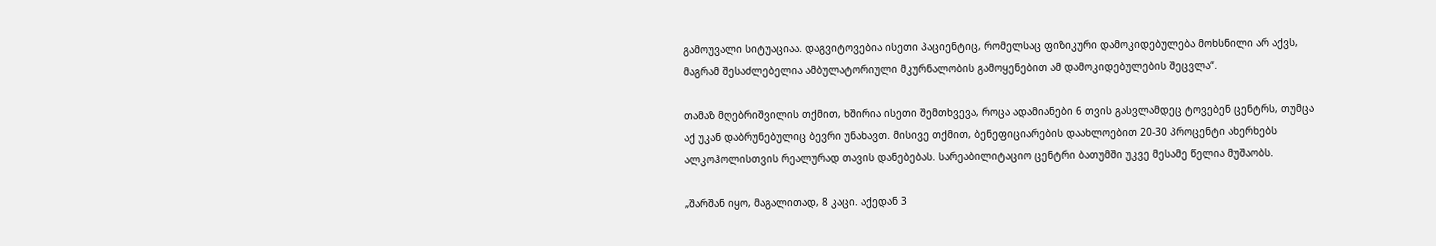გამოუვალი სიტუაციაა. დაგვიტოვებია ისეთი პაციენტიც, რომელსაც ფიზიკური დამოკიდებულება მოხსნილი არ აქვს, მაგრამ შესაძლებელია ამბულატორიული მკურნალობის გამოყენებით ამ დამოკიდებულების შეცვლა“.

თამაზ მღებრიშვილის თქმით, ხშირია ისეთი შემთხვევა, როცა ადამიანები 6 თვის გასვლამდეც ტოვებენ ცენტრს, თუმცა აქ უკან დაბრუნებულიც ბევრი უნახავთ. მისივე თქმით, ბენეფიციარების დაახლოებით 20-30 პროცენტი ახერხებს ალკოჰოლისთვის რეალურად თავის დანებებას. სარეაბილიტაციო ცენტრი ბათუმში უკვე მესამე წელია მუშაობს.

„შარშან იყო, მაგალითად, 8 კაცი. აქედან 3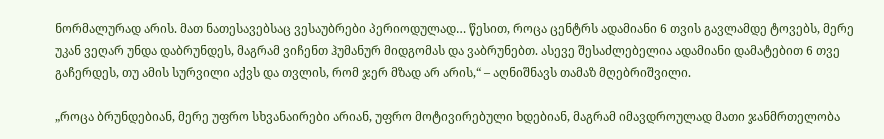ნორმალურად არის. მათ ნათესავებსაც ვესაუბრები პერიოდულად… წესით, როცა ცენტრს ადამიანი 6 თვის გავლამდე ტოვებს, მერე უკან ვეღარ უნდა დაბრუნდეს, მაგრამ ვიჩენთ ჰუმანურ მიდგომას და ვაბრუნებთ. ასევე შესაძლებელია ადამიანი დამატებით 6 თვე გაჩერდეს, თუ ამის სურვილი აქვს და თვლის, რომ ჯერ მზად არ არის,“ – აღნიშნავს თამაზ მღებრიშვილი.

„როცა ბრუნდებიან, მერე უფრო სხვანაირები არიან, უფრო მოტივირებული ხდებიან, მაგრამ იმავდროულად მათი ჯანმრთელობა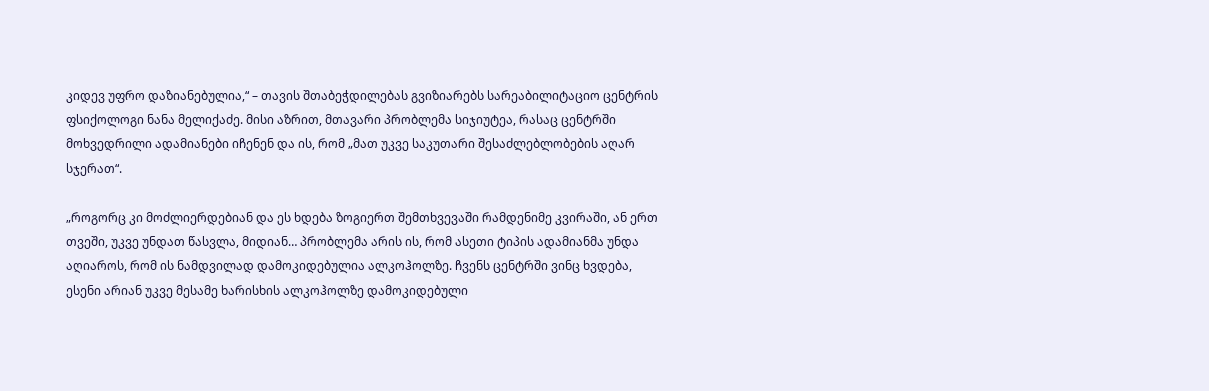კიდევ უფრო დაზიანებულია,“ – თავის შთაბეჭდილებას გვიზიარებს სარეაბილიტაციო ცენტრის ფსიქოლოგი ნანა მელიქაძე. მისი აზრით, მთავარი პრობლემა სიჯიუტეა, რასაც ცენტრში მოხვედრილი ადამიანები იჩენენ და ის, რომ „მათ უკვე საკუთარი შესაძლებლობების აღარ სჯერათ“.

„როგორც კი მოძლიერდებიან და ეს ხდება ზოგიერთ შემთხვევაში რამდენიმე კვირაში, ან ერთ თვეში, უკვე უნდათ წასვლა, მიდიან… პრობლემა არის ის, რომ ასეთი ტიპის ადამიანმა უნდა აღიაროს, რომ ის ნამდვილად დამოკიდებულია ალკოჰოლზე. ჩვენს ცენტრში ვინც ხვდება, ესენი არიან უკვე მესამე ხარისხის ალკოჰოლზე დამოკიდებული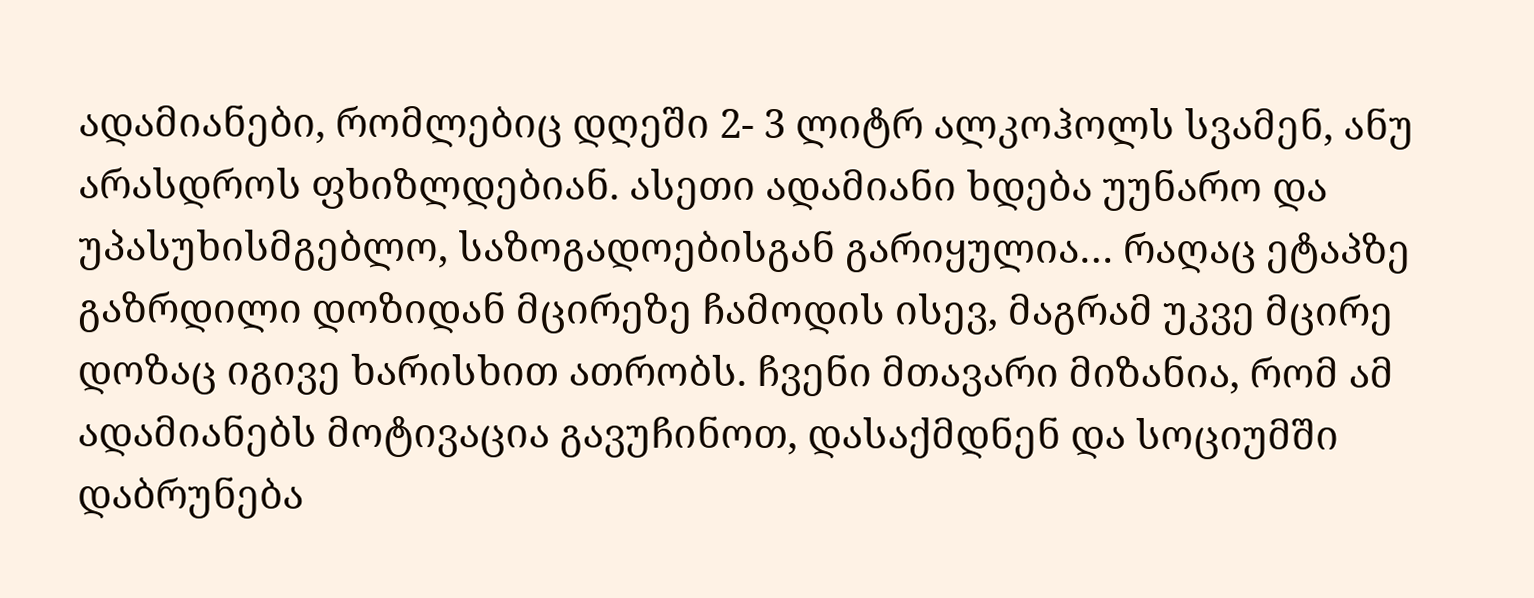ადამიანები, რომლებიც დღეში 2- 3 ლიტრ ალკოჰოლს სვამენ, ანუ არასდროს ფხიზლდებიან. ასეთი ადამიანი ხდება უუნარო და უპასუხისმგებლო, საზოგადოებისგან გარიყულია… რაღაც ეტაპზე გაზრდილი დოზიდან მცირეზე ჩამოდის ისევ, მაგრამ უკვე მცირე დოზაც იგივე ხარისხით ათრობს. ჩვენი მთავარი მიზანია, რომ ამ ადამიანებს მოტივაცია გავუჩინოთ, დასაქმდნენ და სოციუმში დაბრუნება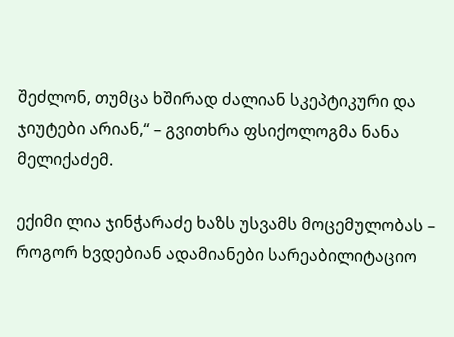შეძლონ, თუმცა ხშირად ძალიან სკეპტიკური და ჯიუტები არიან,“ – გვითხრა ფსიქოლოგმა ნანა მელიქაძემ.

ექიმი ლია ჯინჭარაძე ხაზს უსვამს მოცემულობას – როგორ ხვდებიან ადამიანები სარეაბილიტაციო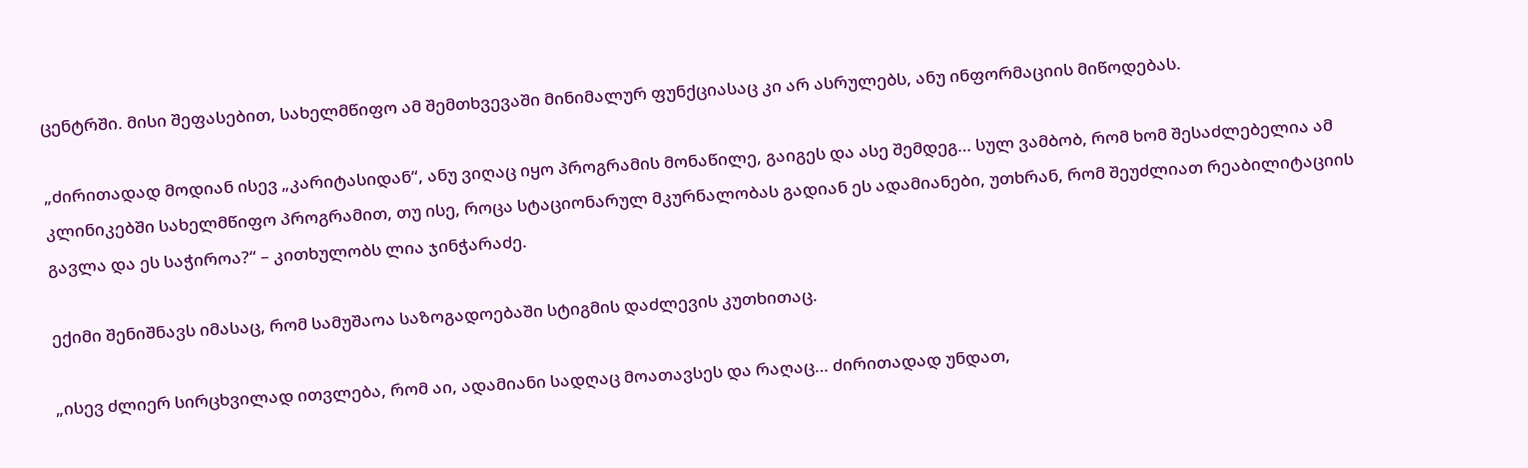ცენტრში. მისი შეფასებით, სახელმწიფო ამ შემთხვევაში მინიმალურ ფუნქციასაც კი არ ასრულებს, ანუ ინფორმაციის მიწოდებას.

„ძირითადად მოდიან ისევ „კარიტასიდან“, ანუ ვიღაც იყო პროგრამის მონაწილე, გაიგეს და ასე შემდეგ… სულ ვამბობ, რომ ხომ შესაძლებელია ამ კლინიკებში სახელმწიფო პროგრამით, თუ ისე, როცა სტაციონარულ მკურნალობას გადიან ეს ადამიანები, უთხრან, რომ შეუძლიათ რეაბილიტაციის გავლა და ეს საჭიროა?“ – კითხულობს ლია ჯინჭარაძე.

ექიმი შენიშნავს იმასაც, რომ სამუშაოა საზოგადოებაში სტიგმის დაძლევის კუთხითაც.

„ისევ ძლიერ სირცხვილად ითვლება, რომ აი, ადამიანი სადღაც მოათავსეს და რაღაც… ძირითადად უნდათ,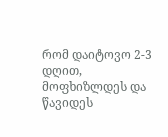რომ დაიტოვო 2-3 დღით, მოფხიზლდეს და წავიდეს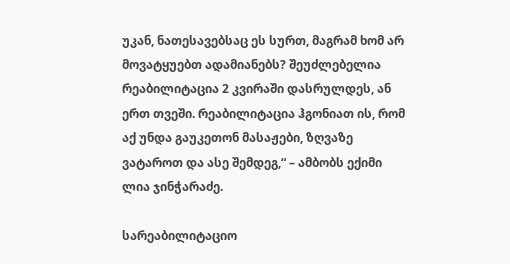უკან, ნათესავებსაც ეს სურთ, მაგრამ ხომ არ მოვატყუებთ ადამიანებს? შეუძლებელია რეაბილიტაცია 2 კვირაში დასრულდეს, ან ერთ თვეში. რეაბილიტაცია ჰგონიათ ის, რომ აქ უნდა გაუკეთონ მასაჟები, ზღვაზე ვატაროთ და ასე შემდეგ,“ – ამბობს ექიმი ლია ჯინჭარაძე.

სარეაბილიტაციო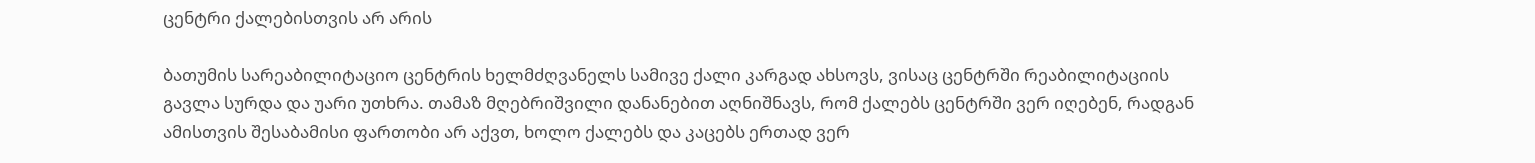ცენტრი ქალებისთვის არ არის

ბათუმის სარეაბილიტაციო ცენტრის ხელმძღვანელს სამივე ქალი კარგად ახსოვს, ვისაც ცენტრში რეაბილიტაციის გავლა სურდა და უარი უთხრა. თამაზ მღებრიშვილი დანანებით აღნიშნავს, რომ ქალებს ცენტრში ვერ იღებენ, რადგან ამისთვის შესაბამისი ფართობი არ აქვთ, ხოლო ქალებს და კაცებს ერთად ვერ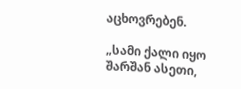აცხოვრებენ.

„სამი ქალი იყო შარშან ასეთი,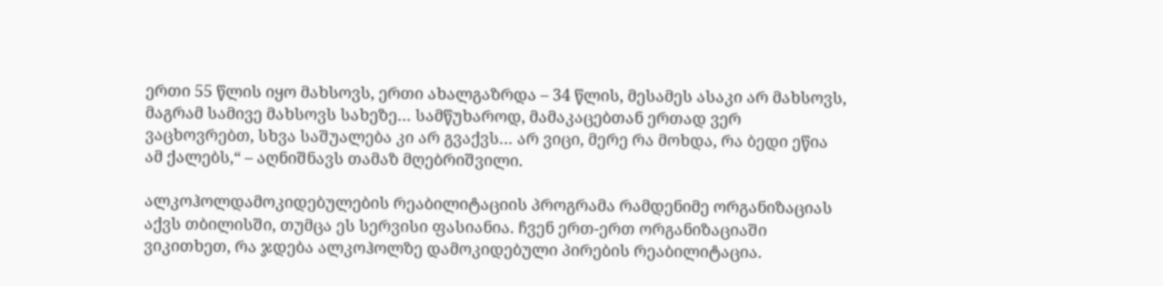ერთი 55 წლის იყო მახსოვს, ერთი ახალგაზრდა – 34 წლის, მესამეს ასაკი არ მახსოვს, მაგრამ სამივე მახსოვს სახეზე… სამწუხაროდ, მამაკაცებთან ერთად ვერ ვაცხოვრებთ, სხვა საშუალება კი არ გვაქვს… არ ვიცი, მერე რა მოხდა, რა ბედი ეწია ამ ქალებს,“ – აღნიშნავს თამაზ მღებრიშვილი.

ალკოჰოლდამოკიდებულების რეაბილიტაციის პროგრამა რამდენიმე ორგანიზაციას აქვს თბილისში, თუმცა ეს სერვისი ფასიანია. ჩვენ ერთ-ერთ ორგანიზაციაში ვიკითხეთ, რა ჯდება ალკოჰოლზე დამოკიდებული პირების რეაბილიტაცია.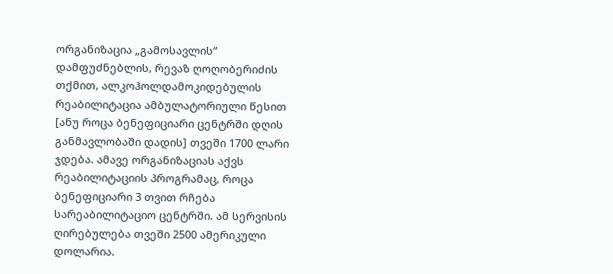ორგანიზაცია „გამოსავლის“ დამფუძნებლის, რევაზ ღოღობერიძის თქმით, ალკოჰოლდამოკიდებულის რეაბილიტაცია ამბულატორიული წესით [ანუ როცა ბენეფიციარი ცენტრში დღის განმავლობაში დადის] თვეში 1700 ლარი ჯდება. ამავე ორგანიზაციას აქვს რეაბილიტაციის პროგრამაც, როცა ბენეფიციარი 3 თვით რჩება სარეაბილიტაციო ცენტრში. ამ სერვისის ღირებულება თვეში 2500 ამერიკული დოლარია.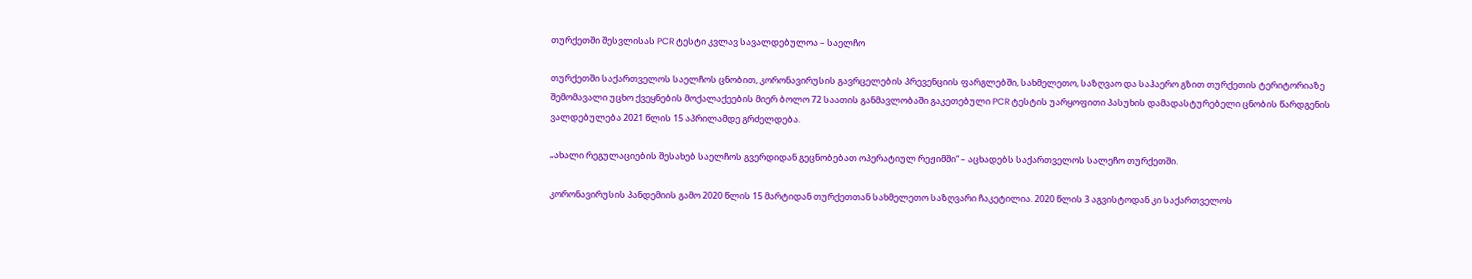თურქეთში შესვლისას PCR ტესტი კვლავ სავალდებულოა – საელჩო

თურქეთში საქართველოს საელჩოს ცნობით, კორონავირუსის გავრცელების პრევენციის ფარგლებში, სახმელეთო, საზღვაო და საჰაერო გზით თურქეთის ტერიტორიაზე შემომავალი უცხო ქვეყნების მოქალაქეების მიერ ბოლო 72 საათის განმავლობაში გაკეთებული PCR ტესტის უარყოფითი პასუხის დამადასტურებელი ცნობის წარდგენის ვალდებულება 2021 წლის 15 აპრილამდე გრძელდება.

„ახალი რეგულაციების შესახებ საელჩოს გვერდიდან გეცნობებათ ოპერატიულ რეჟიმში“ – აცხადებს საქართველოს სალეჩო თურქეთში.

კორონავირუსის პანდემიის გამო 2020 წლის 15 მარტიდან თურქეთთან სახმელეთო საზღვარი ჩაკეტილია. 2020 წლის 3 აგვისტოდან კი საქართველოს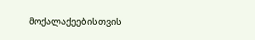მოქალაქეებისთვის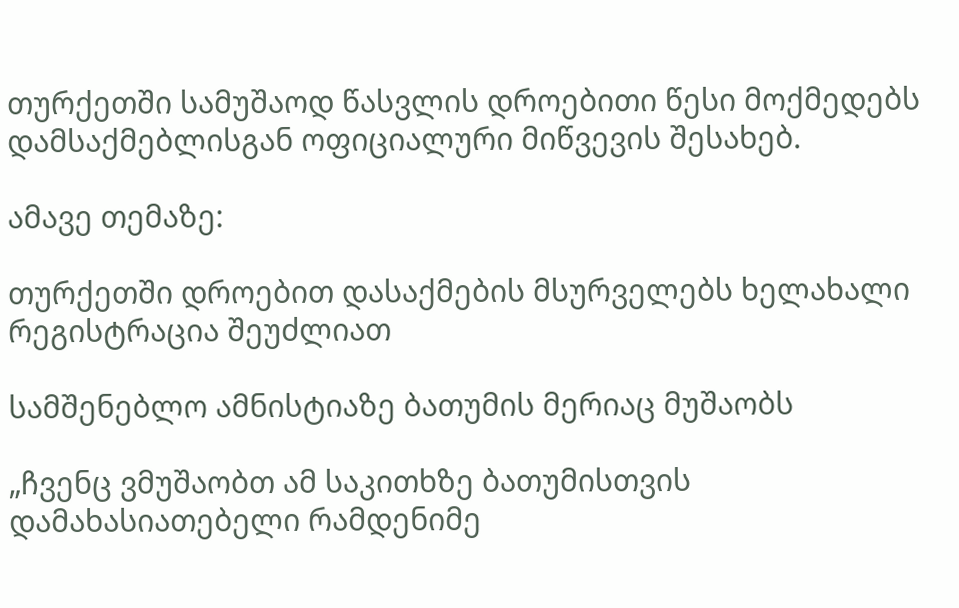თურქეთში სამუშაოდ წასვლის დროებითი წესი მოქმედებს დამსაქმებლისგან ოფიციალური მიწვევის შესახებ.

ამავე თემაზე:

თურქეთში დროებით დასაქმების მსურველებს ხელახალი რეგისტრაცია შეუძლიათ

სამშენებლო ამნისტიაზე ბათუმის მერიაც მუშაობს

„ჩვენც ვმუშაობთ ამ საკითხზე ბათუმისთვის დამახასიათებელი რამდენიმე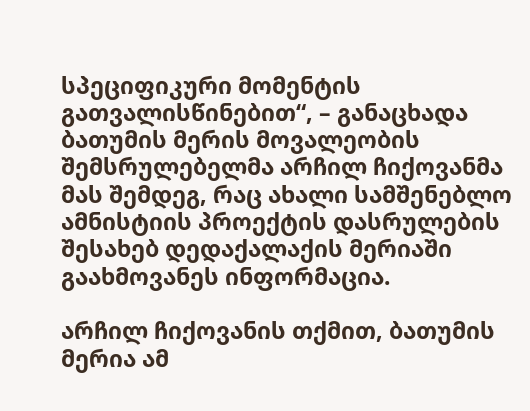სპეციფიკური მომენტის გათვალისწინებით“, – განაცხადა ბათუმის მერის მოვალეობის შემსრულებელმა არჩილ ჩიქოვანმა მას შემდეგ, რაც ახალი სამშენებლო ამნისტიის პროექტის დასრულების შესახებ დედაქალაქის მერიაში გაახმოვანეს ინფორმაცია.

არჩილ ჩიქოვანის თქმით, ბათუმის მერია ამ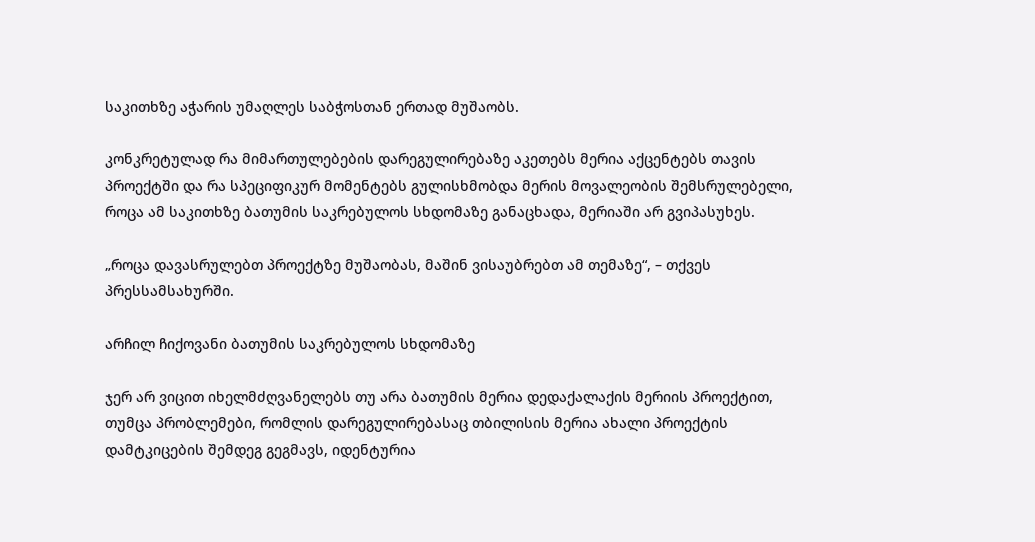საკითხზე აჭარის უმაღლეს საბჭოსთან ერთად მუშაობს.

კონკრეტულად რა მიმართულებების დარეგულირებაზე აკეთებს მერია აქცენტებს თავის პროექტში და რა სპეციფიკურ მომენტებს გულისხმობდა მერის მოვალეობის შემსრულებელი, როცა ამ საკითხზე ბათუმის საკრებულოს სხდომაზე განაცხადა, მერიაში არ გვიპასუხეს.

„როცა დავასრულებთ პროექტზე მუშაობას, მაშინ ვისაუბრებთ ამ თემაზე“, – თქვეს პრესსამსახურში.

არჩილ ჩიქოვანი ბათუმის საკრებულოს სხდომაზე

ჯერ არ ვიცით იხელმძღვანელებს თუ არა ბათუმის მერია დედაქალაქის მერიის პროექტით, თუმცა პრობლემები, რომლის დარეგულირებასაც თბილისის მერია ახალი პროექტის დამტკიცების შემდეგ გეგმავს, იდენტურია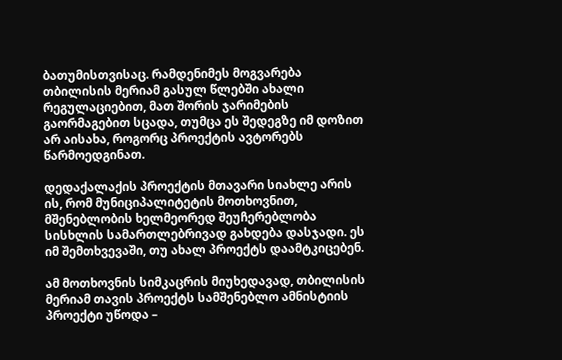ბათუმისთვისაც. რამდენიმეს მოგვარება თბილისის მერიამ გასულ წლებში ახალი რეგულაციებით, მათ შორის ჯარიმების გაორმაგებით სცადა, თუმცა ეს შედეგზე იმ დოზით არ აისახა, როგორც პროექტის ავტორებს წარმოედგინათ.

დედაქალაქის პროექტის მთავარი სიახლე არის ის, რომ მუნიციპალიტეტის მოთხოვნით, მშენებლობის ხელმეორედ შეუჩერებლობა სისხლის სამართლებრივად გახდება დასჯადი. ეს იმ შემთხვევაში, თუ ახალ პროექტს დაამტკიცებენ.

ამ მოთხოვნის სიმკაცრის მიუხედავად, თბილისის მერიამ თავის პროექტს სამშენებლო ამნისტიის პროექტი უწოდა –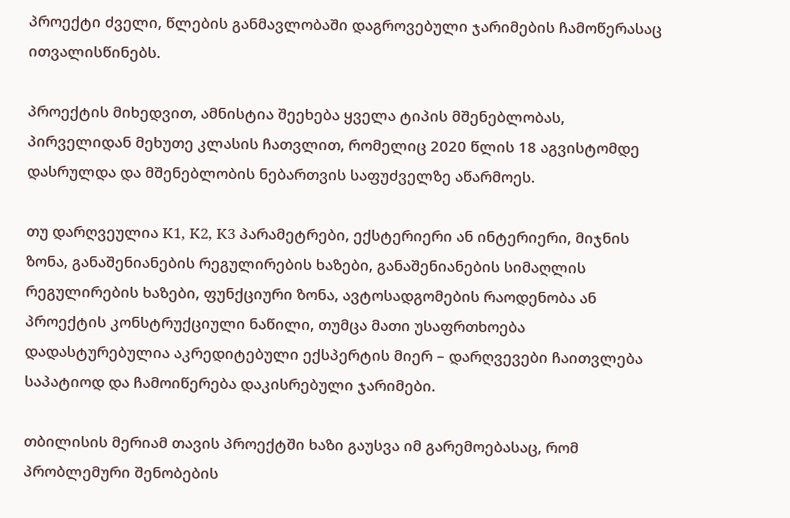პროექტი ძველი, წლების განმავლობაში დაგროვებული ჯარიმების ჩამოწერასაც ითვალისწინებს.

პროექტის მიხედვით, ამნისტია შეეხება ყველა ტიპის მშენებლობას, პირველიდან მეხუთე კლასის ჩათვლით, რომელიც 2020 წლის 18 აგვისტომდე დასრულდა და მშენებლობის ნებართვის საფუძველზე აწარმოეს.

თუ დარღვეულია K1, K2, K3 პარამეტრები, ექსტერიერი ან ინტერიერი, მიჯნის ზონა, განაშენიანების რეგულირების ხაზები, განაშენიანების სიმაღლის რეგულირების ხაზები, ფუნქციური ზონა, ავტოსადგომების რაოდენობა ან პროექტის კონსტრუქციული ნაწილი, თუმცა მათი უსაფრთხოება დადასტურებულია აკრედიტებული ექსპერტის მიერ – დარღვევები ჩაითვლება საპატიოდ და ჩამოიწერება დაკისრებული ჯარიმები.

თბილისის მერიამ თავის პროექტში ხაზი გაუსვა იმ გარემოებასაც, რომ პრობლემური შენობების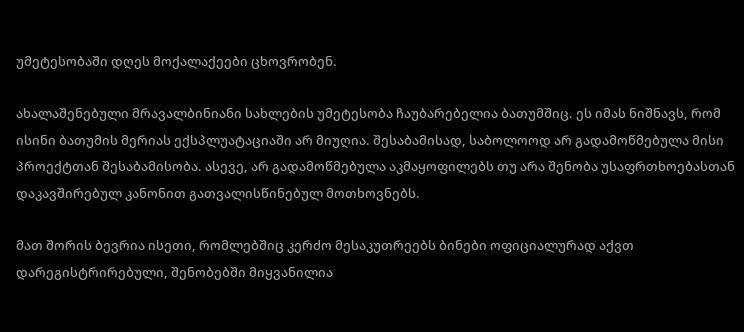უმეტესობაში დღეს მოქალაქეები ცხოვრობენ.

ახალაშენებული მრავალბინიანი სახლების უმეტესობა ჩაუბარებელია ბათუმშიც. ეს იმას ნიშნავს, რომ  ისინი ბათუმის მერიას ექსპლუატაციაში არ მიუღია. შესაბამისად, საბოლოოდ არ გადამოწმებულა მისი პროექტთან შესაბამისობა. ასევე, არ გადამოწმებულა აკმაყოფილებს თუ არა შენობა უსაფრთხოებასთან დაკავშირებულ კანონით გათვალისწინებულ მოთხოვნებს.

მათ შორის ბევრია ისეთი, რომლებშიც კერძო მესაკუთრეებს ბინები ოფიციალურად აქვთ დარეგისტრირებული, შენობებში მიყვანილია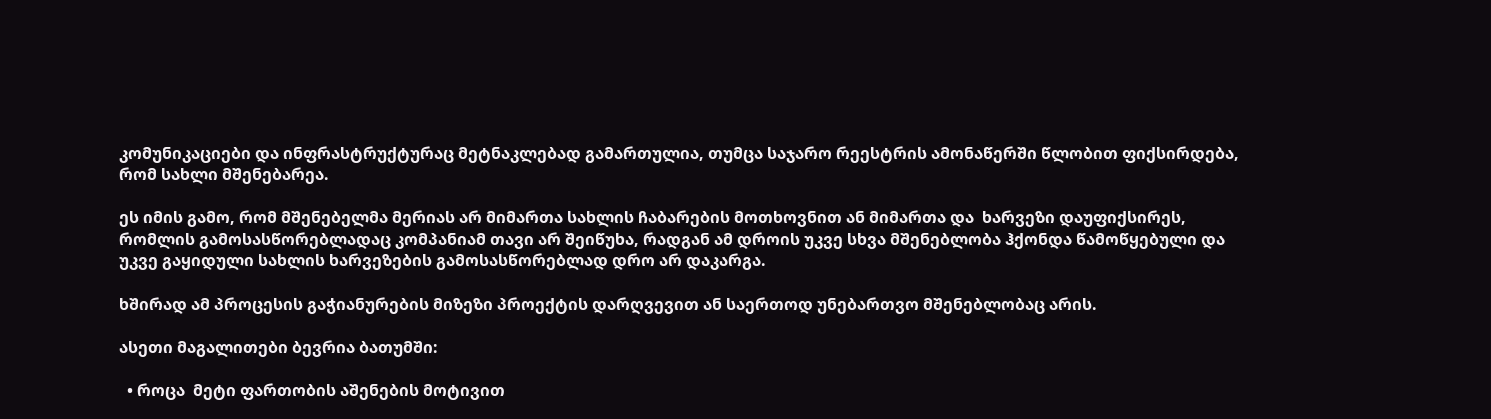კომუნიკაციები და ინფრასტრუქტურაც მეტნაკლებად გამართულია, თუმცა საჯარო რეესტრის ამონაწერში წლობით ფიქსირდება, რომ სახლი მშენებარეა.

ეს იმის გამო, რომ მშენებელმა მერიას არ მიმართა სახლის ჩაბარების მოთხოვნით ან მიმართა და  ხარვეზი დაუფიქსირეს, რომლის გამოსასწორებლადაც კომპანიამ თავი არ შეიწუხა, რადგან ამ დროის უკვე სხვა მშენებლობა ჰქონდა წამოწყებული და უკვე გაყიდული სახლის ხარვეზების გამოსასწორებლად დრო არ დაკარგა.

ხშირად ამ პროცესის გაჭიანურების მიზეზი პროექტის დარღვევით ან საერთოდ უნებართვო მშენებლობაც არის.

ასეთი მაგალითები ბევრია ბათუმში:

  • როცა  მეტი ფართობის აშენების მოტივით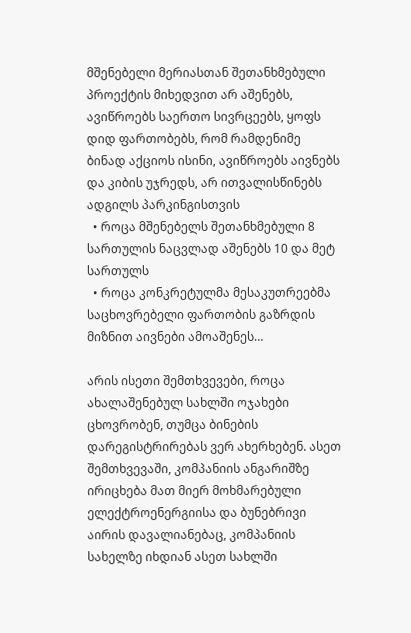მშენებელი მერიასთან შეთანხმებული პროექტის მიხედვით არ აშენებს, ავიწროებს საერთო სივრცეებს, ყოფს დიდ ფართობებს, რომ რამდენიმე ბინად აქციოს ისინი, ავიწროებს აივნებს და კიბის უჯრედს, არ ითვალისწინებს ადგილს პარკინგისთვის
  • როცა მშენებელს შეთანხმებული 8 სართულის ნაცვლად აშენებს 10 და მეტ სართულს
  • როცა კონკრეტულმა მესაკუთრეებმა საცხოვრებელი ფართობის გაზრდის მიზნით აივნები ამოაშენეს…

არის ისეთი შემთხვევები, როცა ახალაშენებულ სახლში ოჯახები ცხოვრობენ, თუმცა ბინების დარეგისტრირებას ვერ ახერხებენ. ასეთ შემთხვევაში, კომპანიის ანგარიშზე ირიცხება მათ მიერ მოხმარებული ელექტროენერგიისა და ბუნებრივი აირის დავალიანებაც, კომპანიის სახელზე იხდიან ასეთ სახლში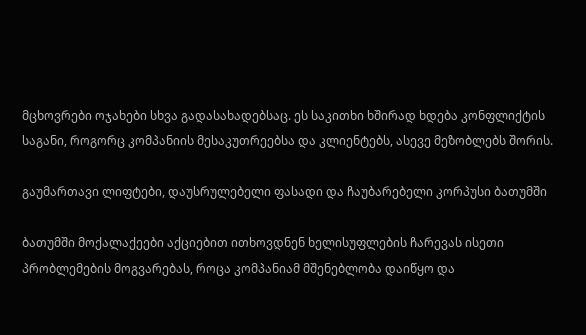მცხოვრები ოჯახები სხვა გადასახადებსაც. ეს საკითხი ხშირად ხდება კონფლიქტის საგანი, როგორც კომპანიის მესაკუთრეებსა და კლიენტებს, ასევე მეზობლებს შორის.

გაუმართავი ლიფტები, დაუსრულებელი ფასადი და ჩაუბარებელი კორპუსი ბათუმში

ბათუმში მოქალაქეები აქციებით ითხოვდნენ ხელისუფლების ჩარევას ისეთი პრობლემების მოგვარებას, როცა კომპანიამ მშენებლობა დაიწყო და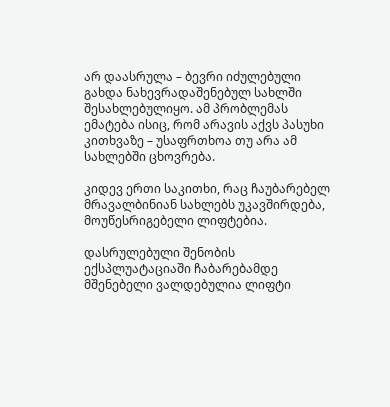არ დაასრულა – ბევრი იძულებული გახდა ნახევრადაშენებულ სახლში შესახლებულიყო. ამ პრობლემას ემატება ისიც, რომ არავის აქვს პასუხი კითხვაზე – უსაფრთხოა თუ არა ამ სახლებში ცხოვრება.

კიდევ ერთი საკითხი, რაც ჩაუბარებელ მრავალბინიან სახლებს უკავშირდება, მოუწესრიგებელი ლიფტებია.

დასრულებული შენობის ექსპლუატაციაში ჩაბარებამდე მშენებელი ვალდებულია ლიფტი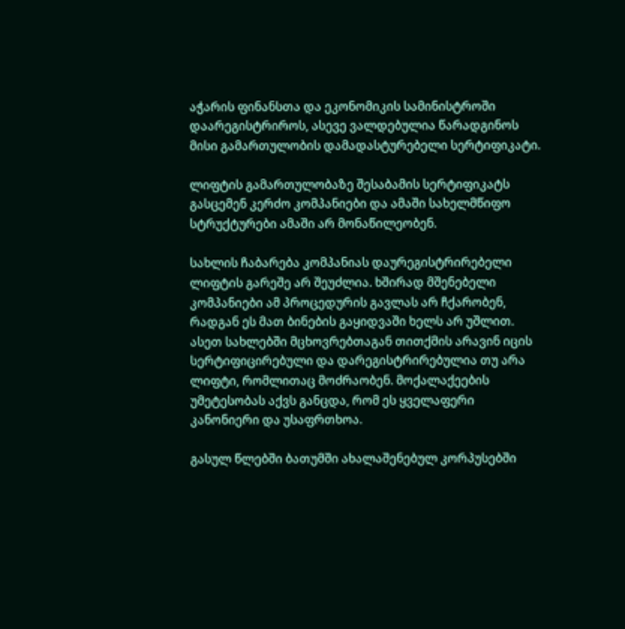აჭარის ფინანსთა და ეკონომიკის სამინისტროში დაარეგისტრიროს, ასევე ვალდებულია წარადგინოს მისი გამართულობის დამადასტურებელი სერტიფიკატი.

ლიფტის გამართულობაზე შესაბამის სერტიფიკატს გასცემენ კერძო კომპანიები და ამაში სახელმწიფო სტრუქტურები ამაში არ მონაწილეობენ.

სახლის ჩაბარება კომპანიას დაურეგისტრირებელი ლიფტის გარეშე არ შეუძლია. ხშირად მშენებელი კომპანიები ამ პროცედურის გავლას არ ჩქარობენ, რადგან ეს მათ ბინების გაყიდვაში ხელს არ უშლით. ასეთ სახლებში მცხოვრებთაგან თითქმის არავინ იცის სერტიფიცირებული და დარეგისტრირებულია თუ არა ლიფტი, რომლითაც მოძრაობენ. მოქალაქეების უმეტესობას აქვს განცდა, რომ ეს ყველაფერი კანონიერი და უსაფრთხოა.

გასულ წლებში ბათუმში ახალაშენებულ კორპუსებში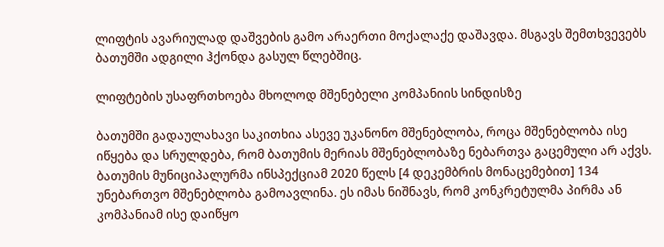ლიფტის ავარიულად დაშვების გამო არაერთი მოქალაქე დაშავდა. მსგავს შემთხვევებს ბათუმში ადგილი ჰქონდა გასულ წლებშიც.

ლიფტების უსაფრთხოება მხოლოდ მშენებელი კომპანიის სინდისზე

ბათუმში გადაულახავი საკითხია ასევე უკანონო მშენებლობა, როცა მშენებლობა ისე იწყება და სრულდება, რომ ბათუმის მერიას მშენებლობაზე ნებართვა გაცემული არ აქვს.  ბათუმის მუნიციპალურმა ინსპექციამ 2020 წელს [4 დეკემბრის მონაცემებით] 134 უნებართვო მშენებლობა გამოავლინა. ეს იმას ნიშნავს, რომ კონკრეტულმა პირმა ან კომპანიამ ისე დაიწყო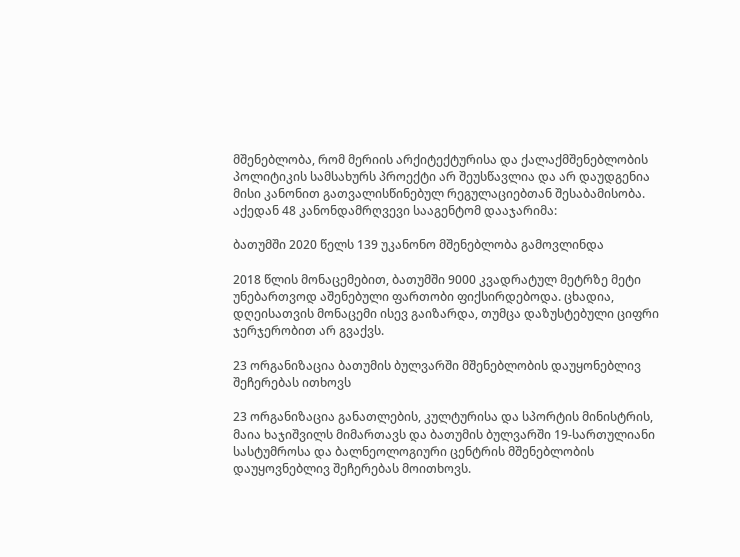მშენებლობა, რომ მერიის არქიტექტურისა და ქალაქმშენებლობის პოლიტიკის სამსახურს პროექტი არ შეუსწავლია და არ დაუდგენია მისი კანონით გათვალისწინებულ რეგულაციებთან შესაბამისობა. აქედან 48 კანონდამრღვევი სააგენტომ დააჯარიმა:

ბათუმში 2020 წელს 139 უკანონო მშენებლობა გამოვლინდა

2018 წლის მონაცემებით, ბათუმში 9000 კვადრატულ მეტრზე მეტი უნებართვოდ აშენებული ფართობი ფიქსირდებოდა. ცხადია, დღეისათვის მონაცემი ისევ გაიზარდა, თუმცა დაზუსტებული ციფრი ჯერჯერობით არ გვაქვს.

23 ორგანიზაცია ბათუმის ბულვარში მშენებლობის დაუყონებლივ შეჩერებას ითხოვს

23 ორგანიზაცია განათლების, კულტურისა და სპორტის მინისტრის, მაია ხაჯიშვილს მიმართავს და ბათუმის ბულვარში 19-სართულიანი სასტუმროსა და ბალნეოლოგიური ცენტრის მშენებლობის დაუყოვნებლივ შეჩერებას მოითხოვს.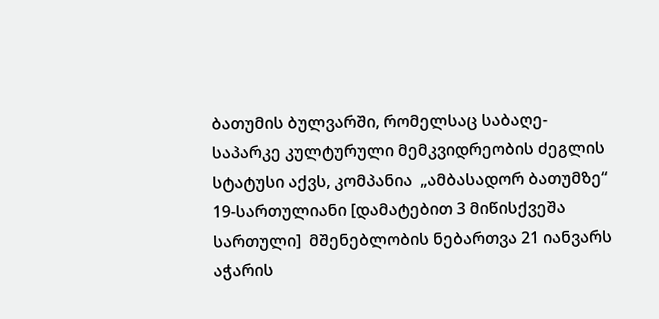ბათუმის ბულვარში, რომელსაც საბაღე-საპარკე კულტურული მემკვიდრეობის ძეგლის სტატუსი აქვს, კომპანია  „ამბასადორ ბათუმზე“ 19-სართულიანი [დამატებით 3 მიწისქვეშა სართული]  მშენებლობის ნებართვა 21 იანვარს აჭარის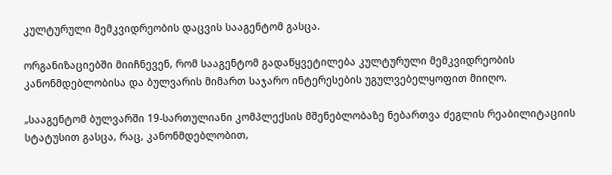კულტურული მემკვიდრეობის დაცვის სააგენტომ გასცა.

ორგანიზაციებში მიიჩნევენ, რომ სააგენტომ გადაწყვეტილება კულტურული მემკვიდრეობის კანონმდებლობისა და ბულვარის მიმართ საჯარო ინტერესების უგულვებელყოფით მიიღო.

„სააგენტომ ბულვარში 19-სართულიანი კომპლექსის მშენებლობაზე ნებართვა ძეგლის რეაბილიტაციის სტატუსით გასცა, რაც, კანონმდებლობით,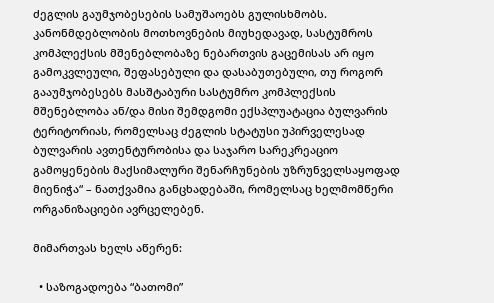ძეგლის გაუმჯობესების სამუშაოებს გულისხმობს. კანონმდებლობის მოთხოვნების მიუხედავად, სასტუმროს კომპლექსის მშენებლობაზე ნებართვის გაცემისას არ იყო გამოკვლეული, შეფასებული და დასაბუთებული, თუ როგორ გააუმჯობესებს მასშტაბური სასტუმრო კომპლექსის მშენებლობა ან/და მისი შემდგომი ექსპლუატაცია ბულვარის ტერიტორიას, რომელსაც ძეგლის სტატუსი უპირველესად ბულვარის ავთენტურობისა და საჯარო სარეკრეაციო გამოყენების მაქსიმალური შენარჩუნების უზრუნველსაყოფად მიენიჭა“ – ნათქვამია განცხადებაში, რომელსაც ხელმომწერი ორგანიზაციები ავრცელებენ.

მიმართვას ხელს აწერენ:

  • საზოგადოება “ბათომი”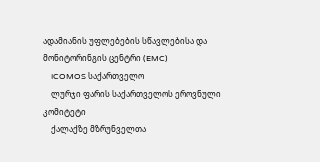ადამიანის უფლებების სწავლებისა და მონიტორინგის ცენტრი (EMC)
    ICOMOS საქართველო
    ლურჯი ფარის საქართველოს ეროვნული კომიტეტი
    ქალაქზე მზრუნველთა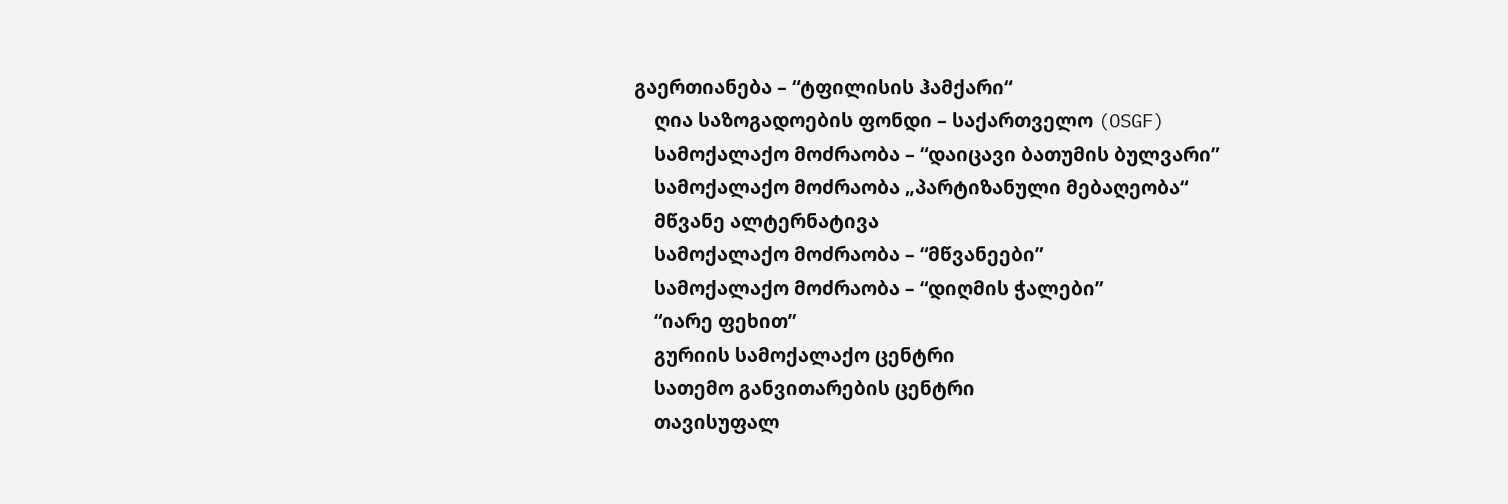გაერთიანება – “ტფილისის ჰამქარი“
    ღია საზოგადოების ფონდი – საქართველო (OSGF)
    სამოქალაქო მოძრაობა – “დაიცავი ბათუმის ბულვარი”
    სამოქალაქო მოძრაობა „პარტიზანული მებაღეობა“
    მწვანე ალტერნატივა
    სამოქალაქო მოძრაობა – “მწვანეები”
    სამოქალაქო მოძრაობა – “დიღმის ჭალები”
    “იარე ფეხით”
    გურიის სამოქალაქო ცენტრი
    სათემო განვითარების ცენტრი
    თავისუფალ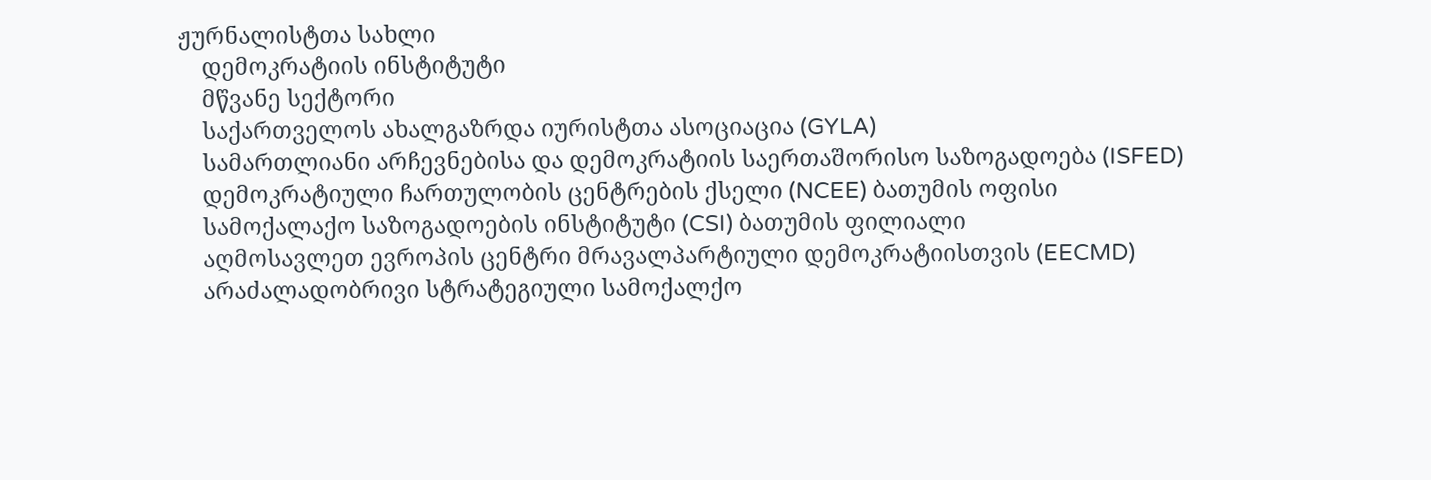ჟურნალისტთა სახლი
    დემოკრატიის ინსტიტუტი
    მწვანე სექტორი
    საქართველოს ახალგაზრდა იურისტთა ასოციაცია (GYLA)
    სამართლიანი არჩევნებისა და დემოკრატიის საერთაშორისო საზოგადოება (ISFED)
    დემოკრატიული ჩართულობის ცენტრების ქსელი (NCEE) ბათუმის ოფისი
    სამოქალაქო საზოგადოების ინსტიტუტი (CSI) ბათუმის ფილიალი
    აღმოსავლეთ ევროპის ცენტრი მრავალპარტიული დემოკრატიისთვის (EECMD)
    არაძალადობრივი სტრატეგიული სამოქალქო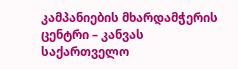კამპანიების მხარდამჭერის ცენტრი – კანვას საქართველო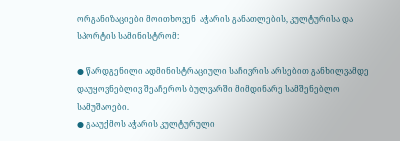ორგანიზაციები მოითხოვენ  აჭარის განათლების, კულტურისა და სპორტის სამინისტრომ:

● წარდგენილი ადმინისტრაციული საჩივრის არსებით განხილვამდე დაუყოვნებლივ შეაჩეროს ბულვარში მიმდინარე სამშენებლო სამუშაოები.
● გააუქმოს აჭარის კულტურული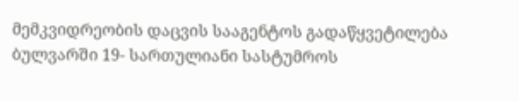მემკვიდრეობის დაცვის სააგენტოს გადაწყვეტილება ბულვარში 19- სართულიანი სასტუმროს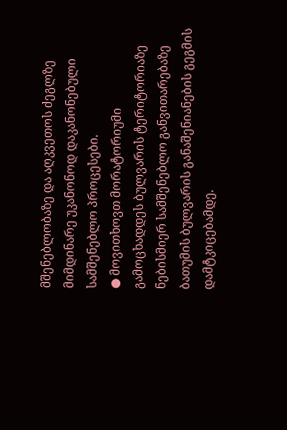მშენებლობაზე და აღკვეთოს ძეგლზე მიმდინარე უკანონოდ დაკანონებული სამშენებლო პროცესები.
● მოვითხოვთ მორატორიუმი გამოცხადდეს ბულვარის ტერიტორიაზე ნებისმიერ სამშენებლო განვითარებაზე ბათუმის ბულვარის განაშენიანების გეგმის დამტკიცებამდე.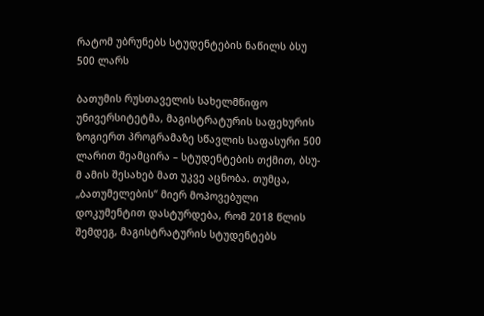რატომ უბრუნებს სტუდენტების ნაწილს ბსუ 500 ლარს

ბათუმის რუსთაველის სახელმწიფო უნივერსიტეტმა, მაგისტრატურის საფეხურის ზოგიერთ პროგრამაზე სწავლის საფასური 500 ლარით შეამცირა – სტუდენტების თქმით, ბსუ-მ ამის შესახებ მათ უკვე აცნობა. თუმცა, „ბათუმელების“ მიერ მოპოვებული დოკუმენტით დასტურდება, რომ 2018 წლის შემდეგ, მაგისტრატურის სტუდენტებს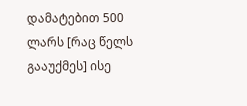დამატებით 500 ლარს [რაც წელს გააუქმეს] ისე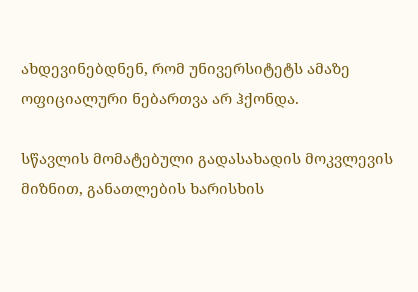ახდევინებდნენ, რომ უნივერსიტეტს ამაზე ოფიციალური ნებართვა არ ჰქონდა.

სწავლის მომატებული გადასახადის მოკვლევის მიზნით, განათლების ხარისხის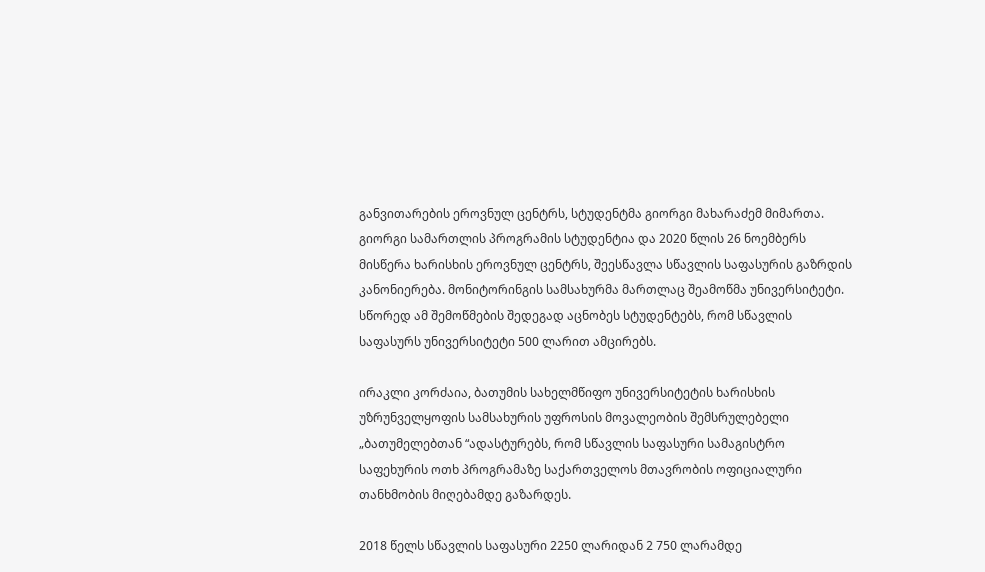განვითარების ეროვნულ ცენტრს, სტუდენტმა გიორგი მახარაძემ მიმართა. გიორგი სამართლის პროგრამის სტუდენტია და 2020 წლის 26 ნოემბერს მისწერა ხარისხის ეროვნულ ცენტრს, შეესწავლა სწავლის საფასურის გაზრდის კანონიერება. მონიტორინგის სამსახურმა მართლაც შეამოწმა უნივერსიტეტი. სწორედ ამ შემოწმების შედეგად აცნობეს სტუდენტებს, რომ სწავლის საფასურს უნივერსიტეტი 500 ლარით ამცირებს.

ირაკლი კორძაია, ბათუმის სახელმწიფო უნივერსიტეტის ხარისხის უზრუნველყოფის სამსახურის უფროსის მოვალეობის შემსრულებელი „ბათუმელებთან “ადასტურებს, რომ სწავლის საფასური სამაგისტრო საფეხურის ოთხ პროგრამაზე საქართველოს მთავრობის ოფიციალური თანხმობის მიღებამდე გაზარდეს.

2018 წელს სწავლის საფასური 2250 ლარიდან 2 750 ლარამდე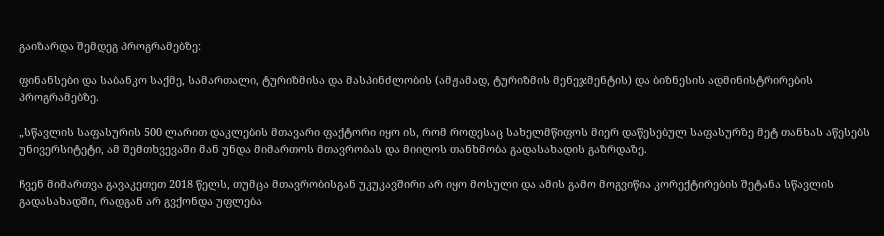გაიზარდა შემდეგ პროგრამებზე:

ფინანსები და საბანკო საქმე, სამართალი, ტურიზმისა და მასპინძლობის (ამჟამად, ტურიზმის მენეჯმენტის) და ბიზნესის ადმინისტრირების პროგრამებზე.

„სწავლის საფასურის 500 ლარით დაკლების მთავარი ფაქტორი იყო ის, რომ როდესაც სახელმწიფოს მიერ დაწესებულ საფასურზე მეტ თანხას აწესებს უნივერსიტეტი, ამ შემთხვევაში მან უნდა მიმართოს მთავრობას და მიიღოს თანხმობა გადასახადის გაზრდაზე.

ჩვენ მიმართვა გავაკეთეთ 2018 წელს, თუმცა მთავრობისგან უკუკავშირი არ იყო მოსული და ამის გამო მოგვიწია კორექტირების შეტანა სწავლის გადასახადში, რადგან არ გვქონდა უფლება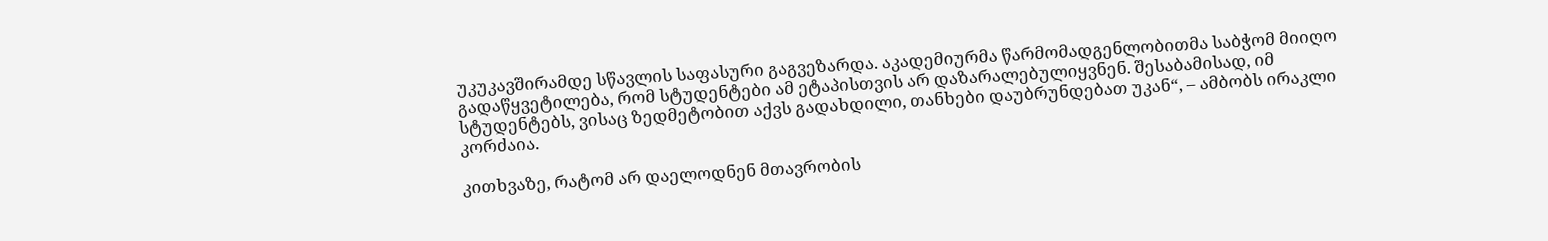უკუკავშირამდე სწავლის საფასური გაგვეზარდა. აკადემიურმა წარმომადგენლობითმა საბჭომ მიიღო გადაწყვეტილება, რომ სტუდენტები ამ ეტაპისთვის არ დაზარალებულიყვნენ. შესაბამისად, იმ სტუდენტებს, ვისაც ზედმეტობით აქვს გადახდილი, თანხები დაუბრუნდებათ უკან“, – ამბობს ირაკლი კორძაია.

კითხვაზე, რატომ არ დაელოდნენ მთავრობის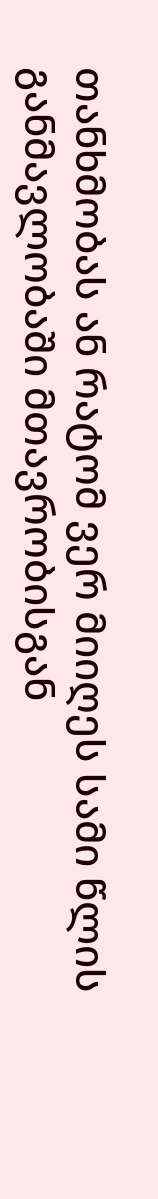თანხმობას ან რატომ ვერ მიიღეს სამი წლის განმავლობაში მთავრობისგან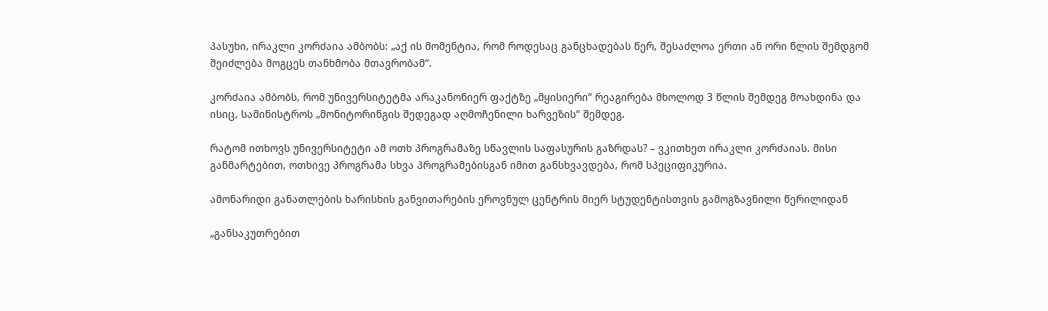პასუხი, ირაკლი კორძაია ამბობს: „აქ ის მომენტია, რომ როდესაც განცხადებას წერ, შესაძლოა ერთი ან ორი წლის შემდგომ შეიძლება მოგცეს თანხმობა მთავრობამ“.

კორძაია ამბობს, რომ უნივერსიტეტმა არაკანონიერ ფაქტზე „მყისიერი“ რეაგირება მხოლოდ 3 წლის შემდეგ მოახდინა და ისიც, სამინისტროს „მონიტორინგის შედეგად აღმოჩენილი ხარვეზის“ შემდეგ.

რატომ ითხოვს უნივერსიტეტი ამ ოთხ პროგრამაზე სწავლის საფასურის გაზრდას? – ვკითხეთ ირაკლი კორძაიას. მისი განმარტებით, ოთხივე პროგრამა სხვა პროგრამებისგან იმით განსხვავდება, რომ სპეციფიკურია.

ამონარიდი განათლების ხარისხის განვითარების ეროვნულ ცენტრის მიერ სტუდენტისთვის გამოგზავნილი წერილიდან

„განსაკუთრებით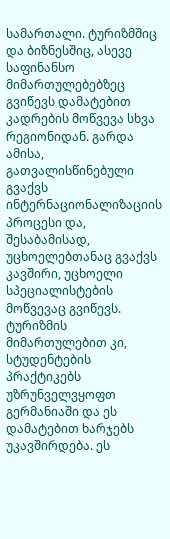სამართალი. ტურიზმშიც და ბიზნესშიც, ასევე საფინანსო მიმართულებებზეც გვიწევს დამატებით კადრების მოწვევა სხვა რეგიონიდან. გარდა ამისა, გათვალისწინებული გვაქვს ინტერნაციონალიზაციის პროცესი და, შესაბამისად, უცხოელებთანაც გვაქვს კავშირი, უცხოელი სპეციალისტების მოწვევაც გვიწევს. ტურიზმის მიმართულებით კი, სტუდენტების პრაქტიკებს უზრუნველვყოფთ გერმანიაში და ეს დამატებით ხარჯებს უკავშირდება. ეს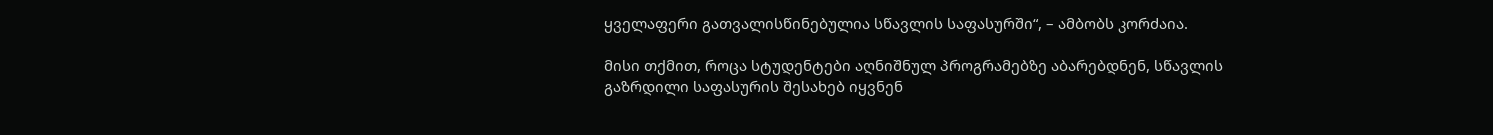ყველაფერი გათვალისწინებულია სწავლის საფასურში“, – ამბობს კორძაია.

მისი თქმით, როცა სტუდენტები აღნიშნულ პროგრამებზე აბარებდნენ, სწავლის გაზრდილი საფასურის შესახებ იყვნენ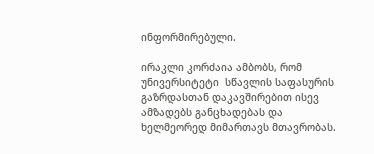ინფორმირებული.

ირაკლი კორძაია ამბობს, რომ უნივერსიტეტი  სწავლის საფასურის გაზრდასთან დაკავშირებით ისევ ამზადებს განცხადებას და ხელმეორედ მიმართავს მთავრობას.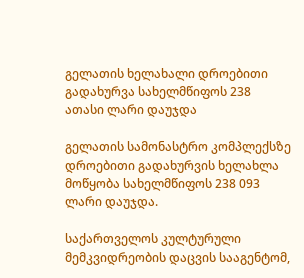გელათის ხელახალი დროებითი გადახურვა სახელმწიფოს 238 ათასი ლარი დაუჯდა

გელათის სამონასტრო კომპლექსზე დროებითი გადახურვის ხელახლა მოწყობა სახელმწიფოს 238 093 ლარი დაუჯდა.

საქართველოს კულტურული მემკვიდრეობის დაცვის სააგენტომ,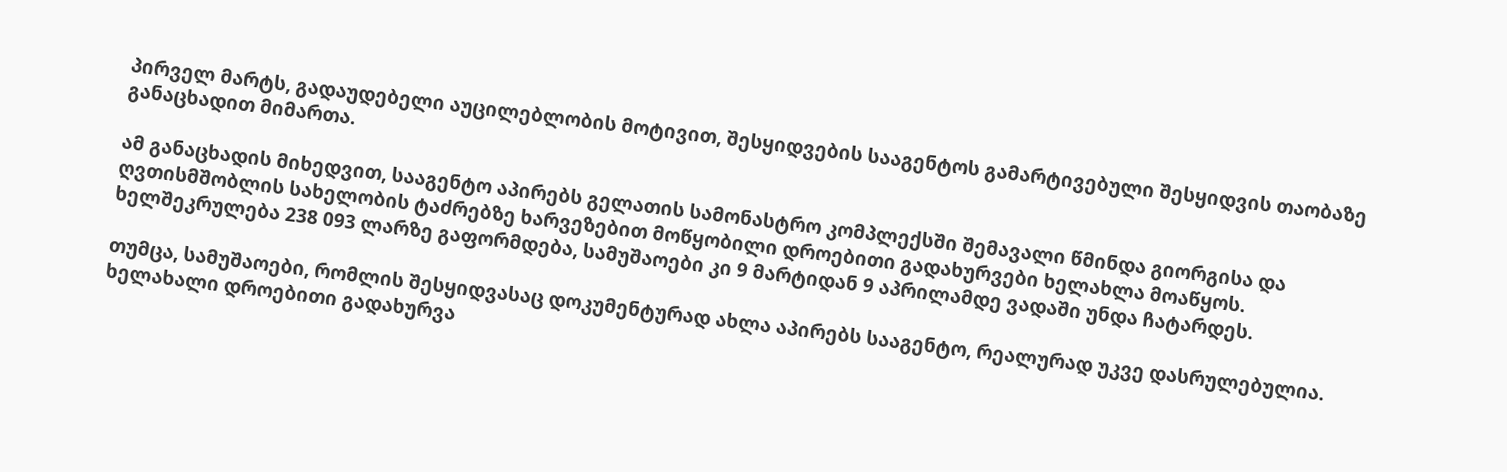პირველ მარტს, გადაუდებელი აუცილებლობის მოტივით, შესყიდვების სააგენტოს გამარტივებული შესყიდვის თაობაზე განაცხადით მიმართა.

ამ განაცხადის მიხედვით, სააგენტო აპირებს გელათის სამონასტრო კომპლექსში შემავალი წმინდა გიორგისა და ღვთისმშობლის სახელობის ტაძრებზე ხარვეზებით მოწყობილი დროებითი გადახურვები ხელახლა მოაწყოს. ხელშეკრულება 238 093 ლარზე გაფორმდება, სამუშაოები კი 9 მარტიდან 9 აპრილამდე ვადაში უნდა ჩატარდეს.

თუმცა, სამუშაოები, რომლის შესყიდვასაც დოკუმენტურად ახლა აპირებს სააგენტო, რეალურად უკვე დასრულებულია. ხელახალი დროებითი გადახურვა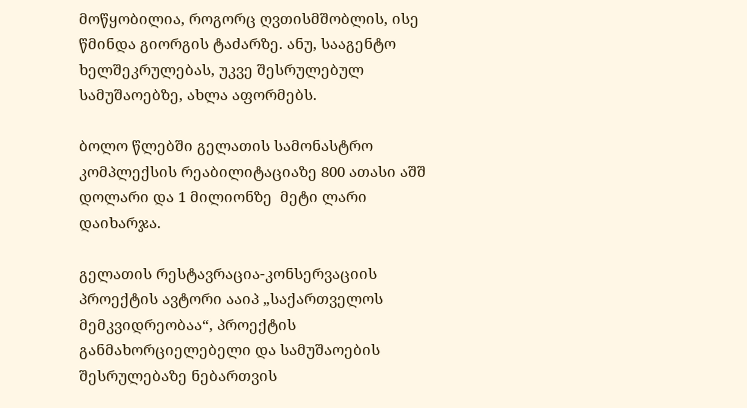მოწყობილია, როგორც ღვთისმშობლის, ისე წმინდა გიორგის ტაძარზე. ანუ, სააგენტო ხელშეკრულებას, უკვე შესრულებულ სამუშაოებზე, ახლა აფორმებს.

ბოლო წლებში გელათის სამონასტრო კომპლექსის რეაბილიტაციაზე 800 ათასი აშშ დოლარი და 1 მილიონზე  მეტი ლარი დაიხარჯა.

გელათის რესტავრაცია-კონსერვაციის პროექტის ავტორი ააიპ „საქართველოს მემკვიდრეობაა“, პროექტის განმახორციელებელი და სამუშაოების შესრულებაზე ნებართვის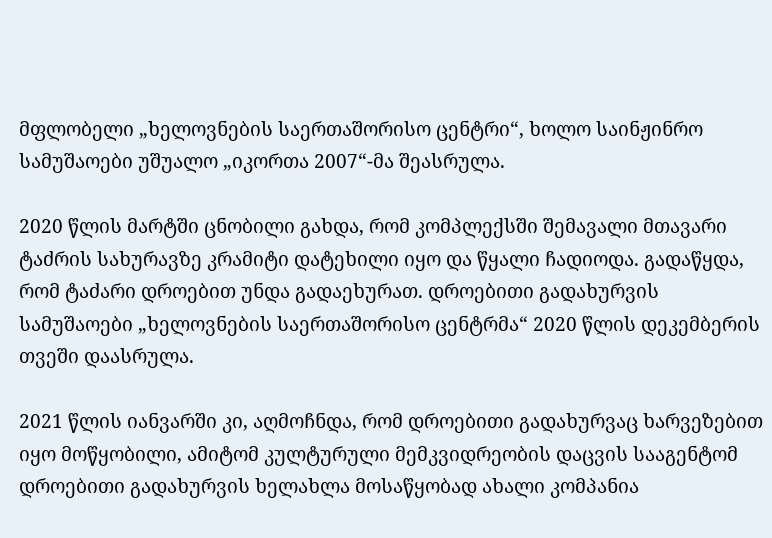მფლობელი „ხელოვნების საერთაშორისო ცენტრი“, ხოლო საინჟინრო სამუშაოები უშუალო „იკორთა 2007“-მა შეასრულა.

2020 წლის მარტში ცნობილი გახდა, რომ კომპლექსში შემავალი მთავარი ტაძრის სახურავზე კრამიტი დატეხილი იყო და წყალი ჩადიოდა. გადაწყდა, რომ ტაძარი დროებით უნდა გადაეხურათ. დროებითი გადახურვის სამუშაოები „ხელოვნების საერთაშორისო ცენტრმა“ 2020 წლის დეკემბერის თვეში დაასრულა.

2021 წლის იანვარში კი, აღმოჩნდა, რომ დროებითი გადახურვაც ხარვეზებით იყო მოწყობილი, ამიტომ კულტურული მემკვიდრეობის დაცვის სააგენტომ დროებითი გადახურვის ხელახლა მოსაწყობად ახალი კომპანია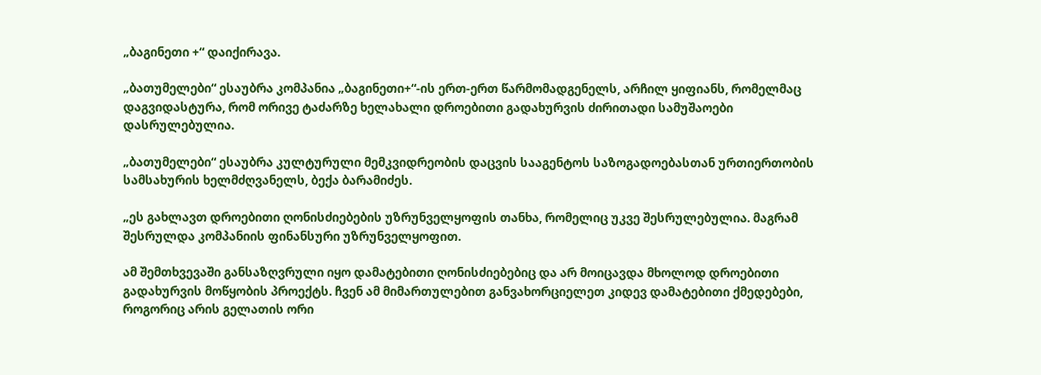„ბაგინეთი +“ დაიქირავა.

„ბათუმელები“ ესაუბრა კომპანია „ბაგინეთი+“-ის ერთ-ერთ წარმომადგენელს, არჩილ ყიფიანს, რომელმაც დაგვიდასტურა, რომ ორივე ტაძარზე ხელახალი დროებითი გადახურვის ძირითადი სამუშაოები დასრულებულია.

„ბათუმელები“ ესაუბრა კულტურული მემკვიდრეობის დაცვის სააგენტოს საზოგადოებასთან ურთიერთობის სამსახურის ხელმძღვანელს, ბექა ბარამიძეს.

„ეს გახლავთ დროებითი ღონისძიებების უზრუნველყოფის თანხა, რომელიც უკვე შესრულებულია. მაგრამ შესრულდა კომპანიის ფინანსური უზრუნველყოფით.

ამ შემთხვევაში განსაზღვრული იყო დამატებითი ღონისძიებებიც და არ მოიცავდა მხოლოდ დროებითი გადახურვის მოწყობის პროექტს. ჩვენ ამ მიმართულებით განვახორციელეთ კიდევ დამატებითი ქმედებები, როგორიც არის გელათის ორი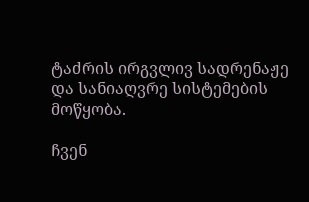ტაძრის ირგვლივ სადრენაჟე და სანიაღვრე სისტემების მოწყობა.

ჩვენ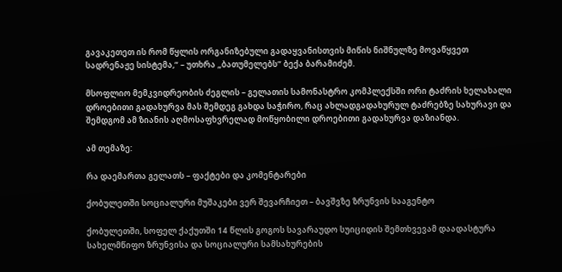გავაკეთეთ ის რომ წყლის ორგანიზებული გადაყვანისთვის მიწის ნიშნულზე მოვაწყვეთ სადრენაჟე სისტემა,“ – უთხრა „ბათუმელებს“ ბექა ბარამიძემ.

მსოფლიო მემკვიდრეობის ძეგლის – გელათის სამონასტრო კომპლექსში ორი ტაძრის ხელახალი დროებითი გადახურვა მას შემდეგ გახდა საჭირო, რაც ახლადგადახურულ ტაძრებზე სახურავი და შემდგომ ამ ზიანის აღმოსაფხვრელად მოწყობილი დროებითი გადახურვა დაზიანდა.

ამ თემაზე:

რა დაემართა გელათს – ფაქტები და კომენტარები

ქობულეთში სოციალური მუშაკები ვერ შევარჩიეთ – ბავშვზე ზრუნვის სააგენტო

ქობულეთში, სოფელ ქაქუთში 14 წლის გოგოს სავარაუდო სუიციდის შემთხვევამ დაადასტურა სახელმწიფო ზრუნვისა და სოციალური სამსახურების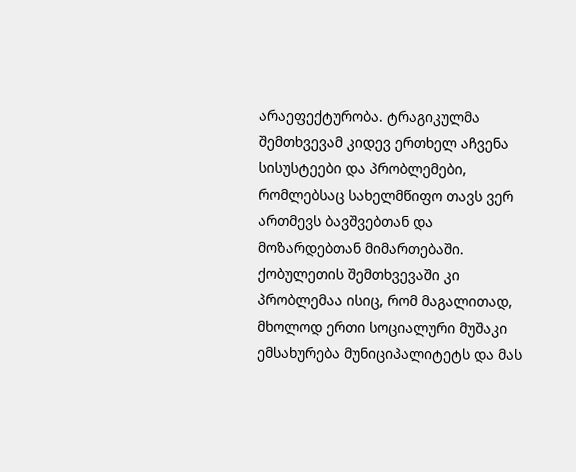არაეფექტურობა. ტრაგიკულმა შემთხვევამ კიდევ ერთხელ აჩვენა სისუსტეები და პრობლემები, რომლებსაც სახელმწიფო თავს ვერ ართმევს ბავშვებთან და მოზარდებთან მიმართებაში. ქობულეთის შემთხვევაში კი პრობლემაა ისიც, რომ მაგალითად, მხოლოდ ერთი სოციალური მუშაკი ემსახურება მუნიციპალიტეტს და მას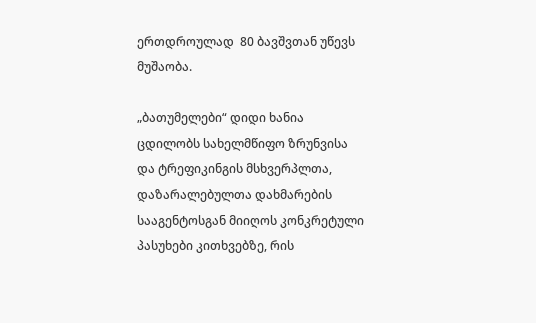ერთდროულად  80 ბავშვთან უწევს მუშაობა.

„ბათუმელები“ დიდი ხანია ცდილობს სახელმწიფო ზრუნვისა და ტრეფიკინგის მსხვერპლთა, დაზარალებულთა დახმარების სააგენტოსგან მიიღოს კონკრეტული პასუხები კითხვებზე, რის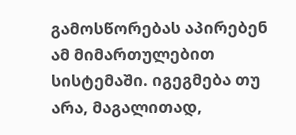გამოსწორებას აპირებენ ამ მიმართულებით სისტემაში. იგეგმება თუ არა, მაგალითად,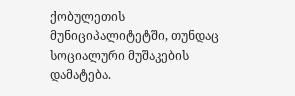ქობულეთის მუნიციპალიტეტში, თუნდაც სოციალური მუშაკების დამატება.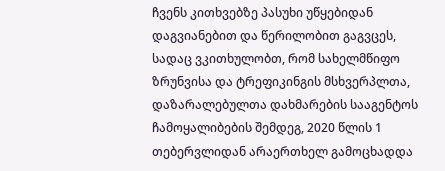ჩვენს კითხვებზე პასუხი უწყებიდან დაგვიანებით და წერილობით გაგვცეს, სადაც ვკითხულობთ, რომ სახელმწიფო ზრუნვისა და ტრეფიკინგის მსხვერპლთა, დაზარალებულთა დახმარების სააგენტოს ჩამოყალიბების შემდეგ, 2020 წლის 1 თებერვლიდან არაერთხელ გამოცხადდა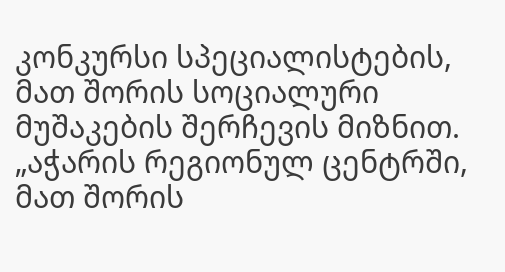კონკურსი სპეციალისტების, მათ შორის სოციალური მუშაკების შერჩევის მიზნით. „აჭარის რეგიონულ ცენტრში, მათ შორის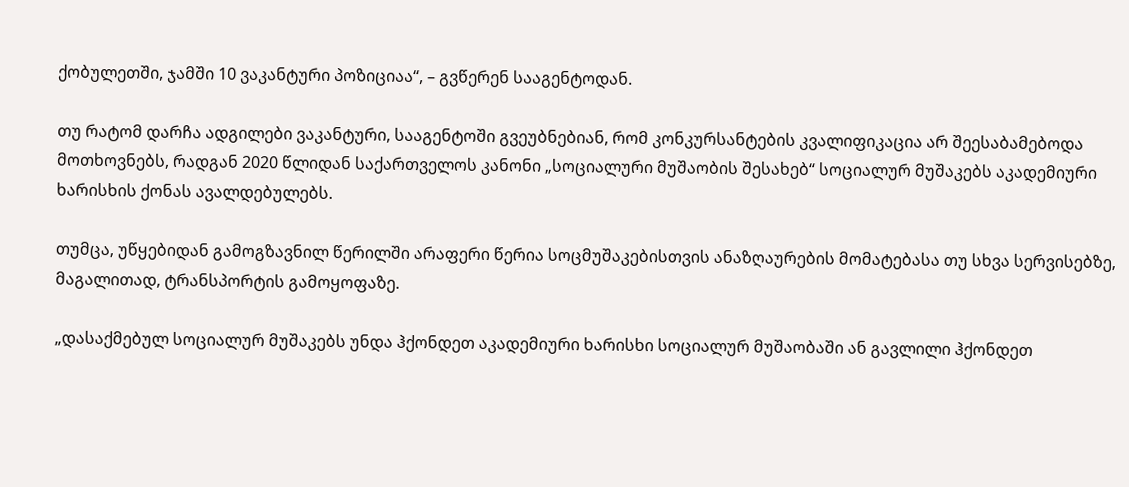ქობულეთში, ჯამში 10 ვაკანტური პოზიციაა“, – გვწერენ სააგენტოდან.

თუ რატომ დარჩა ადგილები ვაკანტური, სააგენტოში გვეუბნებიან, რომ კონკურსანტების კვალიფიკაცია არ შეესაბამებოდა მოთხოვნებს, რადგან 2020 წლიდან საქართველოს კანონი „სოციალური მუშაობის შესახებ“ სოციალურ მუშაკებს აკადემიური ხარისხის ქონას ავალდებულებს.

თუმცა, უწყებიდან გამოგზავნილ წერილში არაფერი წერია სოცმუშაკებისთვის ანაზღაურების მომატებასა თუ სხვა სერვისებზე, მაგალითად, ტრანსპორტის გამოყოფაზე.

„დასაქმებულ სოციალურ მუშაკებს უნდა ჰქონდეთ აკადემიური ხარისხი სოციალურ მუშაობაში ან გავლილი ჰქონდეთ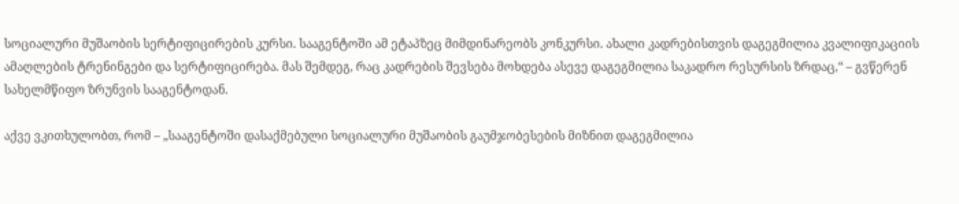სოციალური მუშაობის სერტიფიცირების კურსი. სააგენტოში ამ ეტაპზეც მიმდინარეობს კონკურსი. ახალი კადრებისთვის დაგეგმილია კვალიფიკაციის ამაღლების ტრენინგები და სერტიფიცირება. მას შემდეგ, რაც კადრების შევსება მოხდება ასევე დაგეგმილია საკადრო რესურსის ზრდაც,“ – გვწერენ სახელმწიფო ზრუნვის სააგენტოდან.

აქვე ვკითხულობთ, რომ – „სააგენტოში დასაქმებული სოციალური მუშაობის გაუმჯობესების მიზნით დაგეგმილია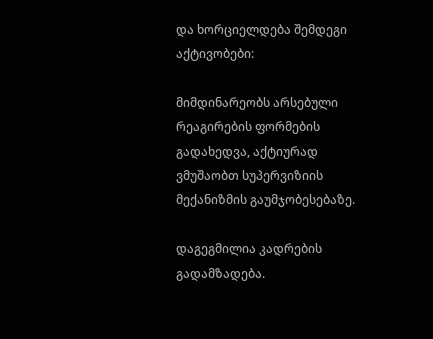და ხორციელდება შემდეგი აქტივობები:

მიმდინარეობს არსებული რეაგირების ფორმების გადახედვა, აქტიურად ვმუშაობთ სუპერვიზიის მექანიზმის გაუმჯობესებაზე.

დაგეგმილია კადრების გადამზადება.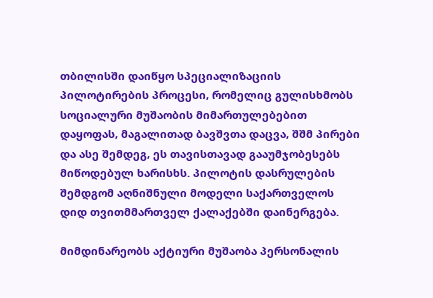თბილისში დაიწყო სპეციალიზაციის პილოტირების პროცესი, რომელიც გულისხმობს სოციალური მუშაობის მიმართულებებით დაყოფას, მაგალითად ბავშვთა დაცვა, შშმ პირები და ასე შემდეგ, ეს თავისთავად გააუმჯობესებს მიწოდებულ ხარისხს. პილოტის დასრულების შემდგომ აღნიშნული მოდელი საქართველოს დიდ თვითმმართველ ქალაქებში დაინერგება.

მიმდინარეობს აქტიური მუშაობა პერსონალის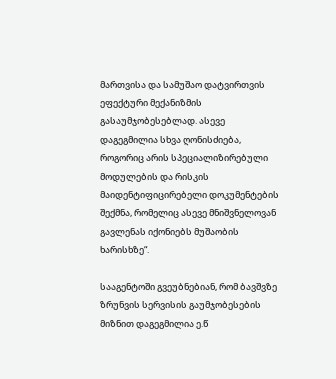მართვისა და სამუშაო დატვირთვის ეფექტური მექანიზმის გასაუმჯობესებლად. ასევე დაგეგმილია სხვა ღონისძიება, როგორიც არის სპეციალიზირებული მოდულების და რისკის მაიდენტიფიცირებელი დოკუმენტების შექმნა, რომელიც ასევე მნიშვნელოვან გავლენას იქონიებს მუშაობის ხარისხზე“.

სააგენტოში გვეუბნებიან, რომ ბავშვზე ზრუნვის სერვისის გაუმჯობესების მიზნით დაგეგმილია ე.წ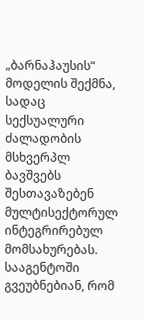„ბარნაჰაუსის“ მოდელის შექმნა, სადაც სექსუალური ძალადობის მსხვერპლ ბავშვებს შესთავაზებენ მულტისექტორულ ინტეგრირებულ მომსახურებას. სააგენტოში გვეუბნებიან, რომ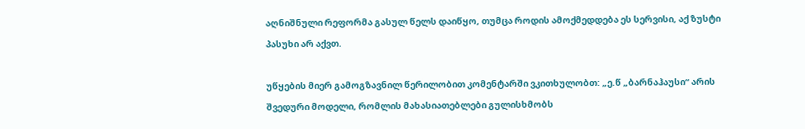აღნიშნული რეფორმა გასულ წელს დაიწყო, თუმცა როდის ამოქმედდება ეს სერვისი, აქ ზუსტი პასუხი არ აქვთ.

უწყების მიერ გამოგზავნილ წერილობით კომენტარში ვკითხულობთ: „ე.წ „ბარნაჰაუსი“ არის შვედური მოდელი, რომლის მახასიათებლები გულისხმობს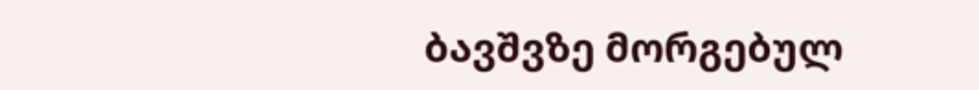ბავშვზე მორგებულ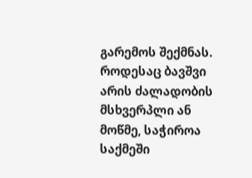გარემოს შექმნას. როდესაც ბავშვი არის ძალადობის მსხვერპლი ან მოწმე, საჭიროა საქმეში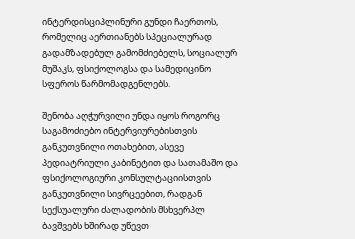ინტერდისციპლინური გუნდი ჩაერთოს, რომელიც აერთიანებს სპეციალურად გადამზადებულ გამომძიებელს, სოციალურ მუშაკს, ფსიქოლოგსა და სამედიცინო სფეროს წარმომადგენლებს.

შენობა აღჭურვილი უნდა იყოს როგორც საგამოძიებო ინტერვიურებისთვის განკუთვნილი ოთახებით, ასევე პედიატრიული კაბინეტით და სათამაშო და ფსიქოლოგიური კონსულტაციისთვის განკუთვნილი სივრცეებით, რადგან სექსუალური ძალადობის მსხვერპლ ბავშვებს ხშირად უწევთ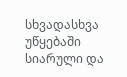სხვადასხვა უწყებაში სიარული და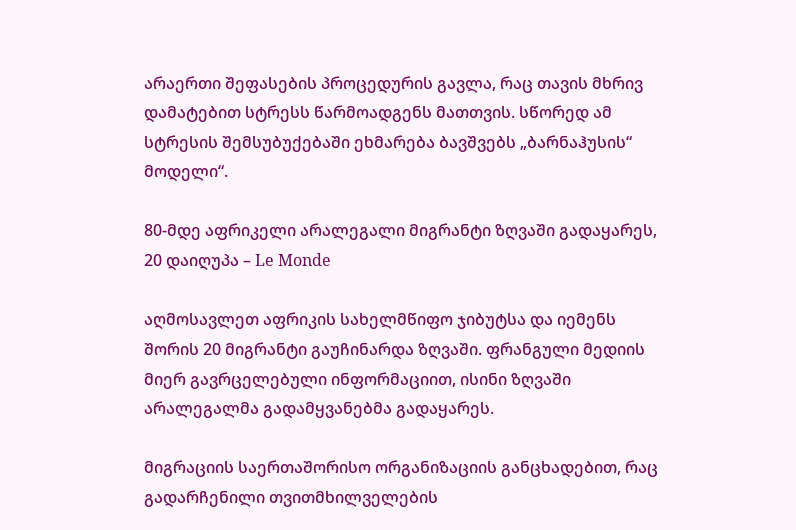არაერთი შეფასების პროცედურის გავლა, რაც თავის მხრივ დამატებით სტრესს წარმოადგენს მათთვის. სწორედ ამ სტრესის შემსუბუქებაში ეხმარება ბავშვებს „ბარნაჰუსის“ მოდელი“.

80-მდე აფრიკელი არალეგალი მიგრანტი ზღვაში გადაყარეს, 20 დაიღუპა – Le Monde

აღმოსავლეთ აფრიკის სახელმწიფო ჯიბუტსა და იემენს შორის 20 მიგრანტი გაუჩინარდა ზღვაში. ფრანგული მედიის მიერ გავრცელებული ინფორმაციით, ისინი ზღვაში არალეგალმა გადამყვანებმა გადაყარეს.

მიგრაციის საერთაშორისო ორგანიზაციის განცხადებით, რაც გადარჩენილი თვითმხილველების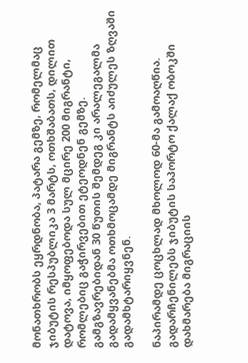მონათხრობს ეყრდნობა, პატარა გემზე, რომელმაც ჯიბუტის რესპუბლიკა 3 მარტს, ოთხშაბათს, დილით დატოვა, იმყოფებოდა სულ მცირე 200 მიგრანტი, რომლებიც გაჭირვებით ეტეოდნენ გემზე. გამგზავრებიდან 30 წუთის შემდეგ კი არალეგალმა გადამყვანებმა ოთხმოცამდე მიგრანტს აიძულეს ზღვაში გადამხტარიყვნენ.

ნაპირამდე ცოცხლად მხოლოდ 60-მა გამოაღწია. გადარჩენილებს ჯიბუტის საპორტო ქალაქ ობოკში დახმარება მიგრაციის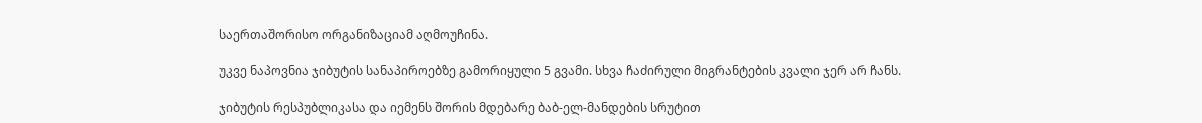საერთაშორისო ორგანიზაციამ აღმოუჩინა.

უკვე ნაპოვნია ჯიბუტის სანაპიროებზე გამორიყული 5 გვამი. სხვა ჩაძირული მიგრანტების კვალი ჯერ არ ჩანს.

ჯიბუტის რესპუბლიკასა და იემენს შორის მდებარე ბაბ-ელ-მანდების სრუტით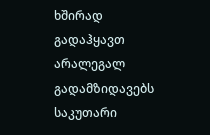ხშირად გადაჰყავთ არალეგალ გადამზიდავებს საკუთარი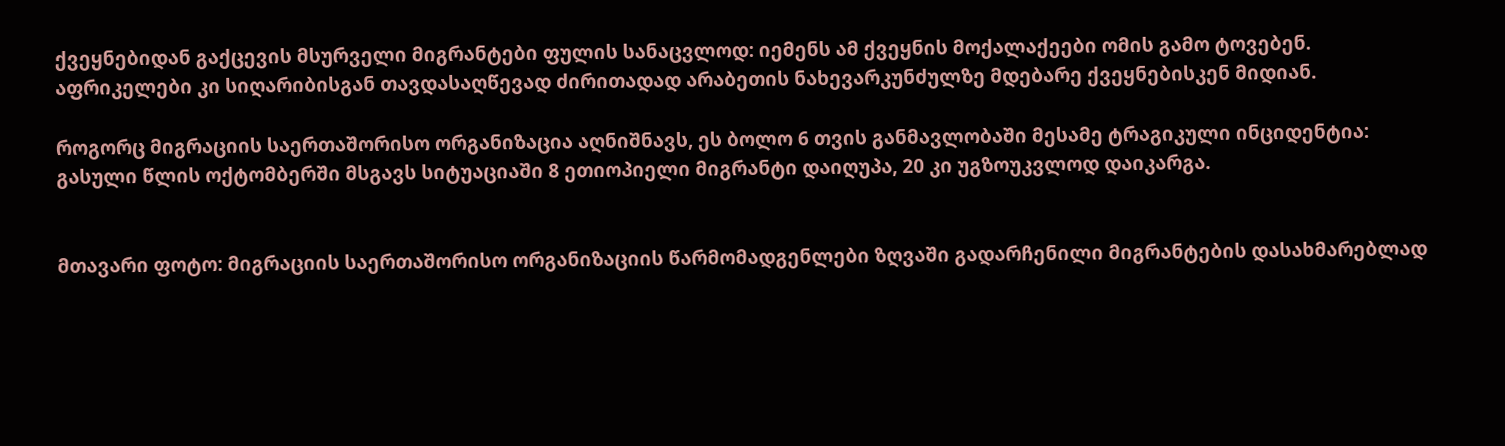ქვეყნებიდან გაქცევის მსურველი მიგრანტები ფულის სანაცვლოდ: იემენს ამ ქვეყნის მოქალაქეები ომის გამო ტოვებენ. აფრიკელები კი სიღარიბისგან თავდასაღწევად ძირითადად არაბეთის ნახევარკუნძულზე მდებარე ქვეყნებისკენ მიდიან.

როგორც მიგრაციის საერთაშორისო ორგანიზაცია აღნიშნავს, ეს ბოლო 6 თვის განმავლობაში მესამე ტრაგიკული ინციდენტია: გასული წლის ოქტომბერში მსგავს სიტუაციაში 8 ეთიოპიელი მიგრანტი დაიღუპა, 20 კი უგზოუკვლოდ დაიკარგა.


მთავარი ფოტო: მიგრაციის საერთაშორისო ორგანიზაციის წარმომადგენლები ზღვაში გადარჩენილი მიგრანტების დასახმარებლად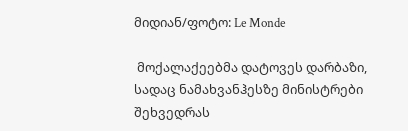მიდიან/ფოტო: Le Monde

 მოქალაქეებმა დატოვეს დარბაზი, სადაც ნამახვანჰესზე მინისტრები შეხვედრას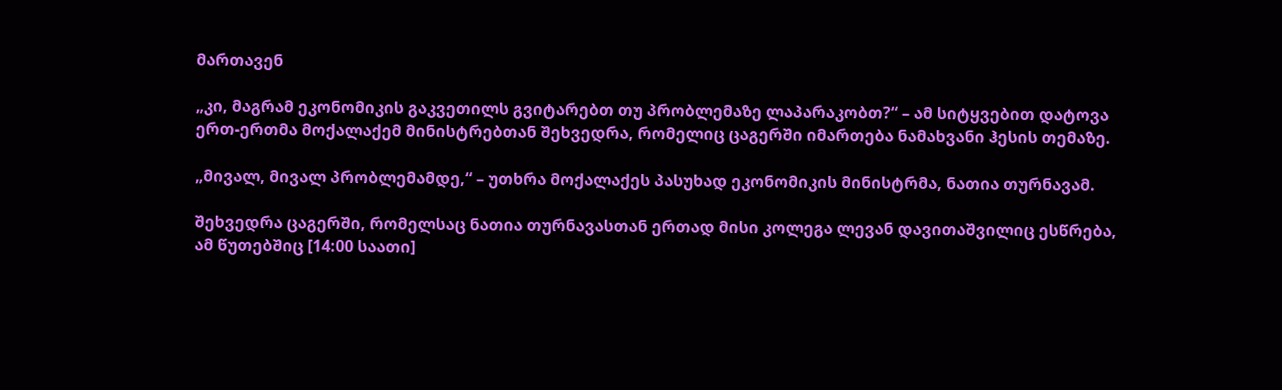მართავენ

„კი, მაგრამ ეკონომიკის გაკვეთილს გვიტარებთ თუ პრობლემაზე ლაპარაკობთ?“ – ამ სიტყვებით დატოვა ერთ-ერთმა მოქალაქემ მინისტრებთან შეხვედრა, რომელიც ცაგერში იმართება ნამახვანი ჰესის თემაზე.

„მივალ, მივალ პრობლემამდე,“ – უთხრა მოქალაქეს პასუხად ეკონომიკის მინისტრმა, ნათია თურნავამ.

შეხვედრა ცაგერში, რომელსაც ნათია თურნავასთან ერთად მისი კოლეგა ლევან დავითაშვილიც ესწრება, ამ წუთებშიც [14:00 საათი]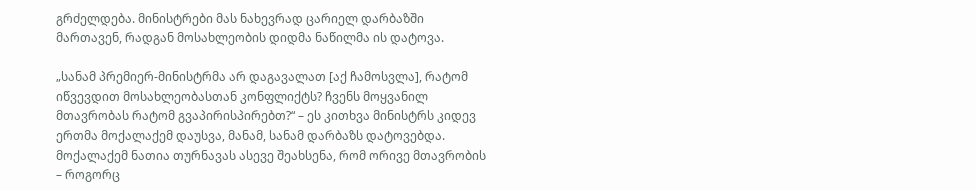გრძელდება. მინისტრები მას ნახევრად ცარიელ დარბაზში მართავენ, რადგან მოსახლეობის დიდმა ნაწილმა ის დატოვა.

„სანამ პრემიერ-მინისტრმა არ დაგავალათ [აქ ჩამოსვლა], რატომ იწვევდით მოსახლეობასთან კონფლიქტს? ჩვენს მოყვანილ მთავრობას რატომ გვაპირისპირებთ?“ – ეს კითხვა მინისტრს კიდევ ერთმა მოქალაქემ დაუსვა, მანამ, სანამ დარბაზს დატოვებდა. მოქალაქემ ნათია თურნავას ასევე შეახსენა, რომ ორივე მთავრობის  – როგორც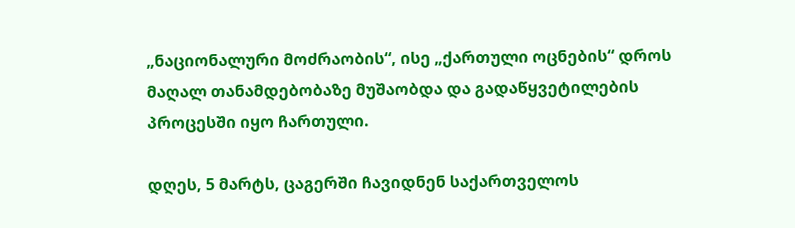„ნაციონალური მოძრაობის“, ისე „ქართული ოცნების“ დროს მაღალ თანამდებობაზე მუშაობდა და გადაწყვეტილების პროცესში იყო ჩართული.

დღეს, 5 მარტს, ცაგერში ჩავიდნენ საქართველოს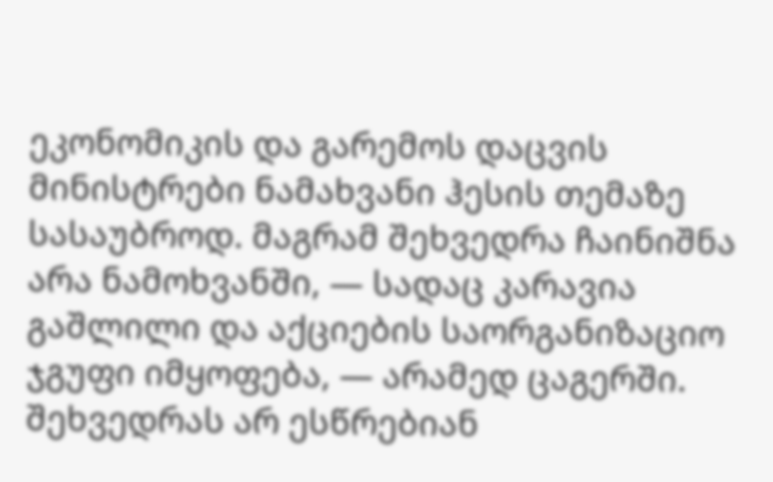ეკონომიკის და გარემოს დაცვის მინისტრები ნამახვანი ჰესის თემაზე სასაუბროდ. მაგრამ შეხვედრა ჩაინიშნა არა ნამოხვანში, — სადაც კარავია გაშლილი და აქციების საორგანიზაციო ჯგუფი იმყოფება, — არამედ ცაგერში. შეხვედრას არ ესწრებიან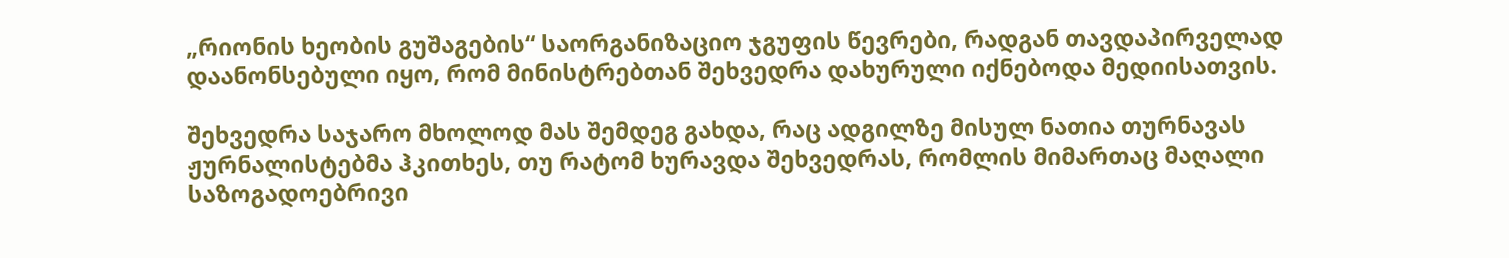„რიონის ხეობის გუშაგების“ საორგანიზაციო ჯგუფის წევრები, რადგან თავდაპირველად დაანონსებული იყო, რომ მინისტრებთან შეხვედრა დახურული იქნებოდა მედიისათვის.

შეხვედრა საჯარო მხოლოდ მას შემდეგ გახდა, რაც ადგილზე მისულ ნათია თურნავას ჟურნალისტებმა ჰკითხეს, თუ რატომ ხურავდა შეხვედრას, რომლის მიმართაც მაღალი საზოგადოებრივი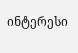ინტერესი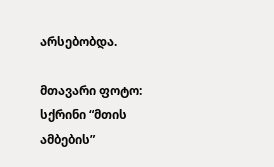არსებობდა.

მთავარი ფოტო: სქრინი “მთის ამბების”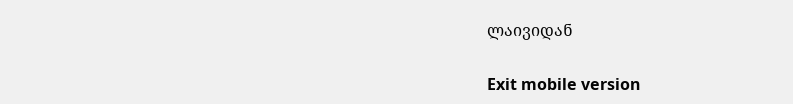ლაივიდან

Exit mobile version